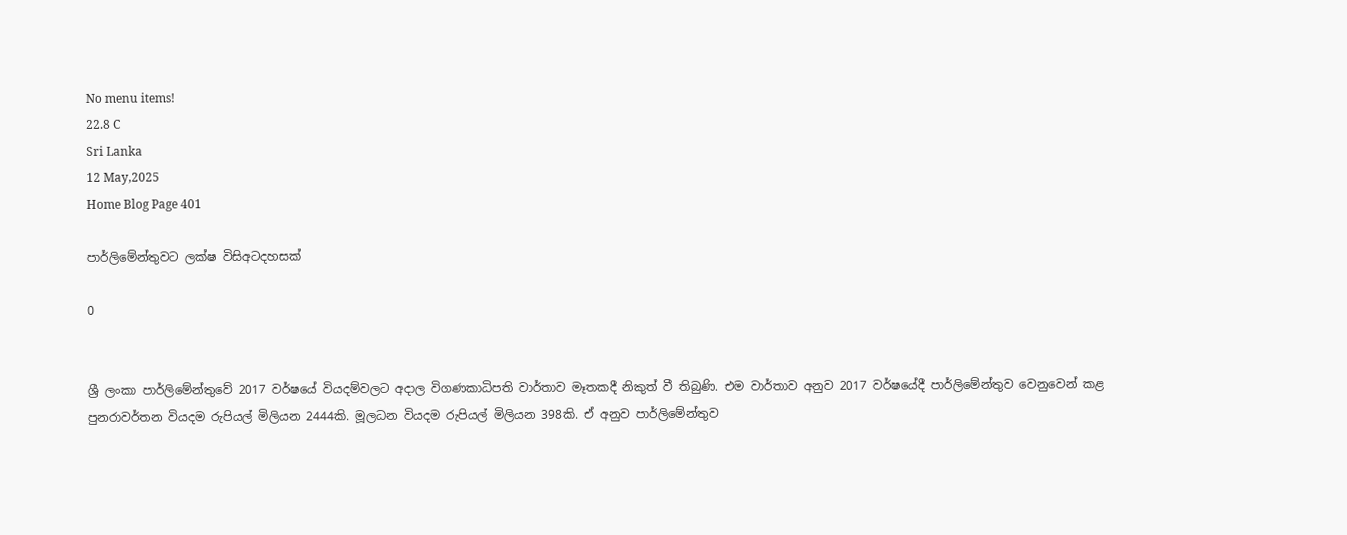No menu items!
22.8 C
Sri Lanka
12 May,2025
Home Blog Page 401

පාර්ලිමේන්තුවට ලක්ෂ විසිඅටදහසක්

0


ශ්‍රී ලංකා පාර්ලිමේන්තුවේ 2017 වර්ෂයේ වියදම්වලට අදාල විගණකාධිපති වාර්තාව මෑතකදී නිකුත් වී තිබුණි. එම වාර්තාව අනුව 2017 වර්ෂයේදී පාර්ලිමේන්තුව වෙනුවෙන් කළ පුනරාවර්තන වියදම රුපියල් මිලියන 2444කි. මූලධන වියදම රුපියල් මිලියන 398කි. ඒ අනුව පාර්ලිමේන්තුව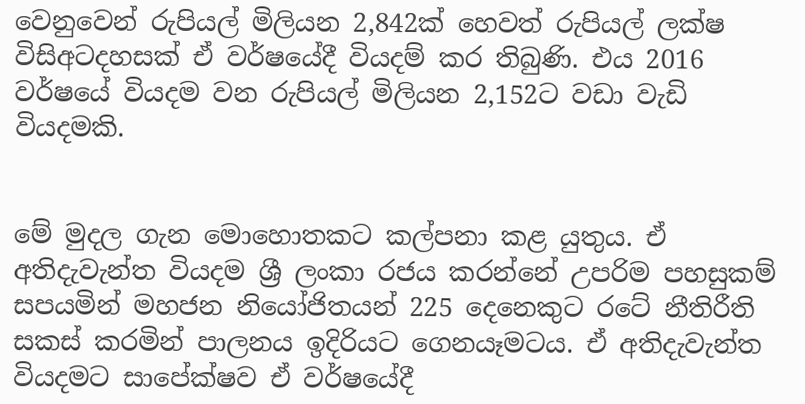වෙනුවෙන් රුපියල් මිලියන 2,842ක් හෙවත් රුපියල් ලක්ෂ විසිඅටදහසක් ඒ වර්ෂයේදී වියදම් කර තිබුණි. එය 2016 වර්ෂයේ වියදම වන රුපියල් මිලියන 2,152ට වඩා වැඩි වියදමකි.


මේ මුදල ගැන මොහොතකට කල්පනා කළ යුතුය. ඒ අතිදැවැන්ත වියදම ශ්‍රී ලංකා රජය කරන්නේ උපරිම පහසුකම් සපයමින් මහජන නියෝජිතයන් 225 දෙනෙකුට රටේ නීතිරීති සකස් කරමින් පාලනය ඉදිරියට ගෙනයෑමටය. ඒ අතිදැවැන්ත වියදමට සාපේක්ෂව ඒ වර්ෂයේදී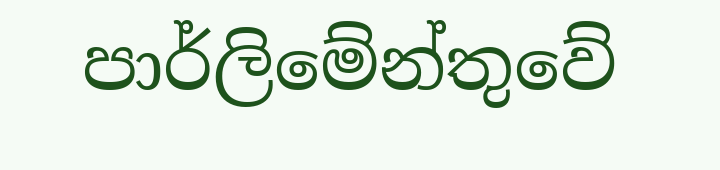පාර්ලිමේන්තුවේ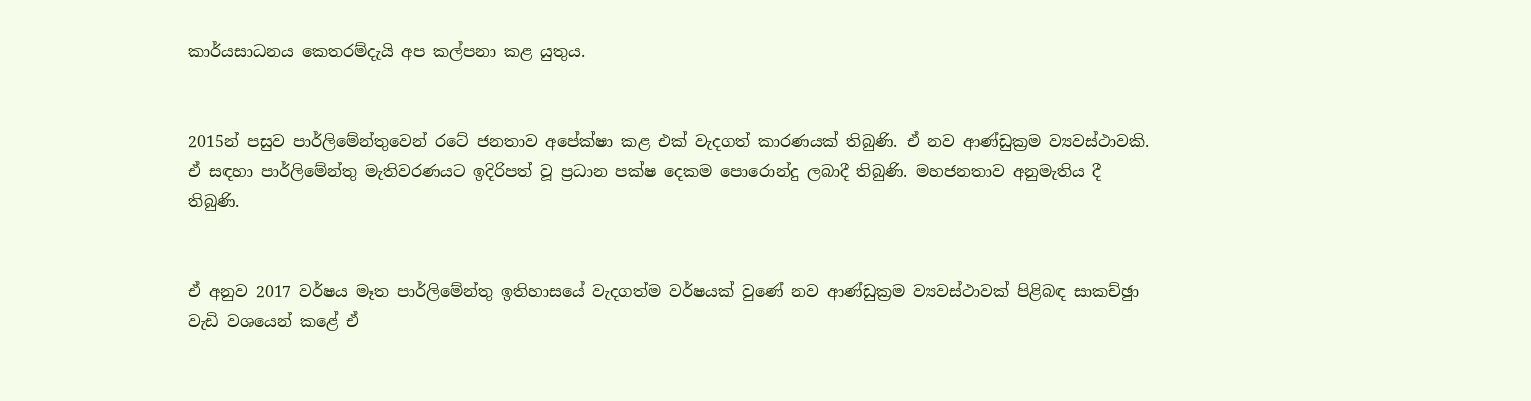කාර්යසාධනය කෙතරම්දැයි අප කල්පනා කළ යුතුය.


2015න් පසුව පාර්ලිමේන්තුවෙන් රටේ ජනතාව අපේක්ෂා කළ එක් වැදගත් කාරණයක් තිබුණි. ඒ නව ආණ්ඩුක්‍රම ව්‍යවස්ථාවකි. ඒ සඳහා පාර්ලිමේන්තු මැතිවරණයට ඉදිරිපත් වූ ප්‍රධාන පක්ෂ දෙකම පොරොන්දු ලබාදී තිබුණි. මහජනතාව අනුමැතිය දී තිබුණි.


ඒ අනුව 2017 වර්ෂය මෑත පාර්ලිමේන්තු ඉතිහාසයේ වැදගත්ම වර්ෂයක් වුණේ නව ආණ්ඩුක්‍රම ව්‍යවස්ථාවක් පිළිබඳ සාකච්ඡුා වැඩි වශයෙන් කළේ ඒ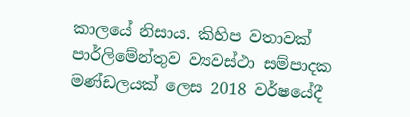කාලයේ නිසාය. කිහිප වතාවක් පාර්ලිමේන්තුව ව්‍යවස්ථා සම්පාදක මණ්ඩලයක් ලෙස 2018 වර්ෂයේදී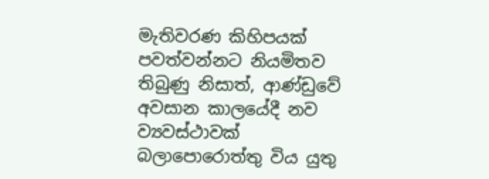මැතිවරණ කිහිපයක් පවත්වන්නට නියමිතව තිබුණු නිසාත්, ආණ්ඩුවේ අවසාන කාලයේදී නව ව්‍යවස්ථාවක් බලාපොරොත්තු විය යුතු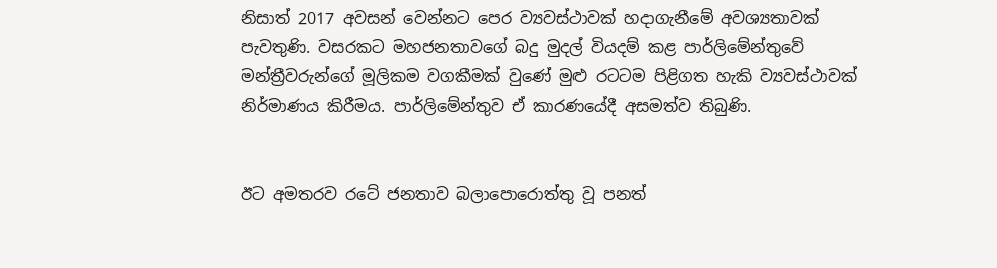නිසාත් 2017 අවසන් වෙන්නට පෙර ව්‍යවස්ථාවක් හදාගැනීමේ අවශ්‍යතාවක් පැවතුණි. වසරකට මහජනතාවගේ බදු මුදල් වියදම් කළ පාර්ලිමේන්තුවේ මන්ත්‍රීවරුන්ගේ මූලිකම වගකීමක් වුණේ මුළු රටටම පිළිගත හැකි ව්‍යවස්ථාවක් නිර්මාණය කිරීමය. පාර්ලිමේන්තුව ඒ කාරණයේදී අසමත්ව තිබුණි.


ඊට අමතරව රටේ ජනතාව බලාපොරොත්තු වූ පනත්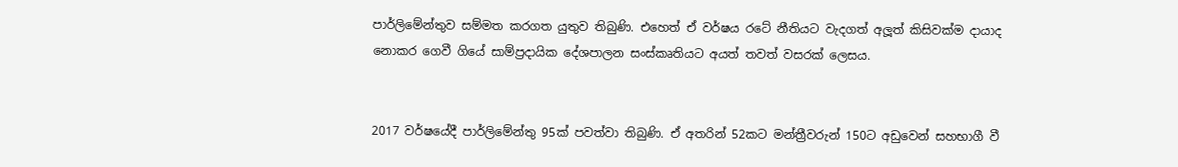පාර්ලිමේන්තුව සම්මත කරගත යුතුව තිබුණි. එහෙත් ඒ වර්ෂය රටේ නීතියට වැදගත් අලූත් කිසිවක්ම දායාද නොකර ගෙවී ගියේ සාම්ප්‍රදායික දේශපාලන සංස්කෘතියට අයත් තවත් වසරක් ලෙසය.


2017 වර්ෂයේදී පාර්ලිමේන්තු 95ක් පවත්වා තිබුණි. ඒ අතරින් 52කට මන්ත්‍රීවරුන් 150ට අඩුවෙන් සහභාගී වී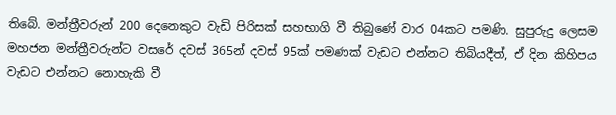තිබේ. මන්ත්‍රීවරුන් 200 දෙනෙකුට වැඩි පිරිසක් සහභාගි වී තිබුණේ වාර 04කට පමණි. සුපුරුදු ලෙසම මහජන මන්ත්‍රීවරුන්ට වසරේ දවස් 365න් දවස් 95ක් පමණක් වැඩට එන්නට තිබියදීත්, ඒ දින කිහිපය වැඩට එන්නට නොහැකි වී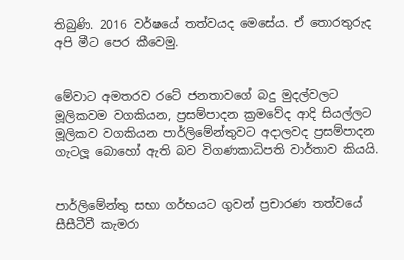තිබුණි. 2016 වර්ෂයේ තත්වයද මෙසේය. ඒ තොරතුරුද අපි මීට පෙර කීවෙමු.


මේවාට අමතරව රටේ ජනතාවගේ බදු මුදල්වලට මූලිකවම වගකියන, ප්‍රසම්පාදන ක්‍රමවේද ආදි සියල්ලට මූලිකව වගකියන පාර්ලිමේන්තුවට අදාලවද ප්‍රසම්පාදන ගැටලූ බොහෝ ඇති බව විගණකාධිපති වාර්තාව කියයි.


පාර්ලිමේන්තු සභා ගර්භයට ගුවන් ප්‍රචාරණ තත්වයේ සීසීටීවී කැමරා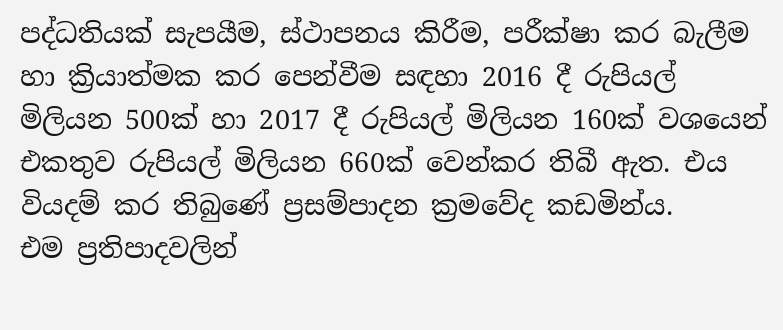පද්ධතියක් සැපයීම, ස්ථාපනය කිරීම, පරීක්ෂා කර බැලීම හා ක්‍රියාත්මක කර පෙන්වීම සඳහා 2016 දී රුපියල් මිලියන 500ක් හා 2017 දී රුපියල් මිලියන 160ක් වශයෙන් එකතුව රුපියල් මිලියන 660ක් වෙන්කර තිබී ඇත. එය වියදම් කර තිබුණේ ප්‍රසම්පාදන ක්‍රමවේද කඩමින්ය.
එම ප්‍රතිපාදවලින්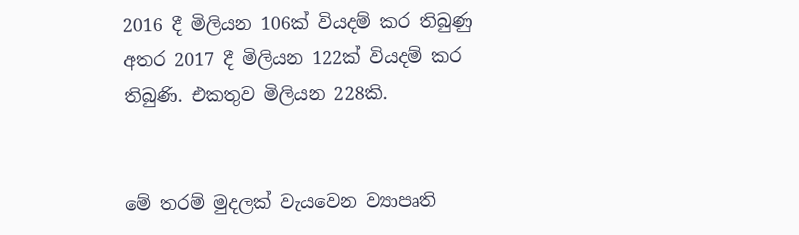2016 දී මිලියන 106ක් වියදම් කර තිබුණු අතර 2017 දී මිලියන 122ක් වියදම් කර තිබුණි. එකතුව මිලියන 228කි.


මේ තරම් මුදලක් වැයවෙන ව්‍යාපෘති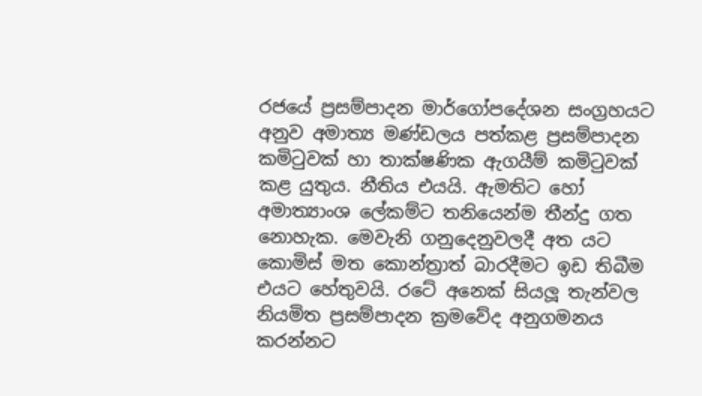රජයේ ප්‍රසම්පාදන මාර්ගෝපදේශන සංග්‍රහයට අනුව අමාත්‍ය මණ්ඩලය පත්කළ ප්‍රසම්පාදන කමිටුවක් හා තාක්ෂණික ඇගයීම් කමිටුවක් කළ යුතුය. නීතිය එයයි. ඇමතිට හෝ අමාත්‍යාංශ ලේකම්ට තනියෙන්ම තීන්දු ගත නොහැක. මෙවැනි ගනුදෙනුවලදී අත යට කොමිස් මත කොන්ත්‍රාත් බාරදීමට ඉඩ තිබීම එයට හේතුවයි. රටේ අනෙක් සියලූ තැන්වල නියමිත ප්‍රසම්පාදන ක්‍රමවේද අනුගමනය කරන්නට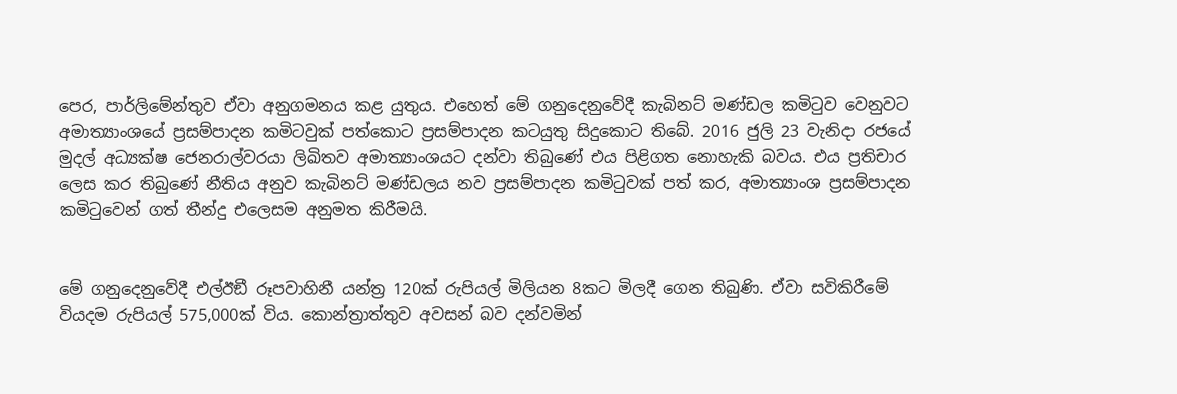පෙර, පාර්ලිමේන්තුව ඒවා අනුගමනය කළ යුතුය. එහෙත් මේ ගනුදෙනුවේදී කැබිනට් මණ්ඩල කමිටුව වෙනුවට අමාත්‍යාංශයේ ප්‍රසම්පාදන කමිටවුක් පත්කොට ප්‍රසම්පාදන කටයුතු සිදුකොට තිබේ. 2016 ජුලි 23 වැනිදා රජයේ මුදල් අධ්‍යක්ෂ ජෙනරාල්වරයා ලිඛිතව අමාත්‍යාංශයට දන්වා තිබුණේ එය පිළිගත නොහැකි බවය. එය ප්‍රතිචාර ලෙස කර තිබුණේ නීතිය අනුව කැබිනට් මණ්ඩලය නව ප්‍රසම්පාදන කමිටුවක් පත් කර, අමාත්‍යාංශ ප්‍රසම්පාදන කමිටුවෙන් ගත් තීන්දු එලෙසම අනුමත කිරීමයි.


මේ ගනුදෙනුවේදී එල්ඊඞී රූපවාහිනී යන්ත්‍ර 120ක් රුපියල් මිලියන 8කට මිලදී ගෙන තිබුණි. ඒවා සවිකිරීමේ වියදම රුපියල් 575,000ක් විය. කොන්ත්‍රාත්තුව අවසන් බව දන්වමින්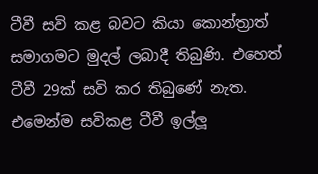ටීවී සවි කළ බවට කියා කොන්ත්‍රාත් සමාගමට මුදල් ලබාදී තිබුණි. එහෙත් ටීවී 29ක් සවි කර තිබුණේ නැත. එමෙන්ම සවිකළ ටීවී ඉල්ලූ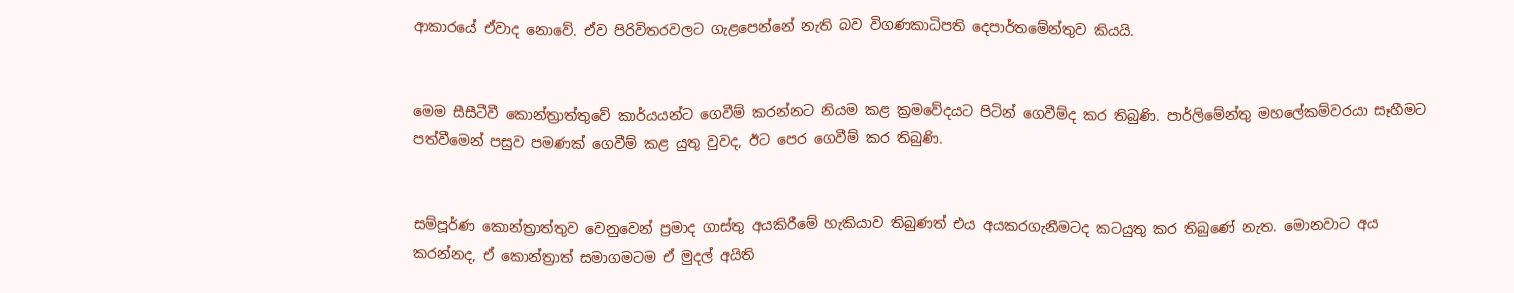ආකාරයේ ඒවාද නොවේ. ඒව පිරිවිතරවලට ගැළපෙන්නේ නැති බව විගණකාධිපති දෙපාර්තමේන්තුව කියයි.


මෙම සීසීටීවී කොන්ත්‍රාත්තුවේ කාර්යයන්ට ගෙවීම් කරන්නට නියම කළ ක්‍රමවේදයට පිටින් ගෙවීම්ද කර තිබුණි. පාර්ලිමේන්තු මහලේකම්වරයා සෑහීමට පත්වීමෙන් පසුව පමණක් ගෙවීම් කළ යුතු වුවද, ඊට පෙර ගෙවීම් කර තිබුණි.


සම්පූර්ණ කොන්ත්‍රාත්තුව වෙනුවෙන් ප්‍රමාද ගාස්තු අයකිරීමේ හැකියාව තිබුණත් එය අයකරගැනීමටද කටයුතු කර තිබුණේ නැත. මොනවාට අය කරන්නද, ඒ කොන්ත්‍රාත් සමාගමටම ඒ මුදල් අයිති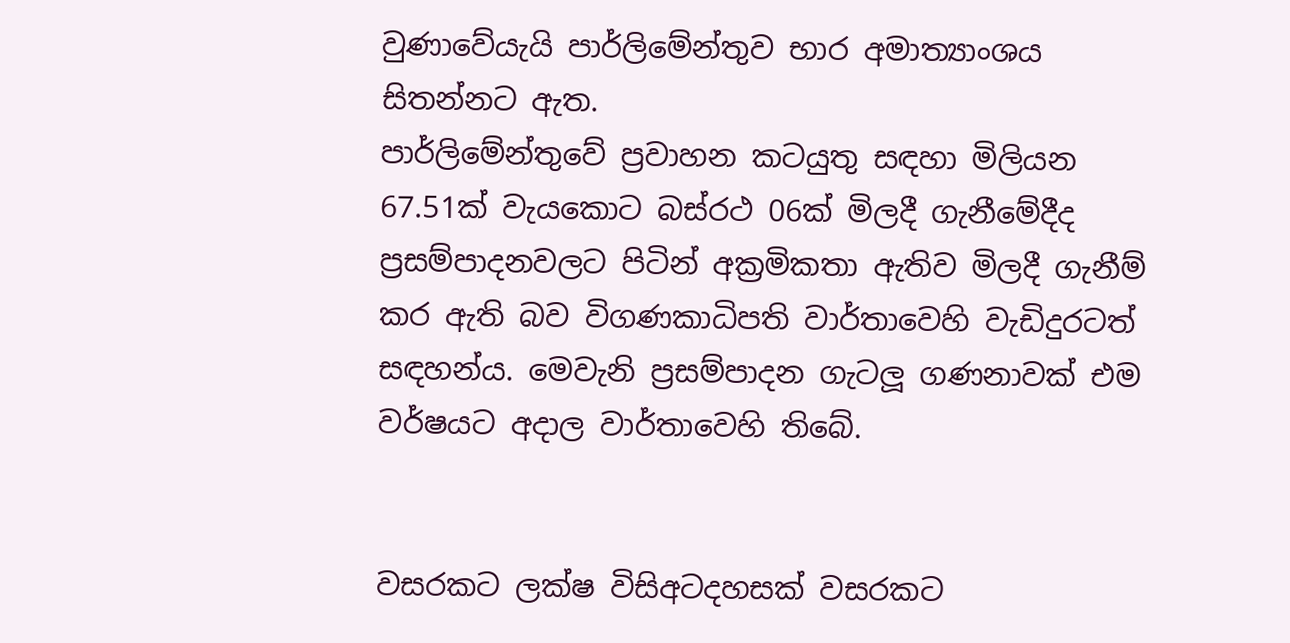වුණාවේයැයි පාර්ලිමේන්තුව භාර අමාත්‍යාංශය සිතන්නට ඇත.
පාර්ලිමේන්තුවේ ප්‍රවාහන කටයුතු සඳහා මිලියන 67.51ක් වැයකොට බස්රථ 06ක් මිලදී ගැනීමේදීද ප්‍රසම්පාදනවලට පිටින් අක්‍රමිකතා ඇතිව මිලදී ගැනීම් කර ඇති බව විගණකාධිපති වාර්තාවෙහි වැඩිදුරටත් සඳහන්ය. මෙවැනි ප්‍රසම්පාදන ගැටලූ ගණනාවක් එම වර්ෂයට අදාල වාර්තාවෙහි තිබේ.


වසරකට ලක්ෂ විසිඅටදහසක් වසරකට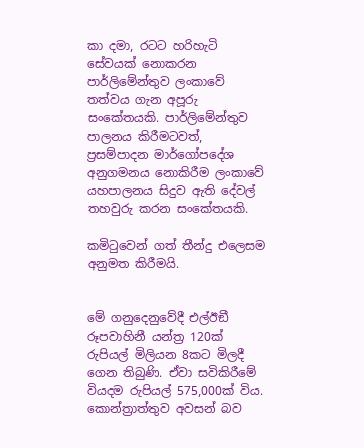කා දමා, රටට හරිහැටි සේවයක් නොකරන පාර්ලිමේන්තුව ලංකාවේ තත්වය ගැන අපූරු සංකේතයකි. පාර්ලිමේන්තුව පාලනය කිරීමටවත්, ප්‍රසම්පාදන මාර්ගෝපදේශ අනුගමනය නොකිරීම ලංකාවේ යහපාලනය සිදුව ඇති දේවල් තහවුරු කරන සංකේතයකි.

කමිටුවෙන් ගත් තීන්දු එලෙසම අනුමත කිරීමයි.


මේ ගනුදෙනුවේදී එල්ඊඞී රූපවාහිනී යන්ත්‍ර 120ක් රුපියල් මිලියන 8කට මිලදී ගෙන තිබුණි. ඒවා සවිකිරීමේ වියදම රුපියල් 575,000ක් විය. කොන්ත්‍රාත්තුව අවසන් බව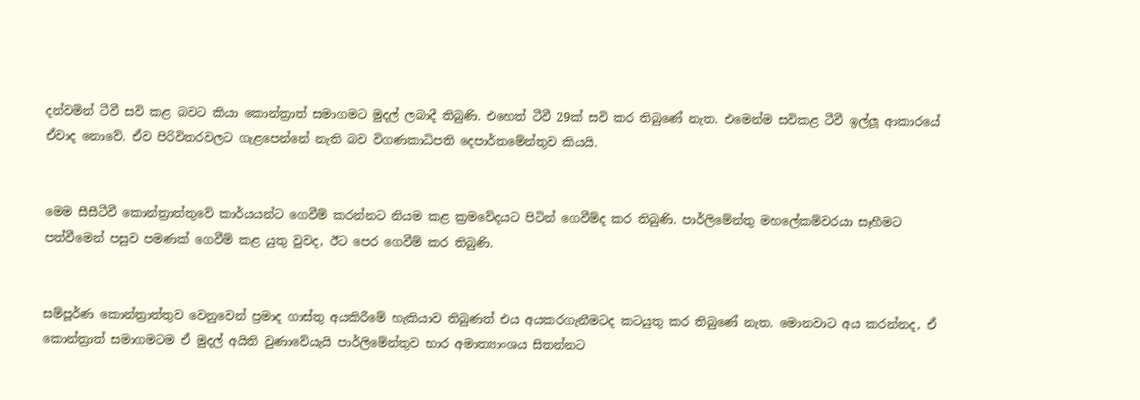දන්වමින් ටීවී සවි කළ බවට කියා කොන්ත්‍රාත් සමාගමට මුදල් ලබාදී තිබුණි. එහෙත් ටීවී 29ක් සවි කර තිබුණේ නැත. එමෙන්ම සවිකළ ටීවී ඉල්ලූ ආකාරයේ ඒවාද නොවේ. ඒව පිරිවිතරවලට ගැළපෙන්නේ නැති බව විගණකාධිපති දෙපාර්තමේන්තුව කියයි.


මෙම සීසීටීවී කොන්ත්‍රාත්තුවේ කාර්යයන්ට ගෙවීම් කරන්නට නියම කළ ක්‍රමවේදයට පිටින් ගෙවීම්ද කර තිබුණි. පාර්ලිමේන්තු මහලේකම්වරයා සෑහීමට පත්වීමෙන් පසුව පමණක් ගෙවීම් කළ යුතු වුවද, ඊට පෙර ගෙවීම් කර තිබුණි.


සම්පූර්ණ කොන්ත්‍රාත්තුව වෙනුවෙන් ප්‍රමාද ගාස්තු අයකිරීමේ හැකියාව තිබුණත් එය අයකරගැනීමටද කටයුතු කර තිබුණේ නැත. මොනවාට අය කරන්නද, ඒ කොන්ත්‍රාත් සමාගමටම ඒ මුදල් අයිති වුණාවේයැයි පාර්ලිමේන්තුව භාර අමාත්‍යාංශය සිතන්නට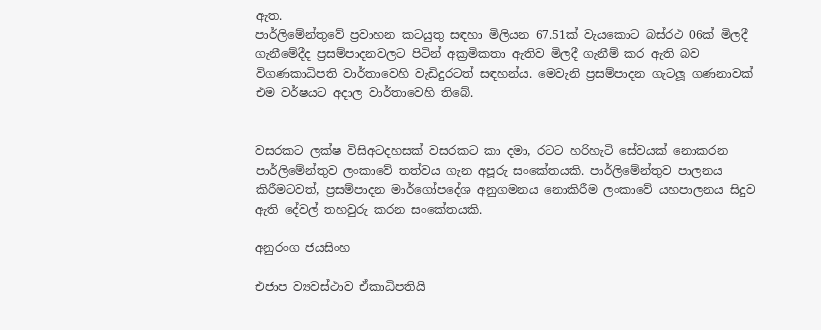ඇත.
පාර්ලිමේන්තුවේ ප්‍රවාහන කටයුතු සඳහා මිලියන 67.51ක් වැයකොට බස්රථ 06ක් මිලදී ගැනීමේදීද ප්‍රසම්පාදනවලට පිටින් අක්‍රමිකතා ඇතිව මිලදී ගැනීම් කර ඇති බව විගණකාධිපති වාර්තාවෙහි වැඩිදුරටත් සඳහන්ය. මෙවැනි ප්‍රසම්පාදන ගැටලූ ගණනාවක් එම වර්ෂයට අදාල වාර්තාවෙහි තිබේ.


වසරකට ලක්ෂ විසිඅටදහසක් වසරකට කා දමා, රටට හරිහැටි සේවයක් නොකරන පාර්ලිමේන්තුව ලංකාවේ තත්වය ගැන අපූරු සංකේතයකි. පාර්ලිමේන්තුව පාලනය කිරීමටවත්, ප්‍රසම්පාදන මාර්ගෝපදේශ අනුගමනය නොකිරීම ලංකාවේ යහපාලනය සිදුව ඇති දේවල් තහවුරු කරන සංකේතයකි.

අනුරංග ජයසිංහ

එජාප ව්‍යවස්ථාව ඒකාධිපතියි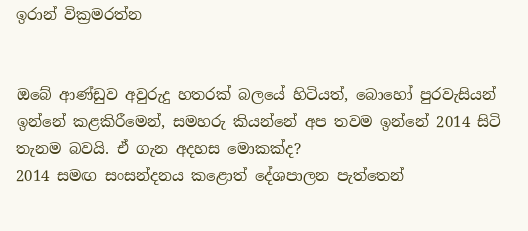ඉරාන් වික්‍රමරත්න


ඔබේ ආණ්ඩුව අවුරුදු හතරක් බලයේ හිටියත්, බොහෝ පුරවැසියන් ඉන්නේ කළකිරීමෙන්, සමහරු කියන්නේ අප තවම ඉන්නේ 2014 සිටි තැනම බවයි. ඒ ගැන අදහස මොකක්ද?
2014 සමඟ සංසන්දනය කළොත් දේශපාලන පැත්තෙන්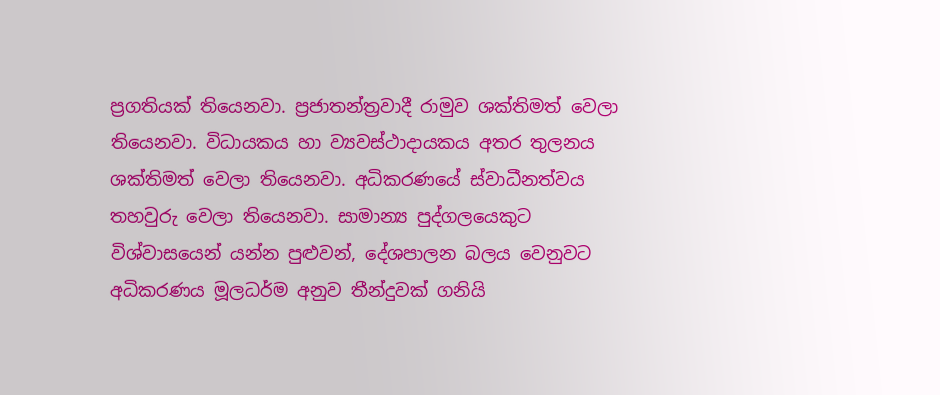ප්‍රගතියක් තියෙනවා. ප්‍රජාතන්ත්‍රවාදී රාමුව ශක්තිමත් වෙලා තියෙනවා. විධායකය හා ව්‍යවස්ථාදායකය අතර තුලනය ශක්තිමත් වෙලා තියෙනවා. අධිකරණයේ ස්වාධීනත්වය තහවුරු වෙලා තියෙනවා. සාමාන්‍ය පුද්ගලයෙකුට විශ්වාසයෙන් යන්න පුළුවන්, දේශපාලන බලය වෙනුවට අධිකරණය මූලධර්ම අනුව තීන්දුවක් ගනියි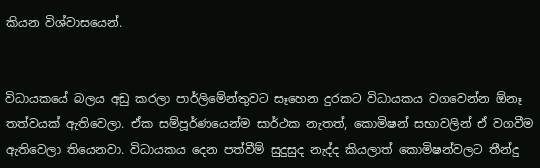කියන විශ්වාසයෙන්.


විධායකයේ බලය අඩු කරලා පාර්ලිමේන්තුවට සෑහෙන දුරකට විධායකය වගවෙන්න ඕනෑ තත්වයක් ඇතිවෙලා. ඒක සම්පූර්ණයෙන්ම සාර්ථක නැතත්, කොමිෂන් සභාවලින් ඒ වගවීම ඇතිවෙලා තියෙනවා. විධායකය දෙන පත්වීම් සුදුසුද නැද්ද කියලාත් කොමිෂන්වලට තීන්දු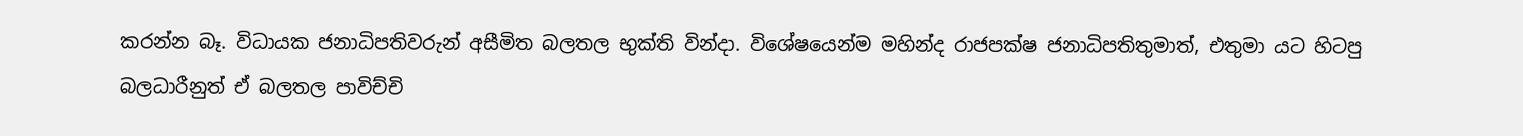කරන්න බෑ. විධායක ජනාධිපතිවරුන් අසීමිත බලතල භුක්ති වින්දා. විශේෂයෙන්ම මහින්ද රාජපක්ෂ ජනාධිපතිතුමාත්, එතුමා යට හිටපු බලධාරීනුත් ඒ බලතල පාවිච්චි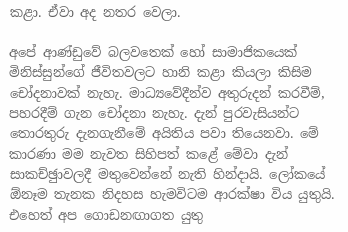කළා. ඒවා අද නතර වෙලා.

අපේ ආණ්ඩුවේ බලවතෙක් හෝ සාමාජිකයෙක් මිනිස්සුන්ගේ ජීවිතවලට හානි කළා කියලා කිසිම චෝදනාවක් නැහැ. මාධ්‍යවේදීන්ව අතුරුදන් කරවීම්, පහරදීම් ගැන චෝදනා නැහැ. දැන් පුරවැසියන්ට තොරතුරු දැනගැනීමේ අයිතිය පවා තියෙනවා. මේ කාරණා මම නැවත සිහිපත් කළේ මේවා දැන් සාකච්ඡුාවලදී මතුවෙන්නේ නැති හින්දායි. ලෝකයේ ඕනෑම තැනක නිදහස හැමවිටම ආරක්ෂා විය යුතුයි. එහෙත් අප ගොඩනඟාගත යුතු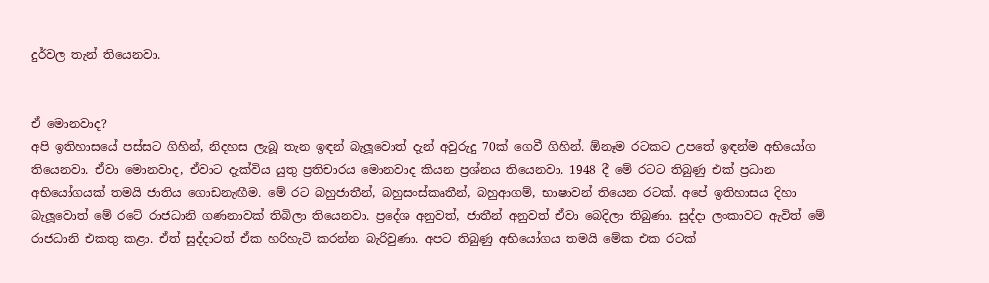දුර්වල තැන් තියෙනවා.


ඒ මොනවාද?
අපි ඉතිහාසයේ පස්සට ගිහින්, නිදහස ලැබූ තැන ඉඳන් බැලූවොත් දැන් අවුරුදු 70ක් ගෙවී ගිහින්. ඕනෑම රටකට උපතේ ඉඳන්ම අභියෝග තියෙනවා. ඒවා මොනවාද, ඒවාට දැක්විය යුතු ප්‍රතිචාරය මොනවාද කියන ප්‍රශ්නය තියෙනවා. 1948 දී මේ රටට තිබුණු එක් ප්‍රධාන අභියෝගයක් තමයි ජාතිය ගොඩනැඟීම. මේ රට බහුජාතීන්, බහුසංස්කෘතීන්, බහුආගම්, භාෂාවන් තියෙන රටක්. අපේ ඉතිහාසය දිහා බැලූවොත් මේ රටේ රාජධානි ගණනාවක් තිබිලා තියෙනවා. ප්‍රදේශ අනුවත්, ජාතීන් අනුවත් ඒවා බෙදිලා තිබුණා. සුද්දා ලංකාවට ඇවිත් මේ රාජධානි එකතු කළා. ඒත් සුද්දාටත් ඒක හරිහැටි කරන්න බැරිවුණා. අපට තිබුණු අභියෝගය තමයි මේක එක රටක්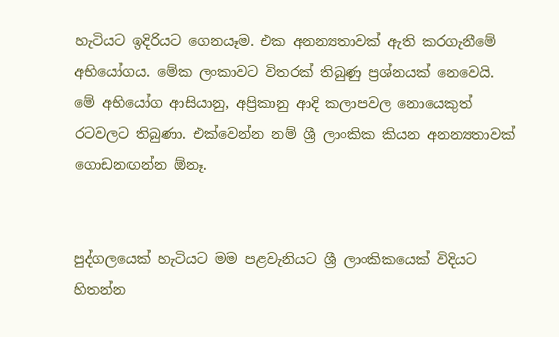හැටියට ඉදිරියට ගෙනයෑම. එක අනන්‍යතාවක් ඇති කරගැනීමේ අභියෝගය. මේක ලංකාවට විතරක් තිබුණු ප්‍රශ්නයක් නෙවෙයි. මේ අභියෝග ආසියානු, අප්‍රිකානු ආදි කලාපවල නොයෙකුත් රටවලට තිබුණා. එක්වෙන්න නම් ශ්‍රී ලාංකික කියන අනන්‍යතාවක් ගොඩනඟන්න ඕනෑ.


පුද්ගලයෙක් හැටියට මම පළවැනියට ශ්‍රී ලාංකිකයෙක් විදියට හිතන්න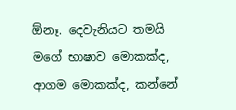ඕනෑ. දෙවැනියට තමයි මගේ භාෂාව මොකක්ද, ආගම මොකක්ද, කන්නේ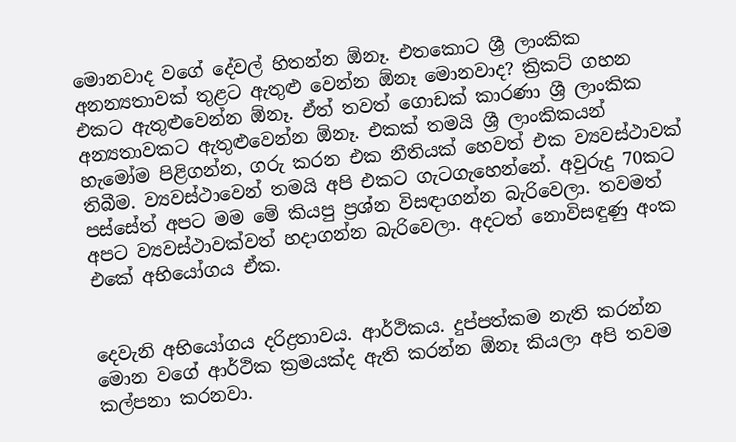මොනවාද වගේ දේවල් හිතන්න ඕනෑ. එතකොට ශ්‍රී ලාංකික අනන්‍යතාවක් තුළට ඇතුළු වෙන්න ඕනෑ මොනවාද? ක්‍රිකට් ගහන එකට ඇතුළුවෙන්න ඕනෑ. ඒත් තවත් ගොඩක් කාරණා ශ්‍රී ලාංකික අන්‍යතාවකට ඇතුළුවෙන්න ඕනෑ. එකක් තමයි ශ්‍රී ලාංකිකයන් හැමෝම පිළිගන්න, ගරු කරන එක නීතියක් හෙවත් එක ව්‍යවස්ථාවක් තිබීම. ව්‍යවස්ථාවෙන් තමයි අපි එකට ගැටගැහෙන්නේ. අවුරුදු 70කට පස්සේත් අපට මම මේ කියපු ප්‍රශ්න විසඳාගන්න බැරිවෙලා. තවමත් අපට ව්‍යවස්ථාවක්වත් හදාගන්න බැරිවෙලා. අදටත් නොවිසඳුණු අංක එකේ අභියෝගය ඒක.


දෙවැනි අභියෝගය දරිද්‍රතාවය. ආර්ථිකය. දුප්පත්කම නැති කරන්න මොන වගේ ආර්ථික ක්‍රමයක්ද ඇති කරන්න ඕනෑ කියලා අපි තවම කල්පනා කරනවා.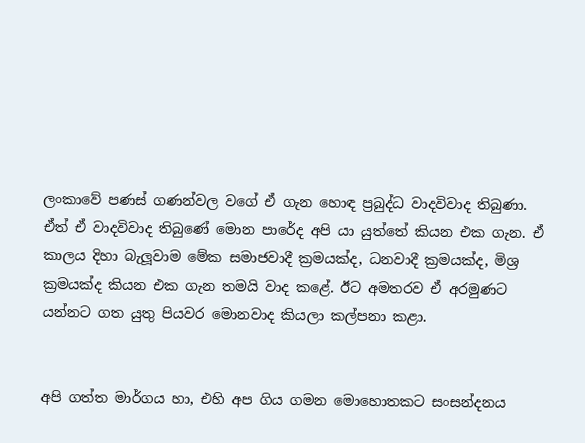ලංකාවේ පණස් ගණන්වල වගේ ඒ ගැන හොඳ ප්‍රබුද්ධ වාදවිවාද තිබුණා. ඒත් ඒ වාදවිවාද තිබුණේ මොන පාරේද අපි යා යුත්තේ කියන එක ගැන. ඒ කාලය දිහා බැලූවාම මේක සමාජවාදී ක්‍රමයක්ද, ධනවාදී ක්‍රමයක්ද, මිශ්‍ර ක්‍රමයක්ද කියන එක ගැන තමයි වාද කළේ. ඊට අමතරව ඒ අරමුණට යන්නට ගත යුතු පියවර මොනවාද කියලා කල්පනා කළා.


අපි ගත්ත මාර්ගය හා, එහි අප ගිය ගමන මොහොතකට සංසන්දනය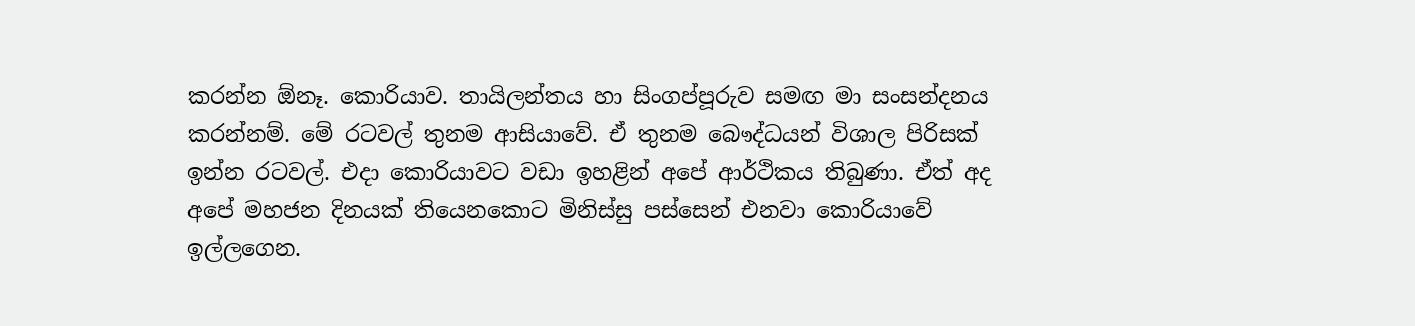කරන්න ඕනෑ. කොරියාව. තායිලන්තය හා සිංගප්පූරුව සමඟ මා සංසන්දනය කරන්නම්. මේ රටවල් තුනම ආසියාවේ. ඒ තුනම බෞද්ධයන් විශාල පිරිසක් ඉන්න රටවල්. එදා කොරියාවට වඩා ඉහළින් අපේ ආර්ථිකය තිබුණා. ඒත් අද අපේ මහජන දිනයක් තියෙනකොට මිනිස්සු පස්සෙන් එනවා කොරියාවේ ඉල්ලගෙන.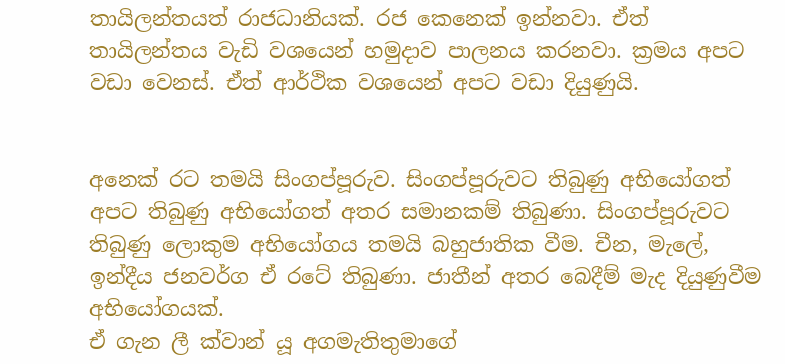තායිලන්තයත් රාජධානියක්. රජ කෙනෙක් ඉන්නවා. ඒත් තායිලන්තය වැඩි වශයෙන් හමුදාව පාලනය කරනවා. ක්‍රමය අපට වඩා වෙනස්. ඒත් ආර්ථික වශයෙන් අපට වඩා දියුණුයි.


අනෙක් රට තමයි සිංගප්පූරුව. සිංගප්පූරුවට තිබුණු අභියෝගත් අපට තිබුණු අභියෝගත් අතර සමානකම් තිබුණා. සිංගප්පූරුවට තිබුණු ලොකුම අභියෝගය තමයි බහුජාතික වීම. චීන, මැලේ, ඉන්දීය ජනවර්ග ඒ රටේ තිබුණා. ජාතීන් අතර බෙදීම් මැද දියුණුවීම අභියෝගයක්.
ඒ ගැන ලී ක්වාන් යූ අගමැතිතුමාගේ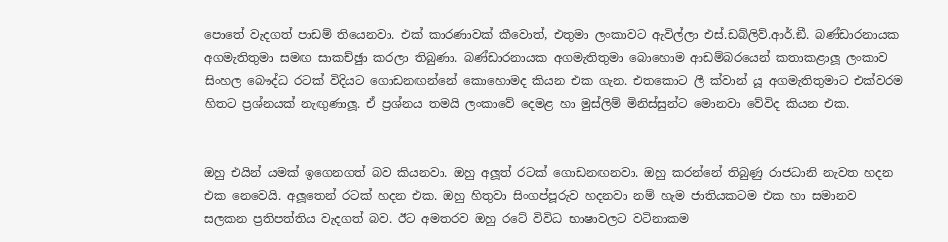පොතේ වැදගත් පාඩම් තියෙනවා. එක් කාරණාවක් කීවොත්, එතුමා ලංකාවට ඇවිල්ලා එස්.ඩබ්ලිව්.ආර්.ඞී. බණ්ඩාරනායක අගමැතිතුමා සමඟ සාකච්ඡුා කරලා තිබුණා. බණ්ඩාරනායක අගමැතිතුමා බොහොම ආඩම්බරයෙන් කතාකළාලූ ලංකාව සිංහල බෞද්ධ රටක් විදියට ගොඩනඟන්නේ කොහොමද කියන එක ගැන. එතකොට ලී ක්වාන් යූ අගමැතිතුමාට එක්වරම හිතට ප්‍රශ්නයක් නැඟුණාලූ. ඒ ප්‍රශ්නය තමයි ලංකාවේ දෙමළ හා මුස්ලිම් මිනිස්සුන්ට මොනවා වේවිද කියන එක.


ඔහු එයින් යමක් ඉගෙනගත් බව කියනවා. ඔහු අලූත් රටක් ගොඩනඟනවා. ඔහු කරන්නේ තිබුණු රාජධානි නැවත හදන එක නෙවෙයි. අලූතෙන් රටක් හදන එක. ඔහු හිතුවා සිංගප්පූරුව හදනවා නම් හැම ජාතියකටම එක හා සමානව සලකන ප්‍රතිපත්තිය වැදගත් බව. ඊට අමතරව ඔහු රටේ විවිධ භාෂාවලට වටිනාකම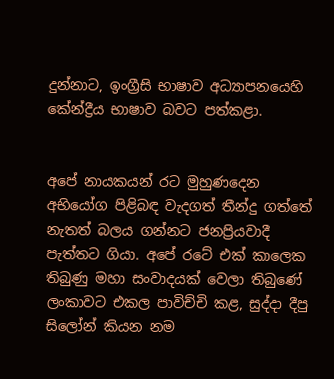දුන්නාට, ඉංග්‍රීසි භාෂාව අධ්‍යාපනයෙහි කේන්ද්‍රීය භාෂාව බවට පත්කළා.


අපේ නායකයන් රට මුහුණදෙන අභියෝග පිළිබඳ වැදගත් තීන්දු ගත්තේ නැතත් බලය ගන්නට ජනප්‍රියවාදී පැත්තට ගියා. අපේ රටේ එක් කාලෙක තිබුණු මහා සංවාදයක් වෙලා තිබුණේ ලංකාවට එකල පාවිච්චි කළ, සුද්දා දීපු සිලෝන් කියන නම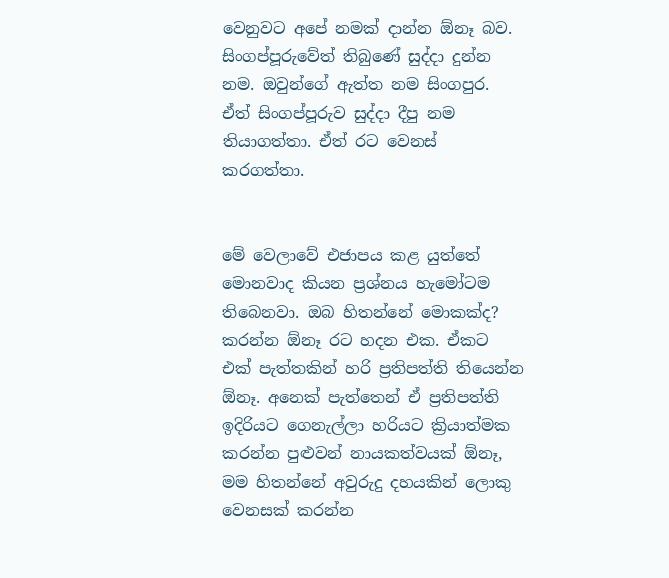වෙනුවට අපේ නමක් දාන්න ඕනෑ බව. සිංගප්පූරුවේත් තිබුණේ සුද්දා දුන්න නම. ඔවුන්ගේ ඇත්ත නම සිංගපුර. ඒත් සිංගප්පූරුව සුද්දා දීපු නම තියාගත්තා. ඒත් රට වෙනස් කරගත්තා.


මේ වෙලාවේ එජාපය කළ යුත්තේ මොනවාද කියන ප්‍රශ්නය හැමෝටම තිබෙනවා. ඔබ හිතන්නේ මොකක්ද?
කරන්න ඕනෑ රට හදන එක. ඒකට එක් පැත්තකින් හරි ප්‍රතිපත්ති තියෙන්න ඕනෑ. අනෙක් පැත්තෙන් ඒ ප්‍රතිපත්ති ඉදිරියට ගෙනැල්ලා හරියට ක්‍රියාත්මක කරන්න පුළුවන් නායකත්වයක් ඕනෑ, මම හිතන්නේ අවුරුදු දහයකින් ලොකු වෙනසක් කරන්න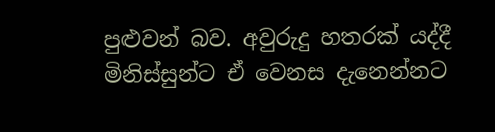පුළුවන් බව. අවුරුදු හතරක් යද්දී මිනිස්සුන්ට ඒ වෙනස දැනෙන්නට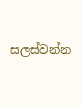සලස්වන්න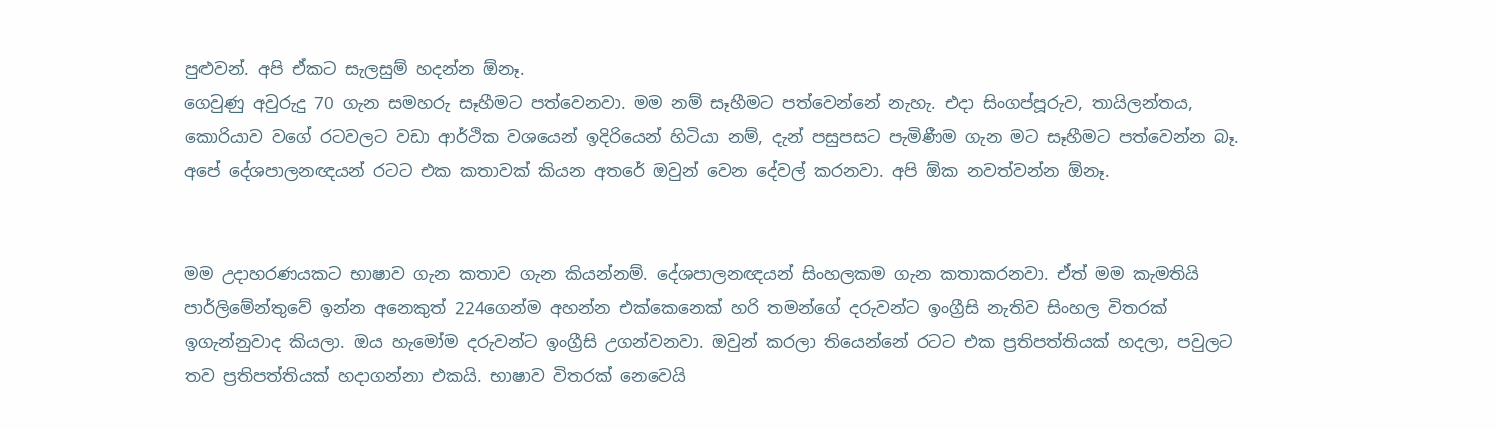පුළුවන්. අපි ඒකට සැලසුම් හදන්න ඕනෑ.
ගෙවුණු අවුරුදු 70 ගැන සමහරු සෑහීමට පත්වෙනවා. මම නම් සෑහීමට පත්වෙන්නේ නැහැ. එදා සිංගප්පූරුව, තායිලන්තය, කොරියාව වගේ රටවලට වඩා ආර්ථික වශයෙන් ඉදිරියෙන් හිටියා නම්, දැන් පසුපසට පැමිණීම ගැන මට සෑහීමට පත්වෙන්න බෑ. අපේ දේශපාලනඥයන් රටට එක කතාවක් කියන අතරේ ඔවුන් වෙන දේවල් කරනවා. අපි ඕක නවත්වන්න ඕනෑ.


මම උදාහරණයකට භාෂාව ගැන කතාව ගැන කියන්නම්. දේශපාලනඥයන් සිංහලකම ගැන කතාකරනවා. ඒත් මම කැමතියි පාර්ලිමේන්තුවේ ඉන්න අනෙකුත් 224ගෙන්ම අහන්න එක්කෙනෙක් හරි තමන්ගේ දරුවන්ට ඉංග්‍රීසි නැතිව සිංහල විතරක් ඉගැන්නුවාද කියලා. ඔය හැමෝම දරුවන්ට ඉංග්‍රීසි උගන්වනවා. ඔවුන් කරලා තියෙන්නේ රටට එක ප්‍රතිපත්තියක් හදලා, පවුලට තව ප්‍රතිපත්තියක් හදාගන්නා එකයි. භාෂාව විතරක් නෙවෙයි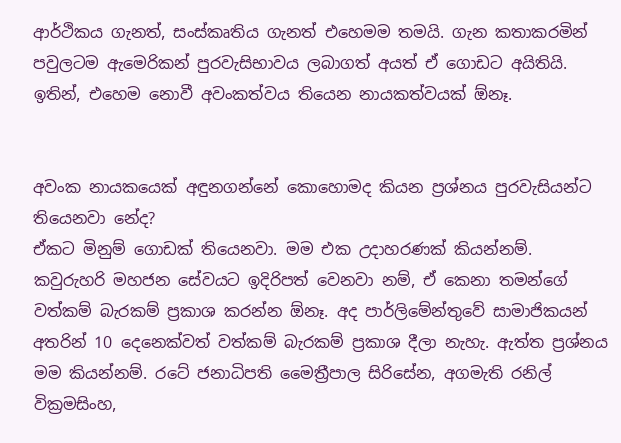ආර්ථිකය ගැනත්, සංස්කෘතිය ගැනත් එහෙමම තමයි. ගැන කතාකරමින් පවුලටම ඇමෙරිකන් පුරවැසිභාවය ලබාගත් අයත් ඒ ගොඩට අයිතියි. ඉතින්, එහෙම නොවී අවංකත්වය තියෙන නායකත්වයක් ඕනෑ.


අවංක නායකයෙක් අඳුනගන්නේ කොහොමද කියන ප්‍රශ්නය පුරවැසියන්ට තියෙනවා නේද?
ඒකට මිනුම් ගොඩක් තියෙනවා. මම එක උදාහරණක් කියන්නම්. කවුරුහරි මහජන සේවයට ඉදිරිපත් වෙනවා නම්, ඒ කෙනා තමන්ගේ වත්කම් බැරකම් ප්‍රකාශ කරන්න ඕනෑ. අද පාර්ලිමේන්තුවේ සාමාජිකයන් අතරින් 10 දෙනෙක්වත් වත්කම් බැරකම් ප්‍රකාශ දීලා නැහැ. ඇත්ත ප්‍රශ්නය මම කියන්නම්. රටේ ජනාධිපති මෛත්‍රීපාල සිරිසේන, අගමැති රනිල් වික්‍රමසිංහ,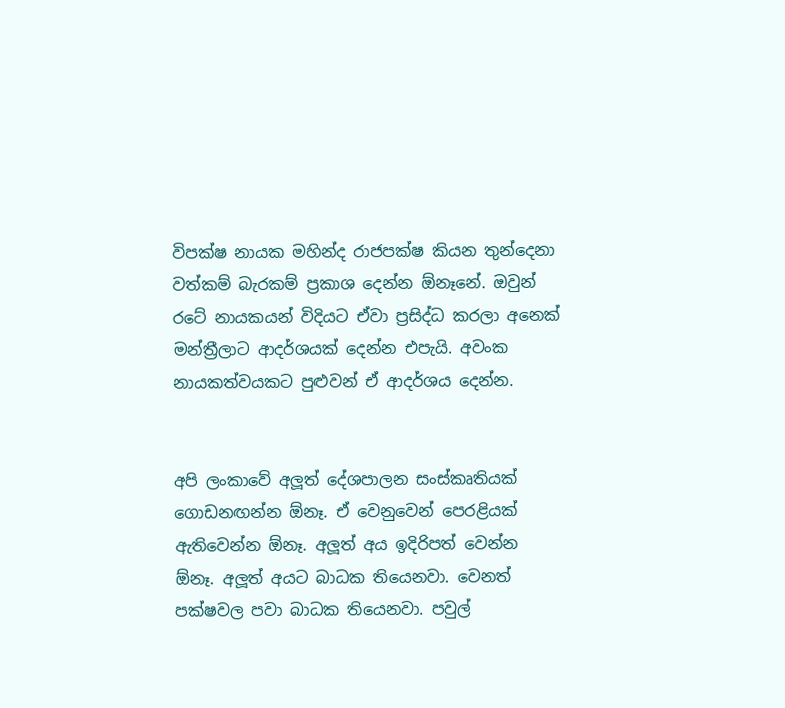විපක්ෂ නායක මහින්ද රාජපක්ෂ කියන තුන්දෙනා වත්කම් බැරකම් ප්‍රකාශ දෙන්න ඕනෑනේ. ඔවුන් රටේ නායකයන් විදියට ඒවා ප්‍රසිද්ධ කරලා අනෙක් මන්ත්‍රීලාට ආදර්ශයක් දෙන්න එපැයි. අවංක නායකත්වයකට පුළුවන් ඒ ආදර්ශය දෙන්න.


අපි ලංකාවේ අලූත් දේශපාලන සංස්කෘතියක් ගොඩනඟන්න ඕනෑ. ඒ වෙනුවෙන් පෙරළියක් ඇතිවෙන්න ඕනෑ. අලූත් අය ඉදිරිපත් වෙන්න ඕනෑ. අලූත් අයට බාධක තියෙනවා. වෙනත් පක්ෂවල පවා බාධක තියෙනවා. පවුල්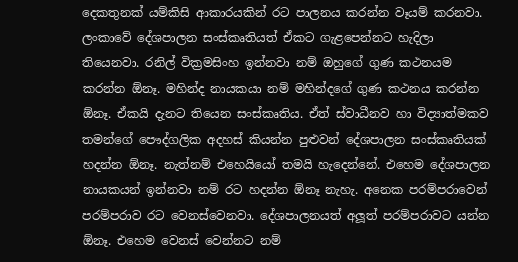දෙකතුනක් යම්කිසි ආකාරයකින් රට පාලනය කරන්න වෑයම් කරනවා. ලංකාවේ දේශපාලන සංස්කෘතියත් ඒකට ගැළපෙන්නට හැදිලා තියෙනවා. රනිල් වික්‍රමසිංහ ඉන්නවා නම් ඔහුගේ ගුණ කථනයම කරන්න ඕනෑ. මහින්ද නායකයා නම් මහින්දගේ ගුණ කථනය කරන්න ඕනෑ. ඒකයි දැනට තියෙන සංස්කෘතිය. ඒත් ස්වාධීනව හා විද්‍යාත්මකව තමන්ගේ පෞද්ගලික අදහස් කියන්න පුළුවන් දේශපාලන සංස්කෘතියක් හදන්න ඕනෑ. නැත්නම් එහෙයියෝ තමයි හැදෙන්නේ. එහෙම දේශපාලන නායකයන් ඉන්නවා නම් රට හදන්න ඕනෑ නැහැ. අනෙක පරම්පරාවෙන් පරම්පරාව රට වෙනස්වෙනවා. දේශපාලනයත් අලූත් පරම්පරාවට යන්න ඕනෑ. එහෙම වෙනස් වෙන්නට නම්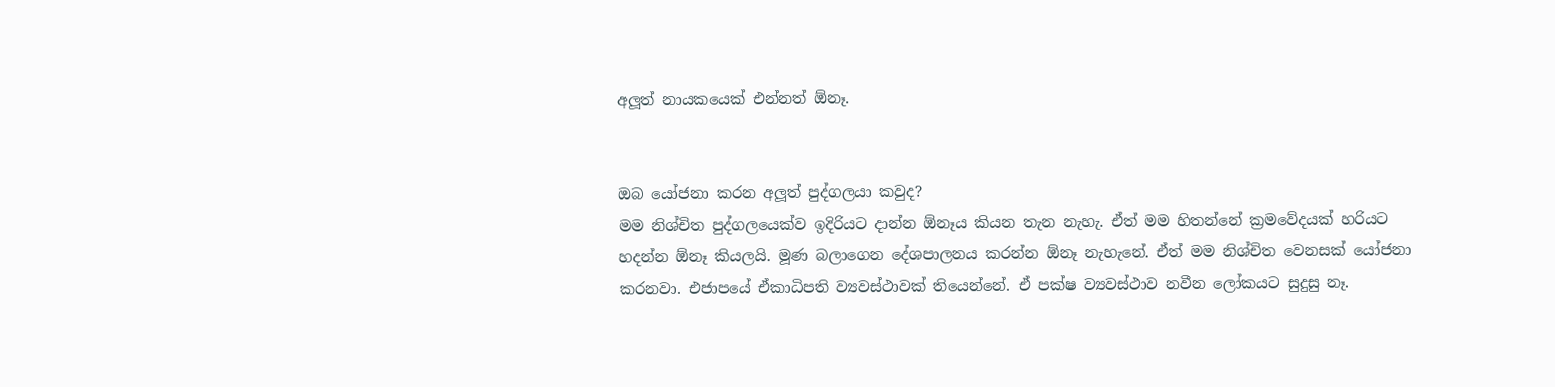අලූත් නායකයෙක් එන්නත් ඕනෑ.


ඔබ යෝජනා කරන අලූත් පුද්ගලයා කවුද?
මම නිශ්චිත පුද්ගලයෙක්ව ඉදිරියට දාන්න ඕනෑය කියන තැන නැහැ. ඒත් මම හිතන්නේ ක්‍රමවේදයක් හරියට හදන්න ඕනෑ කියලයි. මූණ බලාගෙන දේශපාලනය කරන්න ඕනෑ නැහැනේ. ඒත් මම නිශ්චිත වෙනසක් යෝජනා කරනවා. එජාපයේ ඒකාධිපති ව්‍යවස්ථාවක් තියෙන්නේ. ඒ පක්ෂ ව්‍යවස්ථාව නවීන ලෝකයට සුදුසු නෑ.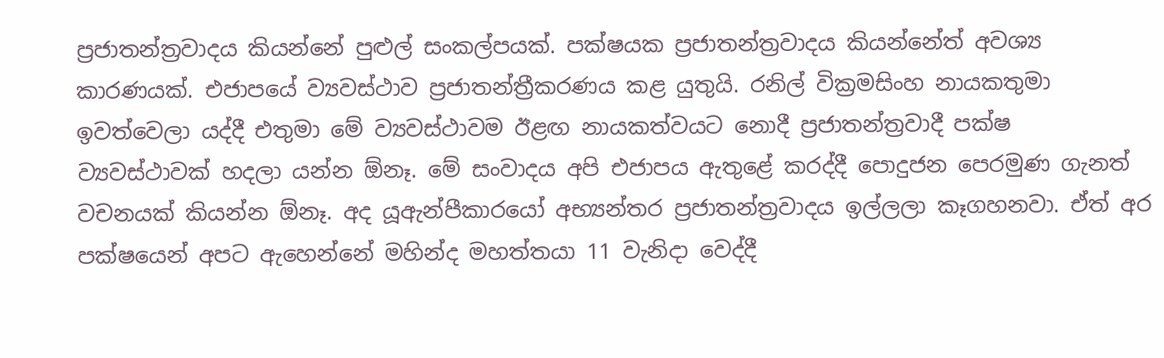ප්‍රජාතන්ත්‍රවාදය කියන්නේ පුළුල් සංකල්පයක්. පක්ෂයක ප්‍රජාතන්ත්‍රවාදය කියන්නේත් අවශ්‍ය කාරණයක්. එජාපයේ ව්‍යවස්ථාව ප්‍රජාතන්ත්‍රීකරණය කළ යුතුයි. රනිල් වික්‍රමසිංහ නායකතුමා ඉවත්වෙලා යද්දී එතුමා මේ ව්‍යවස්ථාවම ඊළඟ නායකත්වයට නොදී ප්‍රජාතන්ත්‍රවාදී පක්ෂ ව්‍යවස්ථාවක් හදලා යන්න ඕනෑ. මේ සංවාදය අපි එජාපය ඇතුළේ කරද්දී පොදුජන පෙරමුණ ගැනත් වචනයක් කියන්න ඕනෑ. අද යූඇන්පීකාරයෝ අභ්‍යන්තර ප්‍රජාතන්ත්‍රවාදය ඉල්ලලා කෑගහනවා. ඒත් අර පක්ෂයෙන් අපට ඇහෙන්නේ මහින්ද මහත්තයා 11 වැනිදා වෙද්දී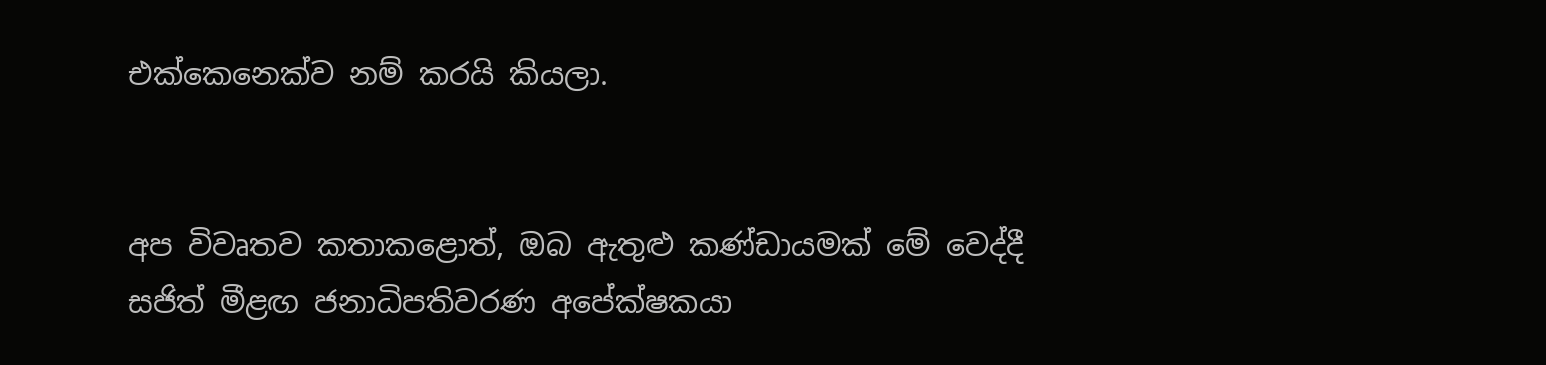එක්කෙනෙක්ව නම් කරයි කියලා.


අප විවෘතව කතාකළොත්, ඔබ ඇතුළු කණ්ඩායමක් මේ වෙද්දී සජිත් මීළඟ ජනාධිපතිවරණ අපේක්ෂකයා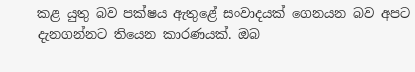කළ යුතු බව පක්ෂය ඇතුළේ සංවාදයක් ගෙනයන බව අපට දැනගන්නට තියෙන කාරණයක්. ඔබ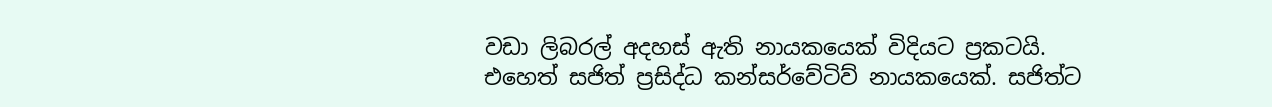වඩා ලිබරල් අදහස් ඇති නායකයෙක් විදියට ප්‍රකටයි. එහෙත් සජිත් ප්‍රසිද්ධ කන්සර්වේටිව් නායකයෙක්. සජිත්ට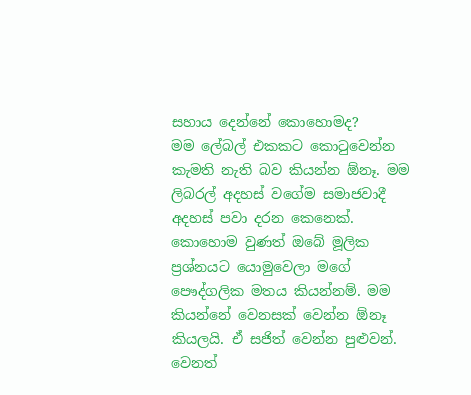සහාය දෙන්නේ කොහොමද?
මම ලේබල් එකකට කොටුවෙන්න කැමති නැති බව කියන්න ඕනෑ. මම ලිබරල් අදහස් වගේම සමාජවාදී අදහස් පවා දරන කෙනෙක්. කොහොම වුණත් ඔබේ මූලික ප්‍රශ්නයට යොමුවෙලා මගේ පෞද්ගලික මතය කියන්නම්. මම කියන්නේ වෙනසක් වෙන්න ඕනෑ කියලයි. ඒ සජිත් වෙන්න පුළුවන්. වෙනත්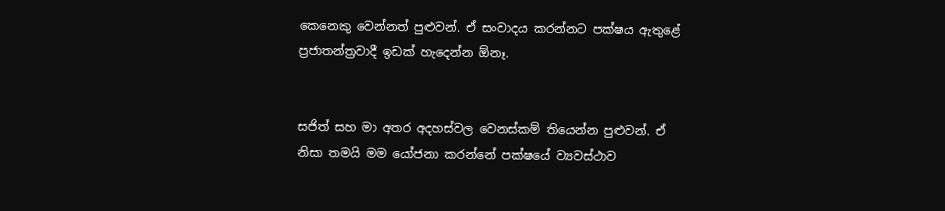කෙනෙකු වෙන්නත් පුළුවන්. ඒ සංවාදය කරන්නට පක්ෂය ඇතුළේ ප්‍රජාතන්ත්‍රවාදී ඉඩක් හැදෙන්න ඕනෑ.


සජිත් සහ මා අතර අදහස්වල වෙනස්කම් තියෙන්න පුළුවන්. ඒ නිසා තමයි මම යෝජනා කරන්නේ පක්ෂයේ ව්‍යවස්ථාව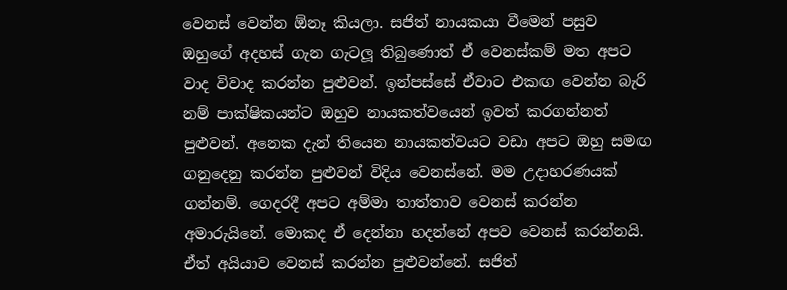වෙනස් වෙන්න ඕනෑ කියලා. සජිත් නායකයා වීමෙන් පසුව ඔහුගේ අදහස් ගැන ගැටලූ තිබුණොත් ඒ වෙනස්කම් මත අපට වාද විවාද කරන්න පුළුවන්. ඉන්පස්සේ ඒවාට එකඟ වෙන්න බැරි නම් පාක්ෂිකයන්ට ඔහුව නායකත්වයෙන් ඉවත් කරගන්නත් පුළුවන්. අනෙක දැන් තියෙන නායකත්වයට වඩා අපට ඔහු සමඟ ගනුදෙනු කරන්න පුළුවන් විදිය වෙනස්නේ. මම උදාහරණයක් ගන්නම්. ගෙදරදී අපට අම්මා තාත්තාව වෙනස් කරන්න අමාරුයිනේ. මොකද ඒ දෙන්නා හදන්නේ අපව වෙනස් කරන්නයි. ඒත් අයියාව වෙනස් කරන්න පුළුවන්නේ. සජිත්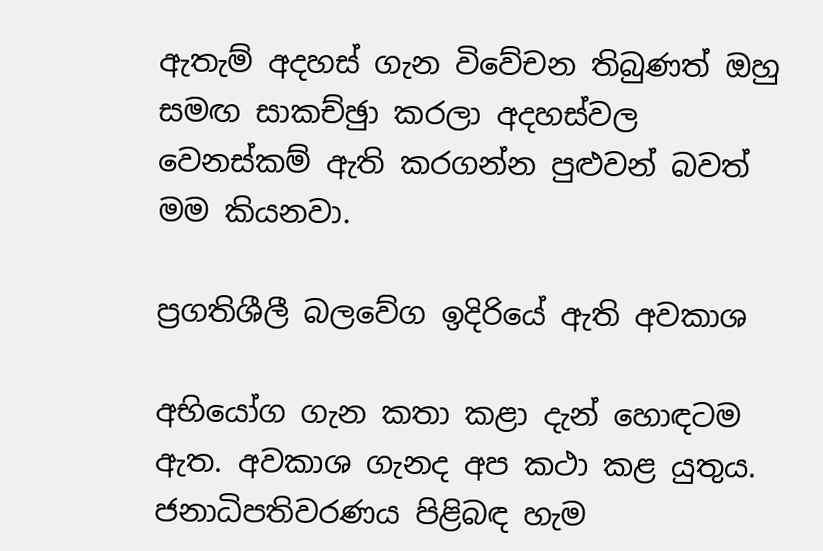ඇතැම් අදහස් ගැන විවේචන තිබුණත් ඔහු සමඟ සාකච්ඡුා කරලා අදහස්වල වෙනස්කම් ඇති කරගන්න පුළුවන් බවත් මම කියනවා.

ප්‍රගතිශීලී බලවේග ඉදිරියේ ඇති අවකාශ

අභියෝග ගැන කතා කළා දැන් හොඳටම ඇත. අවකාශ ගැනද අප කථා කළ යුතුය.
ජනාධිපතිවරණය පිළිබඳ හැම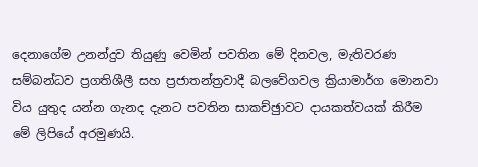දෙනාගේම උනන්දුව තියුණු වෙමින් පවතින මේ දිනවල, මැතිවරණ සම්බන්ධව ප්‍රගතිශීලී සහ ප්‍රජාතන්ත්‍රවාදී බලවේගවල ක්‍රියාමාර්ග මොනවා විය යුතුද යන්න ගැනද දැනට පවතින සාකච්ඡුාවට දායකත්වයක් කිරීම මේ ලිපියේ අරමුණයි.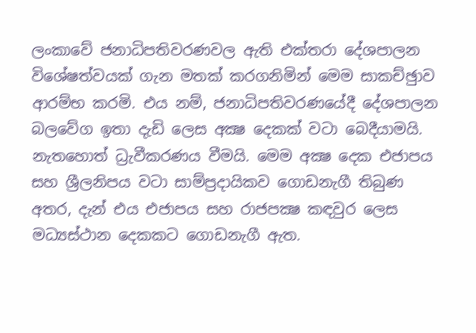ලංකාවේ ජනාධිපතිවරණවල ඇති එක්තරා දේශපාලන විශේෂත්වයක් ගැන මතක් කරගනිමින් මෙම සාකච්ඡුාව ආරම්භ කරමි. එය නම්, ජනාධිපතිවරණයේදී දේශපාලන බලවේග ඉතා දැඩි ලෙස අක්‍ෂ දෙකක් වටා බෙදීයාමයි. නැතහොත් ධ්‍රැවීකරණය වීමයි. මෙම අක්‍ෂ දෙක එජාපය සහ ශ්‍රීලනිපය වටා සාම්ප්‍රදායිකව ගොඩනැගී තිබුණ අතර, දැන් එය එජාපය සහ රාජපක්‍ෂ කඳවුර ලෙස මධ්‍යස්ථාන දෙකකට ගොඩනැගී ඇත.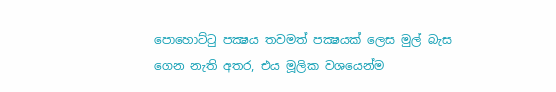පොහොට්ටු පක්‍ෂය තවමත් පක්‍ෂයක් ලෙස මුල් බැස ගෙන නැති අතර, එය මූලික වශයෙන්ම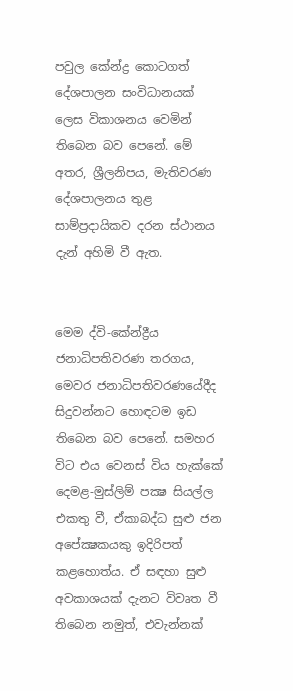පවුල කේන්ද්‍ර කොටගත් දේශපාලන සංවිධානයක් ලෙස විකාශනය වෙමින් තිබෙන බව පෙනේ. මේ අතර, ශ්‍රීලනිපය, මැතිවරණ දේශපාලනය තුළ සාම්ප්‍රදායිකව දරන ස්ථානය දැන් අහිමි වී ඇත.


මෙම ද්වි-කේන්ද්‍රීය ජනාධිපතිවරණ තරගය, මෙවර ජනාධිපතිවරණයේදීද සිදුවන්නට හොඳටම ඉඩ තිබෙන බව පෙනේ. සමහර විට එය වෙනස් විය හැක්කේ දෙමළ-මුස්ලිම් පක්‍ෂ සියල්ල එකතු වී, ඒකාබද්ධ සුළු ජන අපේක්‍ෂකයකු ඉදිරිපත් කළහොත්ය. ඒ සඳහා සුළු අවකාශයක් දැනට විවෘත වී තිබෙන නමුත්, එවැන්නක්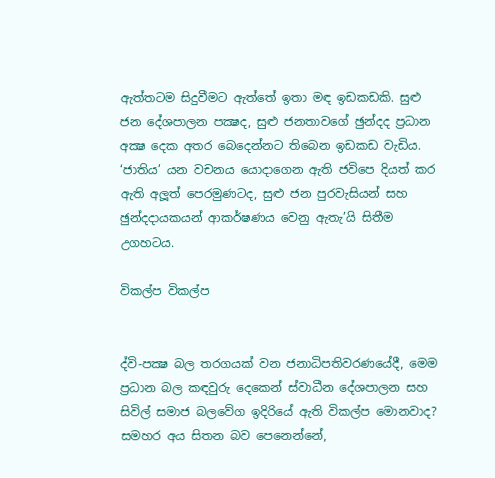ඇත්තටම සිදුවීමට ඇත්තේ ඉතා මඳ ඉඩකඩකි. සුළු ජන දේශපාලන පක්‍ෂද, සුළු ජනතාවගේ ඡුන්දද ප්‍රධාන අක්‍ෂ දෙක අතර බෙදෙන්නට තිබෙන ඉඩකඩ වැඩිය. ‘ජාතිය’ යන වචනය යොදාගෙන ඇති ජවිපෙ දියත් කර ඇති අලූත් පෙරමුණටද, සුළු ජන පුරවැසියන් සහ ඡුන්දදායකයන් ආකර්ෂණය වෙනු ඇතැ’යි සිතීම උගහටය.

විකල්ප විකල්ප


ද්වි-පක්‍ෂ බල තරගයක් වන ජනාධිපතිවරණයේදී, මෙම ප්‍රධාන බල කඳවුරු දෙකෙන් ස්වාධීන දේශපාලන සහ සිවිල් සමාජ බලවේග ඉදිරියේ ඇති විකල්ප මොනවාද? සමහර අය සිතන බව පෙනෙන්නේ,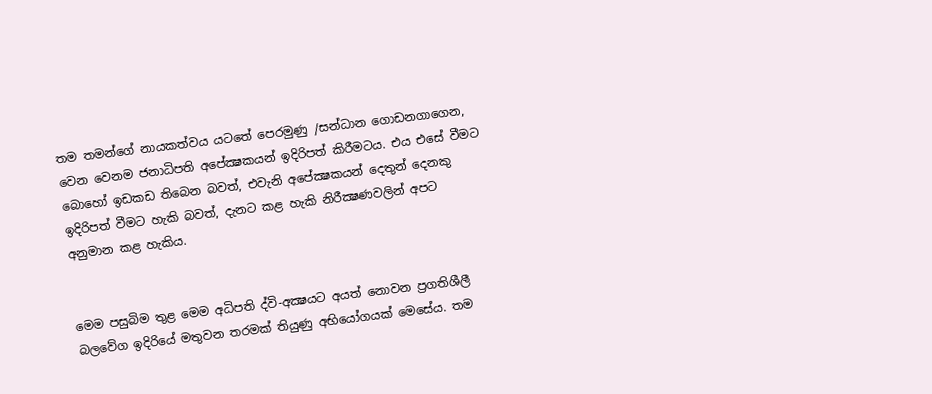තම තමන්ගේ නායකත්වය යටතේ පෙරමුණු /සන්ධාන ගොඩනගාගෙන, වෙන වෙනම ජනාධිපති අපේක්‍ෂකයන් ඉදිරිපත් කිරීමටය. එය එසේ වීමට බොහෝ ඉඩකඩ තිබෙන බවත්, එවැනි අපේක්‍ෂකයන් දෙතුන් දෙනකු ඉදිරිපත් වීමට හැකි බවත්, දැනට කළ හැකි නිරීක්‍ෂණවලින් අපට අනුමාන කළ හැකිය.


මෙම පසුබිම තුළ මෙම අධිපති ද්වි-අක්‍ෂයට අයත් නොවන ප්‍රගතිශීලී බලවේග ඉදිරියේ මතුවන තරමක් තියුණු අභියෝගයක් මෙසේය. තම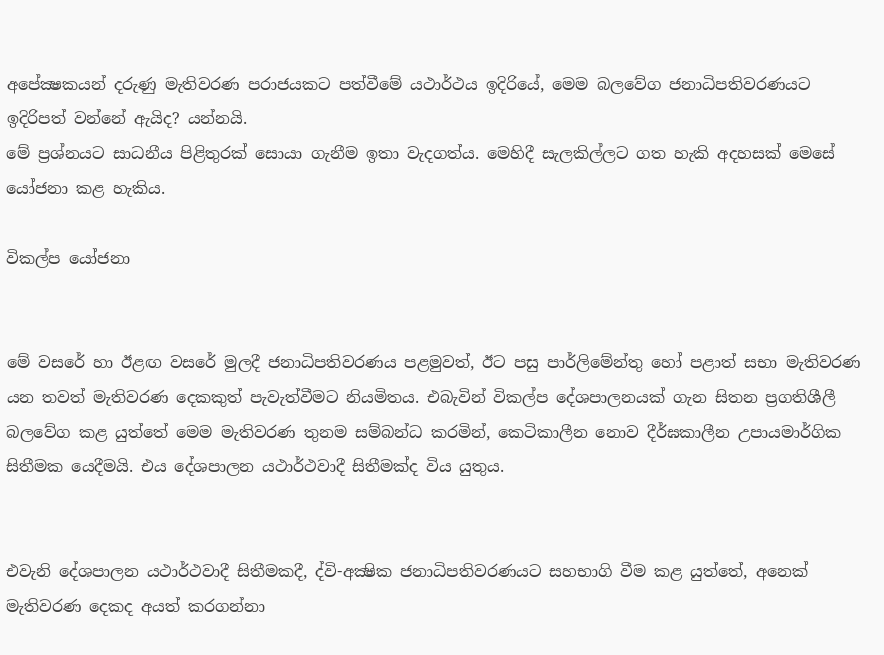අපේක්‍ෂකයන් දරුණු මැතිවරණ පරාජයකට පත්වීමේ යථාර්ථය ඉදිරියේ, මෙම බලවේග ජනාධිපතිවරණයට ඉදිරිපත් වන්නේ ඇයිද? යන්නයි.
මේ ප්‍රශ්නයට සාධනීය පිළිතුරක් සොයා ගැනීම ඉතා වැදගත්ය. මෙහිදී සැලකිල්ලට ගත හැකි අදහසක් මෙසේ යෝජනා කළ හැකිය.

විකල්ප යෝජනා


මේ වසරේ හා ඊළඟ වසරේ මුලදී ජනාධිපතිවරණය පළමුවත්, ඊට පසු පාර්ලිමේන්තු හෝ පළාත් සභා මැතිවරණ යන තවත් මැතිවරණ දෙකකුත් පැවැත්වීමට නියමිතය. එබැවින් විකල්ප දේශපාලනයක් ගැන සිතන ප්‍රගතිශීලී බලවේග කළ යුත්තේ මෙම මැතිවරණ තුනම සම්බන්ධ කරමින්, කෙටිකාලීන නොව දීර්ඝකාලීන උපායමාර්ගික සිතීමක යෙදීමයි. එය දේශපාලන යථාර්ථවාදී සිතීමක්ද විය යුතුය.


එවැනි දේශපාලන යථාර්ථවාදී සිතීමකදී, ද්වි-අක්‍ෂික ජනාධිපතිවරණයට සහභාගි වීම කළ යුත්තේ, අනෙක් මැතිවරණ දෙකද අයත් කරගන්නා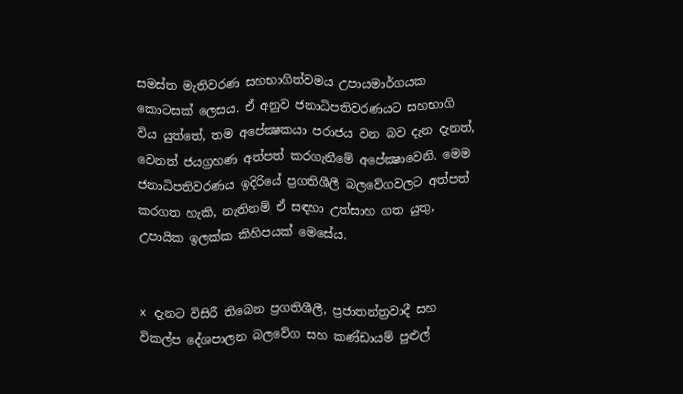සමස්ත මැතිවරණ සහභාගිත්වමය උපායමාර්ගයක කොටසක් ලෙසය. ඒ අනුව ජනාධිපතිවරණයට සහභාගි විය යුත්තේ, තම අපේක්‍ෂකයා පරාජය වන බව දැන දැනත්, වෙනත් ජයග්‍රහණ අත්පත් කරගැනීමේ අපේක්‍ෂාවෙනි. මෙම ජනාධිපතිවරණය ඉදිරියේ ප්‍රගතිශීලී බලවේගවලට අත්පත් කරගත හැකි, නැතිනම් ඒ සඳහා උත්සාහ ගත යුතු, උපායික ඉලක්ක කිහිපයක් මෙසේය.


x දැනට විසිරී තිබෙන ප්‍රගතිශීලී, ප්‍රජාතන්ත්‍රවාදී සහ විකල්ප දේශපාලන බලවේග සහ කණ්ඩායම් පුළුල්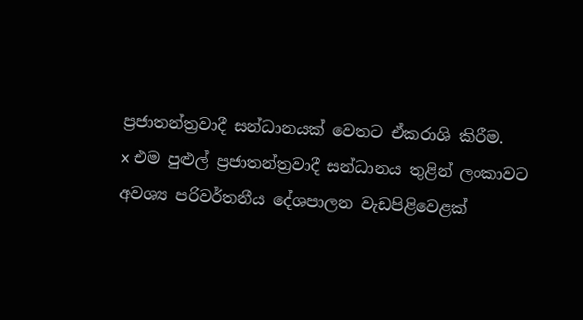ප්‍රජාතන්ත්‍රවාදී සන්ධානයක් වෙතට ඒකරාශි කිරීම.
x එම පුළුල් ප්‍රජාතන්ත්‍රවාදී සන්ධානය තුළින් ලංකාවට අවශ්‍ය පරිවර්තනීය දේශපාලන වැඩපිළිවෙළක්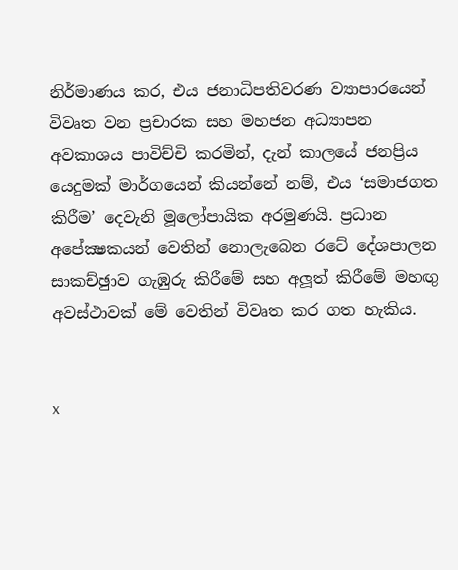නිර්මාණය කර, එය ජනාධිපතිවරණ ව්‍යාපාරයෙන් විවෘත වන ප්‍රචාරක සහ මහජන අධ්‍යාපන අවකාශය පාවිච්චි කරමින්, දැන් කාලයේ ජනප්‍රිය යෙදුමක් මාර්ගයෙන් කියන්නේ නම්, එය ‘සමාජගත කිරීම’ දෙවැනි මූලෝපායික අරමුණයි. ප්‍රධාන අපේක්‍ෂකයන් වෙතින් නොලැබෙන රටේ දේශපාලන සාකච්ඡුාව ගැඹුරු කිරීමේ සහ අලූත් කිරීමේ මහඟු අවස්ථාවක් මේ වෙතින් විවෘත කර ගත හැකිය.


x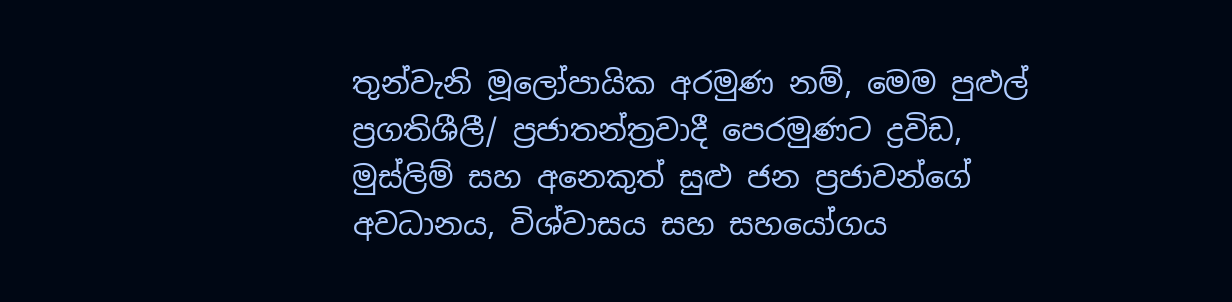තුන්වැනි මූලෝපායික අරමුණ නම්, මෙම පුළුල් ප්‍රගතිශීලී/ ප්‍රජාතන්ත්‍රවාදී පෙරමුණට ද්‍රවිඩ, මුස්ලිම් සහ අනෙකුත් සුළු ජන ප්‍රජාවන්ගේ අවධානය, විශ්වාසය සහ සහයෝගය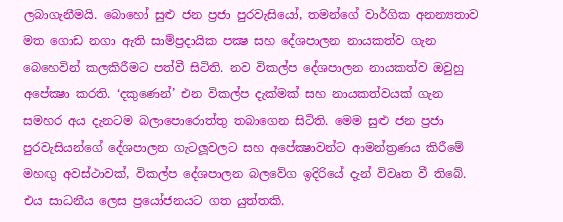ලබාගැනීමයි. බොහෝ සුළු ජන ප්‍රජා පුරවැසියෝ, තමන්ගේ වාර්ගික අනන්‍යතාව මත ගොඩ නගා ඇති සාම්ප්‍රදායික පක්‍ෂ සහ දේශපාලන නායකත්ව ගැන බෙහෙවින් කලකිරීමට පත්වී සිටිති. නව විකල්ප දේශපාලන නායකත්ව ඔවුහු අපේක්‍ෂා කරති. ‘දකුණෙන්’ එන විකල්ප දැක්මක් සහ නායකත්වයක් ගැන සමහර අය දැනටම බලාපොරොත්තු තබාගෙන සිටිති. මෙම සුළු ජන ප්‍රජා පුරවැසියන්ගේ දේශපාලන ගැටලූවලට සහ අපේක්‍ෂාවන්ට ආමන්ත්‍රණය කිරීමේ මහඟු අවස්ථාවක්, විකල්ප දේශපාලන බලවේග ඉදිරියේ දැන් විවෘත වී තිබේ. එය සාධනීය ලෙස ප්‍රයෝජනයට ගත යුත්තකි.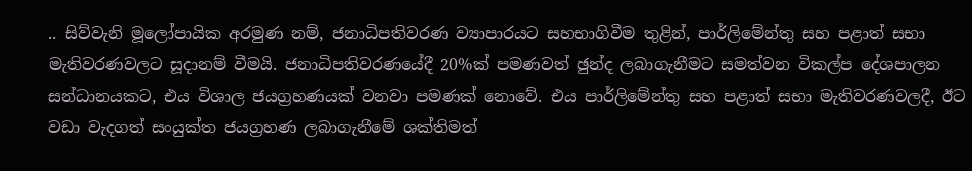.. සිව්වැනි මූලෝපායික අරමුණ නම්, ජනාධිපතිවරණ ව්‍යාපාරයට සහභාගිවීම තුළින්, පාර්ලිමේන්තු සහ පළාත් සභා මැතිවරණවලට සූදානම් වීමයි. ජනාධිපතිවරණයේදී 20%ක් පමණවත් ඡුන්ද ලබාගැනීමට සමත්වන විකල්ප දේශපාලන සන්ධානයකට, එය විශාල ජයග්‍රහණයක් වනවා පමණක් නොවේ. එය පාර්ලිමේන්තු සහ පළාත් සභා මැතිවරණවලදී, ඊට වඩා වැදගත් සංයුක්ත ජයග්‍රහණ ලබාගැනීමේ ශක්තිමත්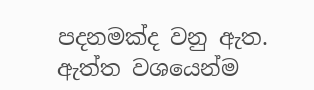පදනමක්ද වනු ඇත. ඇත්ත වශයෙන්ම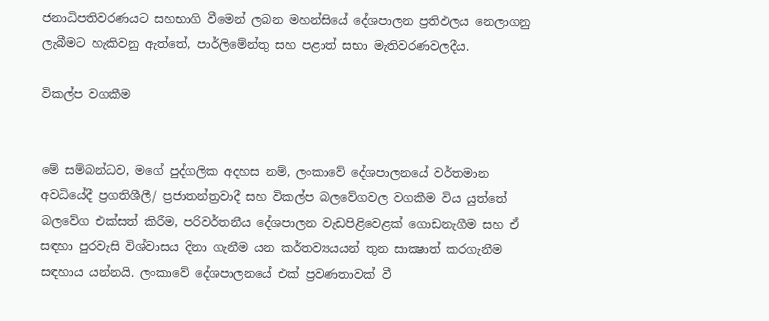ජනාධිපතිවරණයට සහභාගි වීමෙන් ලබන මහන්සියේ දේශපාලන ප්‍රතිඵලය නෙලාගනු ලැබීමට හැකිවනු ඇත්තේ, පාර්ලිමේන්තු සහ පළාත් සභා මැතිවරණවලදීය.

විකල්ප වගකීම


මේ සම්බන්ධව, මගේ පුද්ගලික අදහස නම්, ලංකාවේ දේශපාලනයේ වර්තමාන අවධියේදී ප්‍රගතිශීලී/ ප්‍රජාතන්ත්‍රවාදී සහ විකල්ප බලවේගවල වගකීම විය යුත්තේ බලවේග එක්සත් කිරීම, පරිවර්තනීය දේශපාලන වැඩපිළිවෙළක් ගොඩනැගීම සහ ඒ සඳහා පුරවැසි විශ්වාසය දිනා ගැනීම යන කර්තව්‍යයයන් තුන සාක්‍ෂාත් කරගැනීම සඳහාය යන්නයි. ලංකාවේ දේශපාලනයේ එක් ප්‍රවණතාවක් වී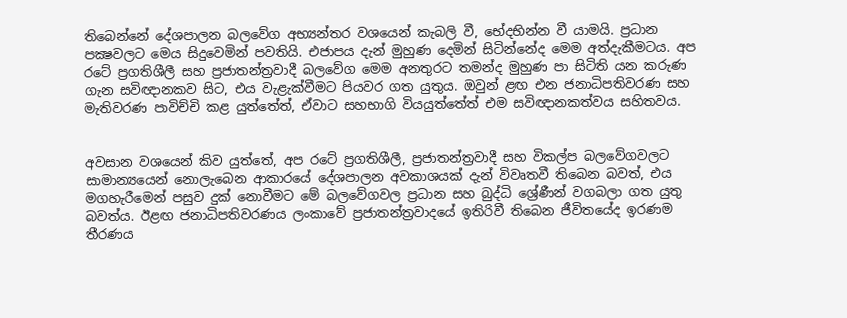තිබෙන්නේ දේශපාලන බලවේග අභ්‍යන්තර වශයෙන් කැබලි වී, භේදභින්න වී යාමයි. ප්‍රධාන පක්‍ෂවලට මෙය සිදුවෙමින් පවතියි. එජාපය දැන් මුහුණ දෙමින් සිටින්නේද මෙම අත්දැකීමටය. අප රටේ ප්‍රගතිශීලී සහ ප්‍රජාතන්ත්‍රවාදී බලවේග මෙම අනතුරට තමන්ද මුහුණ පා සිටිති යන කරුණ ගැන සවිඥානකව සිට, එය වැළැක්වීමට පියවර ගත යුතුය. ඔවුන් ළඟ එන ජනාධිපතිවරණ සහ මැතිවරණ පාවිච්චි කළ යුත්තේත්, ඒවාට සහභාගි වියයුත්තේත් එම සවිඥානකත්වය සහිතවය.


අවසාන වශයෙන් කිව යුත්තේ, අප රටේ ප්‍රගතිශීලී, ප්‍රජාතන්ත්‍රවාදී සහ විකල්ප බලවේගවලට සාමාන්‍යයෙන් නොලැබෙන ආකාරයේ දේශපාලන අවකාශයක් දැන් විවෘතවී තිබෙන බවත්, එය මගහැරීමෙන් පසුව දුක් නොවීමට මේ බලවේගවල ප්‍රධාන සහ බුද්ධි ශ්‍රේණීන් වගබලා ගත යුතු බවත්ය. ඊළඟ ජනාධිපතිවරණය ලංකාවේ ප්‍රජාතන්ත්‍රවාදයේ ඉතිරිවී තිබෙන ජීවිතයේද ඉරණම තීරණය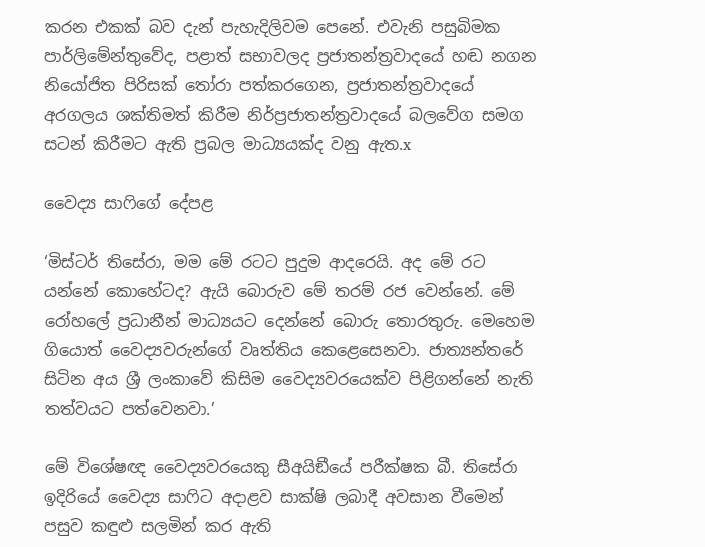කරන එකක් බව දැන් පැහැදිලිවම පෙනේ. එවැනි පසුබිමක පාර්ලිමේන්තුවේද, පළාත් සභාවලද ප්‍රජාතන්ත්‍රවාදයේ හඬ නගන නියෝජිත පිරිසක් තෝරා පත්කරගෙන, ප්‍රජාතන්ත්‍රවාදයේ අරගලය ශක්තිමත් කිරීම නිර්ප්‍රජාතන්ත්‍රවාදයේ බලවේග සමග සටන් කිරීමට ඇති ප්‍රබල මාධ්‍යයක්ද වනු ඇත.x

වෛද්‍ය සාෆිගේ දේපළ

‘මිස්ටර් තිසේරා, මම මේ රටට පුදුම ආදරෙයි. අද මේ රට යන්නේ කොහේටද? ඇයි බොරුව මේ තරම් රජ වෙන්නේ. මේ රෝහලේ ප්‍රධානීන් මාධ්‍යයට දෙන්නේ බොරු තොරතුරු. මෙහෙම ගියොත් වෛද්‍යවරුන්ගේ වෘත්තිය කෙළෙසෙනවා. ජාත්‍යන්තරේ සිටින අය ශ්‍රී ලංකාවේ කිසිම වෛද්‍යවරයෙක්ව පිළිගන්නේ නැති තත්වයට පත්වෙනවා.’

මේ විශේෂඥ වෛද්‍යවරයෙකු සීඅයිඞීයේ පරීක්ෂක බී. තිසේරා ඉදිරියේ වෛද්‍ය සාෆිට අදාළව සාක්ෂි ලබාදී අවසාන වීමෙන් පසුව කඳුළු සලමින් කර ඇති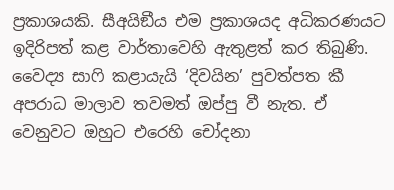ප්‍රකාශයකි. සීඅයිඞීය එම ප්‍රකාශයද අධිකරණයට ඉදිරිපත් කළ වාර්තාවෙහි ඇතුළත් කර තිබුණි. වෛද්‍ය සාෆි කළායැයි ‘දිවයින’ පුවත්පත කී අපරාධ මාලාව තවමත් ඔප්පු වී නැත. ඒ වෙනුවට ඔහුට එරෙහි චෝදනා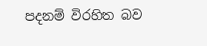පදනම් විරහිත බව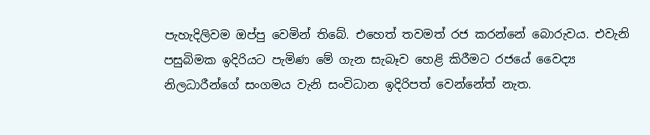පැහැදිලිවම ඔප්පු වෙමින් තිබේ. එහෙත් තවමත් රජ කරන්නේ බොරුවය. එවැනි පසුබිමක ඉදිරියට පැමිණ මේ ගැන සැබෑව හෙළි කිරීමට රජයේ වෛද්‍ය නිලධාරීන්ගේ සංගමය වැනි සංවිධාන ඉදිරිපත් වෙන්නේත් නැත.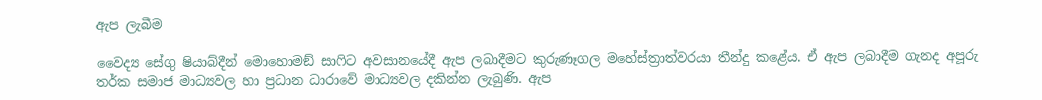ඇප ලැබීම

වෛද්‍ය සේගු ෂියාබ්දීන් මොහොමඞ් සාෆිට අවසානයේදී ඇප ලබාදීමට කුරුණෑගල මහේස්ත්‍රාත්වරයා තීන්දු කළේය. ඒ ඇප ලබාදීම ගැනද අපූරු තර්ක සමාජ මාධ්‍යවල හා ප්‍රධාන ධාරාවේ මාධ්‍යවල දකින්න ලැබුණි. ඇප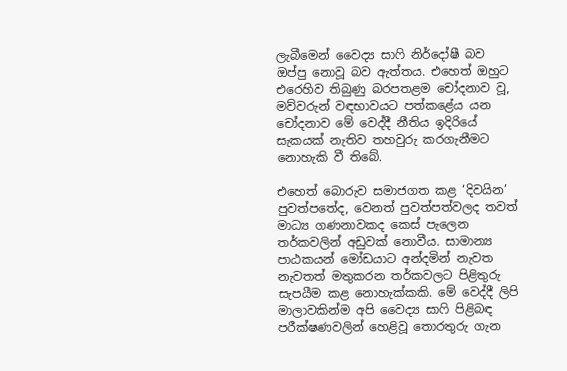ලැබීමෙන් වෛද්‍ය සාෆි නිර්දෝෂී බව ඔප්පු නොවූ බව ඇත්තය. එහෙත් ඔහුට එරෙහිව තිබුණු බරපතළම චෝදනාව වූ, මව්වරුන් වඳභාවයට පත්කළේය යන චෝදනාව මේ වෙද්දී නීතිය ඉදිරියේ සැකයක් නැතිව තහවුරු කරගැනීමට නොහැකි වී තිබේ.

එහෙත් බොරුව සමාජගත කළ ‘දිවයින’ පුවත්පතේද, වෙනත් පුවත්පත්වලද තවත් මාධ්‍ය ගණනාවකද කෙස් පැලෙන තර්කවලින් අඩුවක් නොවීය. සාමාන්‍ය පාඨකයන් මෝඩයාට අන්දමින් නැවත නැවතත් මතුකරන තර්කවලට පිළිතුරු සැපයීම කළ නොහැක්කකි. මේ වෙද්දී ලිපි මාලාවකින්ම අපි වෛද්‍ය සාෆි පිළිබඳ පරීක්ෂණවලින් හෙළිවූ තොරතුරු ගැන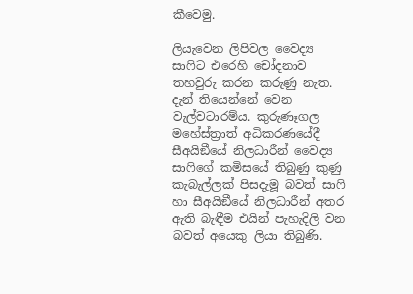කීවෙමු.

ලියැවෙන ලිපිවල වෛද්‍ය සාෆිට එරෙහි චෝදනාව තහවුරු කරන කරුණු නැත. දැන් තියෙන්නේ වෙන වැල්වටාරම්ය. කුරුණෑගල මහේස්ත්‍රාත් අධිකරණයේදී සීඅයිඞීයේ නිලධාරීන් වෛද්‍ය සාෆිගේ කමිසයේ තිබුණු කුණු කැබැල්ලක් පිසදැමූ බවත් සාෆි හා සීඅයිඞීයේ නිලධාරීන් අතර ඇති බැඳීම එයින් පැහැදිලි වන බවත් අයෙකු ලියා තිබුණි.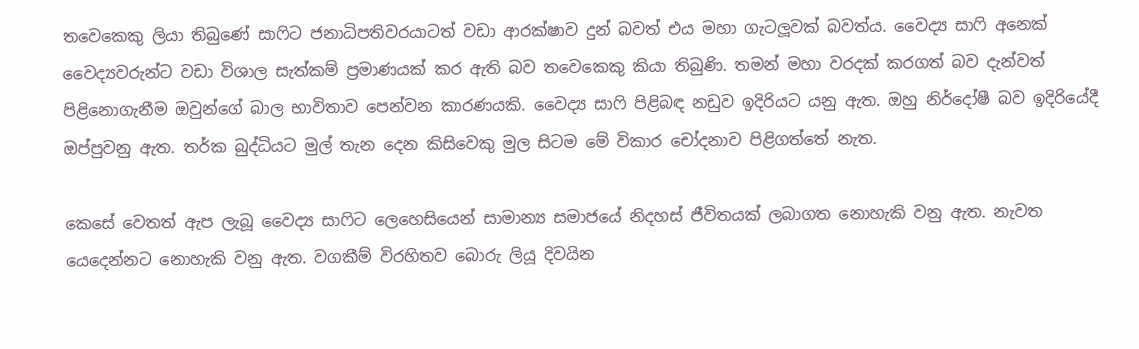තවෙකෙකු ලියා තිබුණේ සාෆිට ජනාධිපතිවරයාටත් වඩා ආරක්ෂාව දුන් බවත් එය මහා ගැටලූවක් බවත්ය. වෛද්‍ය සාෆි අනෙක් වෛද්‍යවරුන්ට වඩා විශාල සැත්කම් ප්‍රමාණයක් කර ඇති බව තවෙකෙකු කියා තිබුණි. තමන් මහා වරදක් කරගත් බව දැන්වත් පිළිනොගැනීම ඔවුන්ගේ බාල භාවිතාව පෙන්වන කාරණයකි. වෛද්‍ය සාෆි පිළිබඳ නඩුව ඉදිරියට යනු ඇත. ඔහු නිර්දෝෂී බව ඉදිරියේදී ඔප්පුවනු ඇත. තර්ක බුද්ධියට මුල් තැන දෙන කිසිවෙකු මුල සිටම මේ විකාර චෝදනාව පිළිගත්තේ නැත.

කෙසේ වෙතත් ඇප ලැබූ වෛද්‍ය සාෆිට ලෙහෙසියෙන් සාමාන්‍ය සමාජයේ නිදහස් ජීවිතයක් ලබාගත නොහැකි වනු ඇත. නැවත යෙදෙන්නට නොහැකි වනු ඇත. වගකීම් විරහිතව බොරු ලියූ දිවයින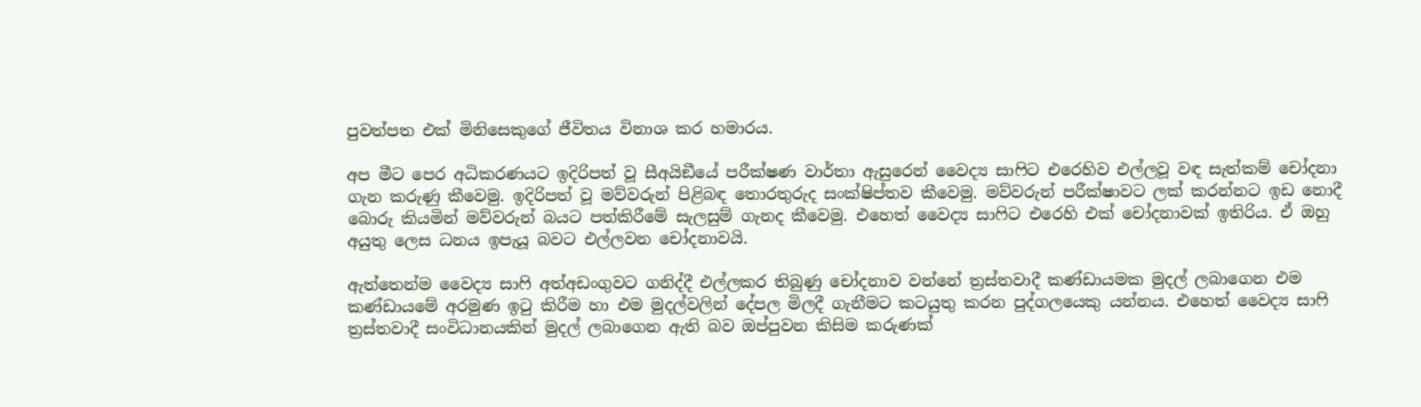පුවත්පත එක් මිනිසෙකුගේ ජීවිතය විනාශ කර හමාරය.

අප මීට පෙර අධිකරණයට ඉදිරිපත් වූ සීඅයිඞීයේ පරීක්ෂණ වාර්තා ඇසුරෙන් වෛද්‍ය සාෆිට එරෙහිව එල්ලවූ වඳ සැත්කම් චෝදනා ගැන කරුණු කීවෙමු. ඉදිරිපත් වූ මව්වරුන් පිළිබඳ තොරතුරුද සංක්ෂිප්තව කීවෙමු. මව්වරුන් පරීක්ෂාවට ලක් කරන්නට ඉඩ නොදී බොරු කියමින් මව්වරුන් බයට පත්කිරීමේ සැලසුම් ගැනද කීවෙමු. එහෙත් වෛද්‍ය සාෆිට එරෙහි එක් චෝදනාවක් ඉතිරිය. ඒ ඔහු අයුතු ලෙස ධනය ඉපැයූ බවට එල්ලවන චෝදනාවයි.

ඇත්තෙන්ම වෛද්‍ය සාෆි අත්අඩංගුවට ගනිද්දී එල්ලකර තිබුණු චෝදනාව වන්නේ ත්‍රස්තවාදී කණ්ඩායමක මුදල් ලබාගෙන එම කණ්ඩායමේ අරමුණ ඉටු කිරීම හා එම මුදල්වලින් දේපල මිලදී ගැනීමට කටයුතු කරන පුද්ගලයෙකු යන්නය. එහෙත් වෛද්‍ය සාෆි ත්‍රස්තවාදී සංවිධානයකින් මුදල් ලබාගෙන ඇති බව ඔප්පුවන කිසිම කරුණක්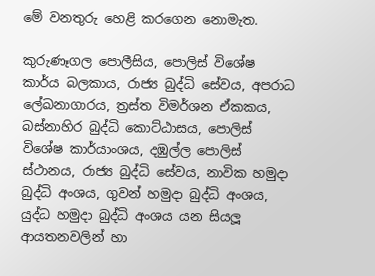මේ වනතුරු හෙළි කරගෙන නොමැත.

කුරුණෑගල පොලීසිය, පොලිස් විශේෂ කාර්ය බලකාය, රාජ්‍ය බුද්ධි සේවය, අපරාධ ලේඛනාගාරය, ත්‍රස්ත විමර්ශන ඒකකය, බස්නාහිර බුද්ධි කොට්ඨාසය, පොලිස් විශේෂ කාර්යාංශය, දඹුල්ල පොලිස් ස්ථානය, රාජ්‍ය බුද්ධි සේවය, නාවික හමුදා බුද්ධි අංශය, ගුවන් හමුදා බුද්ධි අංශය, යුද්ධ හමුදා බුද්ධි අංශය යන සියලූ ආයතනවලින් හා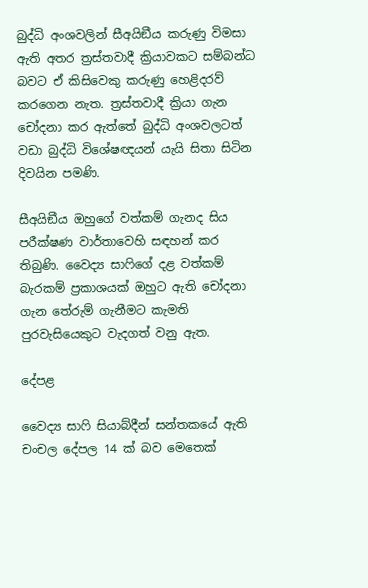බුද්ධි අංශවලින් සීඅයිඞීය කරුණු විමසා ඇති අතර ත්‍රස්තවාදී ක්‍රියාවකට සම්බන්ධ බවට ඒ කිසිවෙකු කරුණු හෙළිදරව් කරගෙන නැත. ත්‍රස්තවාදී ක්‍රියා ගැන චෝදනා කර ඇත්තේ බුද්ධි අංශවලටත් වඩා බුද්ධි විශේෂඥයන් යැයි සිතා සිටින දිවයින පමණි.

සීඅයිඞීය ඔහුගේ වත්කම් ගැනද සිය පරීක්ෂණ වාර්තාවෙහි සඳහන් කර තිබුණි. වෛද්‍ය සාෆිගේ දළ වත්කම් බැරකම් ප්‍රකාශයක් ඔහුට ඇති චෝදනා ගැන තේරුම් ගැනීමට කැමති පුරවැසියෙකුට වැදගත් වනු ඇත.

දේපළ

වෛද්‍ය සාෆි සියාබ්දීන් සන්තකයේ ඇති චංචල දේපල 14 ක් බව මෙතෙක්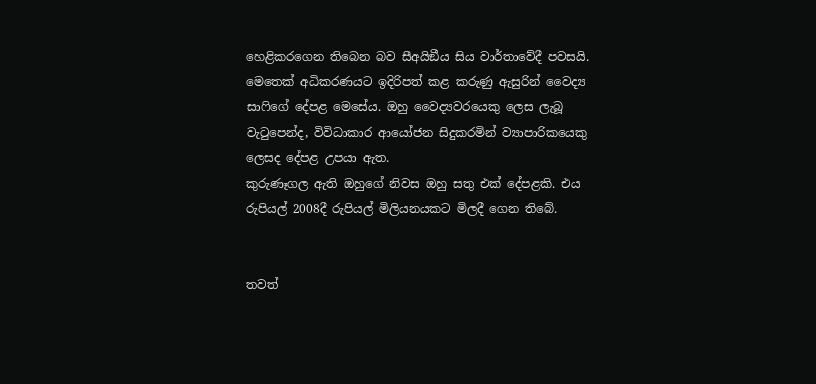හෙළිකරගෙන තිබෙන බව සීඅයිඞීය සිය වාර්තාවේදී පවසයි. මෙතෙක් අධිකරණයට ඉදිරිපත් කළ කරුණු ඇසුරින් වෛද්‍ය සාෆිගේ දේපළ මෙසේය. ඔහු වෛද්‍යවරයෙකු ලෙස ලැබූ වැටුපෙන්ද, විවිධාකාර ආයෝජන සිදුකරමින් ව්‍යාපාරිකයෙකු ලෙසද දේපළ උපයා ඇත.
කුරුණෑගල ඇති ඔහුගේ නිවස ඔහු සතු එක් දේපළකි. එය රුපියල් 2008දී රුපියල් මිලියනයකට මිලදී ගෙන තිබේ.


තවත්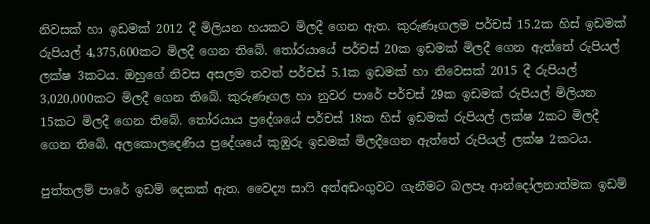නිවසක් හා ඉඩමක් 2012 දී මිලියන හයකට මිලදී ගෙන ඇත. කුරුණෑගලම පර්චස් 15.2ක හිස් ඉඩමක් රුපියල් 4,375,600කට මිලදී ගෙන තිබේ. තෝරයායේ පර්චස් 20ක ඉඩමක් මිලදී ගෙන ඇත්තේ රුපියල් ලක්ෂ 3කටය. ඔහුගේ නිවස අසලම තවත් පර්චස් 5.1ක ඉඩමක් හා නිවෙසක් 2015 දී රුපියල් 3,020,000කට මිලදී ගෙන තිබේ. කුරුණෑගල හා නුවර පාරේ පර්චස් 29ක ඉඩමක් රුපියල් මිලියන 15කට මිලදී ගෙන තිබේ. තෝරයාය ප්‍රදේශයේ පර්චස් 18ක හිස් ඉඩමක් රුපියල් ලක්ෂ 2කට මිලදී ගෙන තිබේ. අලකොලදෙණිය ප්‍රදේශයේ කුඹුරු ඉඩමක් මිලදීගෙන ඇත්තේ රුපියල් ලක්ෂ 2කටය.

පුත්තලම් පාරේ ඉඩම් දෙකක් ඇත. වෛද්‍ය සාෆි අත්අඩංගුවට ගැනීමට බලපෑ ආන්දෝලනාත්මක ඉඩම්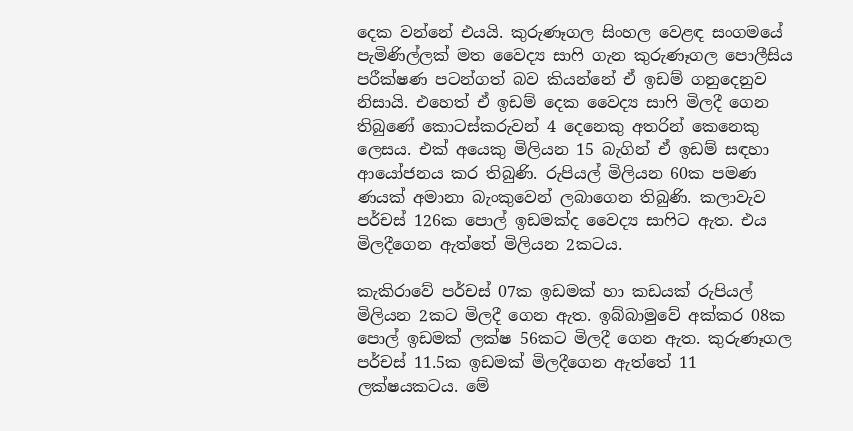දෙක වන්නේ එයයි. කුරුණෑගල සිංහල වෙළඳ සංගමයේ පැමිණිල්ලක් මත වෛද්‍ය සාෆි ගැන කුරුණෑගල පොලීසිය පරීක්ෂණ පටන්ගත් බව කියන්නේ ඒ ඉඩම් ගනුදෙනුව නිසායි. එහෙත් ඒ ඉඩම් දෙක වෛද්‍ය සාෆි මිලදී ගෙන තිබුණේ කොටස්කරුවන් 4 දෙනෙකු අතරින් කෙනෙකු ලෙසය. එක් අයෙකු මිලියන 15 බැගින් ඒ ඉඩම් සඳහා ආයෝජනය කර තිබුණි. රුපියල් මිලියන 60ක පමණ ණයක් අමානා බැංකුවෙන් ලබාගෙන තිබුණි. කලාවැව පර්චස් 126ක පොල් ඉඩමක්ද වෛද්‍ය සාෆිට ඇත. එය මිලදීගෙන ඇත්තේ මිලියන 2කටය.

කැකිරාවේ පර්චස් 07ක ඉඩමක් හා කඩයක් රුපියල් මිලියන 2කට මිලදී ගෙන ඇත. ඉබ්බාමුවේ අක්කර 08ක පොල් ඉඩමක් ලක්ෂ 56කට මිලදී ගෙන ඇත. කුරුණෑගල පර්චස් 11.5ක ඉඩමක් මිලදීගෙන ඇත්තේ 11 ලක්ෂයකටය. මේ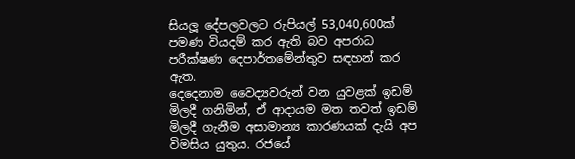සියලූ දේපලවලට රුපියල් 53,040,600ක් පමණ වියදම් කර ඇති බව අපරාධ පරීක්ෂණ දෙපාර්තමේන්තුව සඳහන් කර ඇත.
දෙදෙනාම වෛද්‍යවරුන් වන යුවළක් ඉඩම් මිලදී ගනිමින්, ඒ ආදායම මත තවත් ඉඩම් මිලදී ගැනීම අසාමාන්‍ය කාරණයක් දැයි අප විමසිය යුතුය. රජයේ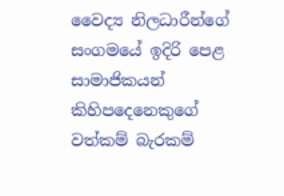වෛද්‍ය නිලධාරීන්ගේ සංගමයේ ඉදිරි පෙළ සාමාජිකයන් කිහිපදෙනෙකුගේ වත්කම් බැරකම්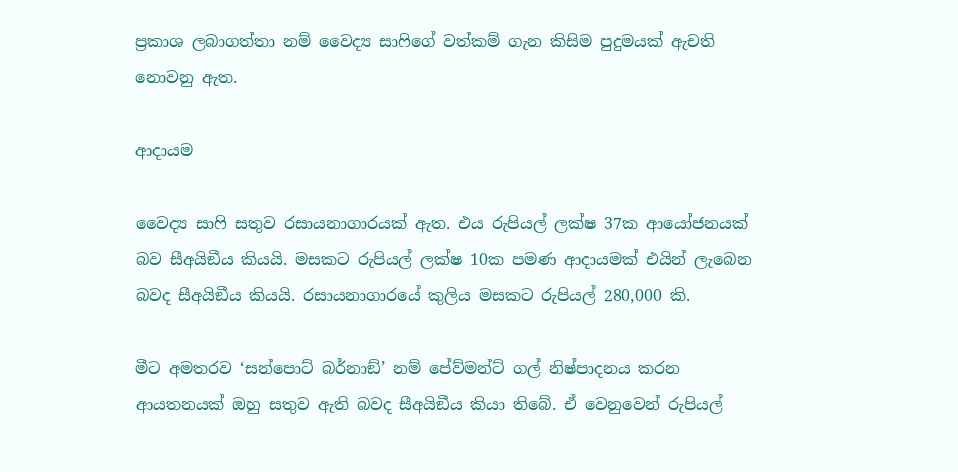ප්‍රකාශ ලබාගත්තා නම් වෛද්‍ය සාෆිගේ වත්කම් ගැන කිසිම පුදුමයක් ඇචති නොවනු ඇත.

ආදායම

වෛද්‍ය සාෆි සතුව රසායනාගාරයක් ඇත. එය රුපියල් ලක්ෂ 37ක ආයෝජනයක් බව සීඅයිඞීය කියයි. මසකට රුපියල් ලක්ෂ 10ක පමණ ආදායමක් එයින් ලැබෙන බවද සීඅයිඞීය කියයි. රසායනාගාරයේ කුලිය මසකට රුපියල් 280,000 කි.

මීට අමතරව ‘සන්පොට් බර්නාඞ්’ නම් පේව්මන්ට් ගල් නිෂ්පාදනය කරන ආයතනයක් ඔහු සතුව ඇති බවද සීඅයිඞීය කියා තිබේ. ඒ වෙනුවෙන් රුපියල්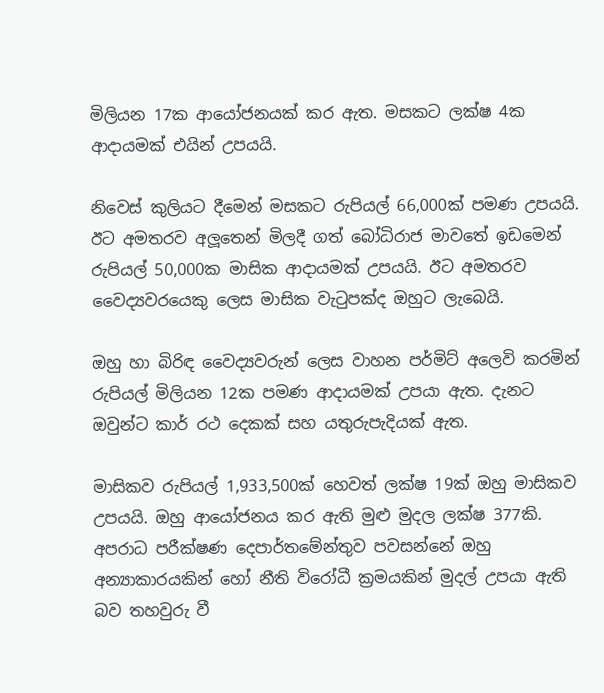මිලියන 17ක ආයෝජනයක් කර ඇත. මසකට ලක්ෂ 4ක ආදායමක් එයින් උපයයි.

නිවෙස් කුලියට දීමෙන් මසකට රුපියල් 66,000ක් පමණ උපයයි. ඊට අමතරව අලූතෙන් මිලදී ගත් බෝධිරාජ මාවතේ ඉඩමෙන් රුපියල් 50,000ක මාසික ආදායමක් උපයයි. ඊට අමතරව වෛද්‍යවරයෙකු ලෙස මාසික වැටුපක්ද ඔහුට ලැබෙයි.

ඔහු හා බිරිඳ වෛද්‍යවරුන් ලෙස වාහන පර්මිට් අලෙවි කරමින් රුපියල් මිලියන 12ක පමණ ආදායමක් උපයා ඇත. දැනට ඔවුන්ට කාර් රථ දෙකක් සහ යතුරුපැදියක් ඇත.

මාසිකව රුපියල් 1,933,500ක් හෙවත් ලක්ෂ 19ක් ඔහු මාසිකව උපයයි. ඔහු ආයෝජනය කර ඇති මුළු මුදල ලක්ෂ 377කි. අපරාධ පරීක්ෂණ දෙපාර්තමේන්තුව පවසන්නේ ඔහු අන්‍යාකාරයකින් හෝ නීති විරෝධී ක්‍රමයකින් මුදල් උපයා ඇති බව තහවුරු වී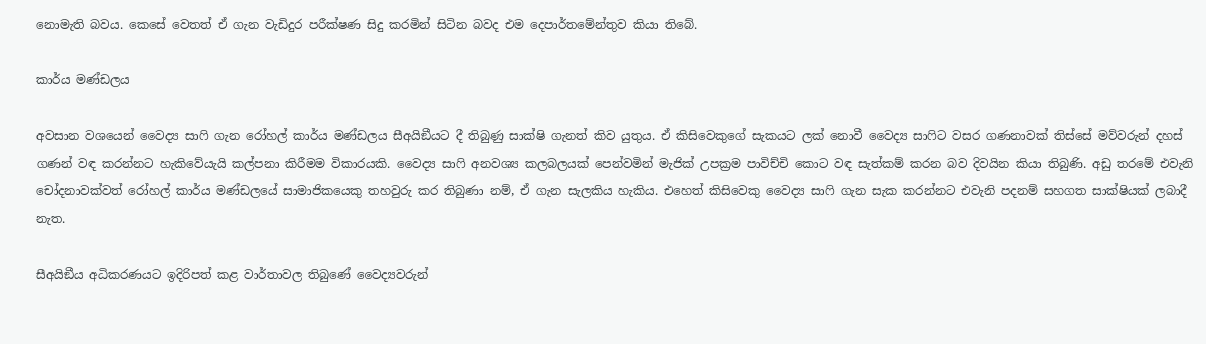නොමැති බවය. කෙසේ වෙතත් ඒ ගැන වැඩිදුර පරීක්ෂණ සිදු කරමින් සිටින බවද එම දෙපාර්තමේන්තුව කියා තිබේ.

කාර්ය මණ්ඩලය

අවසාන වශයෙන් වෛද්‍ය සාෆි ගැන රෝහල් කාර්ය මණ්ඩලය සීඅයිඞීයට දී තිබුණු සාක්ෂි ගැනත් කිව යුතුය. ඒ කිසිවෙකුගේ සැකයට ලක් නොවී වෛද්‍ය සාෆිට වසර ගණනාවක් තිස්සේ මව්වරුන් දහස් ගණන් වඳ කරන්නට හැකිවේයැයි කල්පනා කිරීමම විකාරයකි. වෛද්‍ය සාෆි අනවශ්‍ය කලබලයක් පෙන්වමින් මැජික් උපක්‍රම පාවිච්චි කොට වඳ සැත්කම් කරන බව දිවයින කියා තිබුණි. අඩු තරමේ එවැනි චෝදනාවක්වත් රෝහල් කාර්ය මණ්ඩලයේ සාමාජිකයෙකු තහවුරු කර තිබුණා නම්, ඒ ගැන සැලකිය හැකිය. එහෙත් කිසිවෙකු වෛද්‍ය සාෆි ගැන සැක කරන්නට එවැනි පදනම් සහගත සාක්ෂියක් ලබාදී නැත.

සීඅයිඞීය අධිකරණයට ඉදිරිපත් කළ වාර්තාවල තිබුණේ වෛද්‍යවරුන්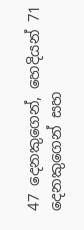47 දෙනකුගෙන්, හෙදියන් 71 දෙනකුගෙන් සහ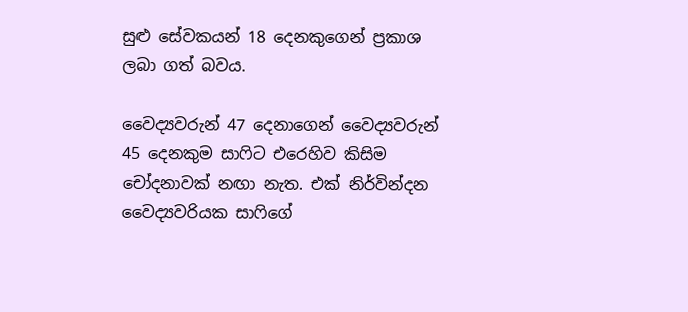සුළු සේවකයන් 18 දෙනකුගෙන් ප්‍රකාශ ලබා ගත් බවය.

වෛද්‍යවරුන් 47 දෙනාගෙන් වෛද්‍යවරුන් 45 දෙනකුම සාෆිට එරෙහිව කිසිම චෝදනාවක් නඟා නැත. එක් නිර්වින්දන වෛද්‍යවරියක සාෆිගේ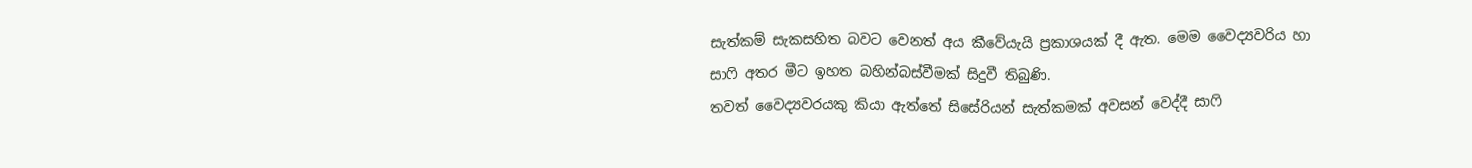සැත්කම් සැකසහිත බවට වෙනත් අය කීවේයැයි ප්‍රකාශයක් දී ඇත. මෙම වෛද්‍යවරිය හා සාෆි අතර මීට ඉහත බහින්බස්වීමක් සිදුවී තිබුණි.
තවත් වෛද්‍යවරයකු කියා ඇත්තේ සිසේරියන් සැත්කමක් අවසන් වෙද්දී සාෆි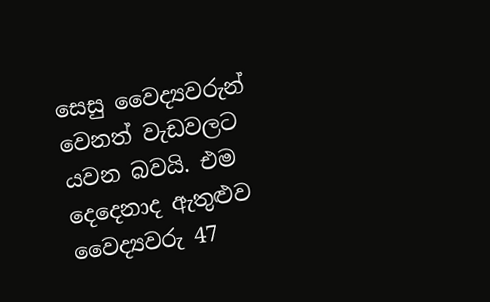සෙසු වෛද්‍යවරුන් වෙනත් වැඩවලට යවන බවයි. එම දෙදෙනාද ඇතුළුව වෛද්‍යවරු 47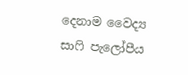දෙනාම වෛද්‍ය සාෆි පැලෝපීය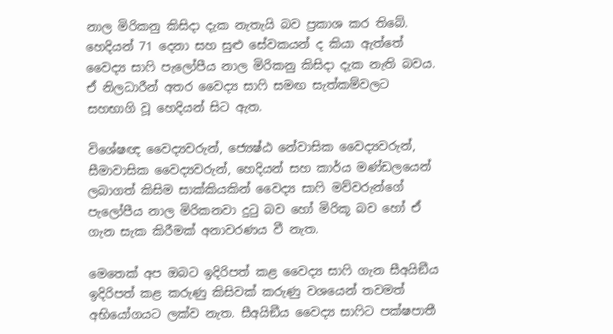නාල මිරිකනු කිසිදා දැක නැතැයි බව ප්‍රකාශ කර තිබේ. හෙදියන් 71 දෙනා සහ සුළු සේවකයන් ද කියා ඇත්තේ වෛද්‍ය සාෆි පැලෝපීය නාල මිරිකනු කිසිදා දැක නැති බවය. ඒ නිලධාරීන් අතර වෛද්‍ය සාෆි සමඟ සැත්කම්වලට සහභාගි වූ හෙදියන් සිට ඇත.

විශේෂඥ වෛද්‍යවරුන්, ජ්‍යෙෂ්ඨ නේවාසික වෛද්‍යවරුන්, සීමාවාසික වෛද්‍යවරුන්, හෙදියන් සහ කාර්ය මණ්ඩලයෙන් ලබාගත් කිසිම සාක්කියකින් වෛද්‍ය සාෆි මව්වරුන්ගේ පැලෝපීය නාල මිරිකනවා දුටු බව හෝ මිරිකූ බව හෝ ඒ ගැන සැක කිරීමක් අනාවරණය වී නැත.

මෙතෙක් අප ඔබට ඉදිරිපත් කළ වෛද්‍ය සාෆි ගැන සීඅයිඞීය ඉදිරිපත් කළ කරුණු කිසිවක් කරුණු වශයෙන් තවමත් අභියෝගයට ලක්ව නැත. සීඅයිඞීය වෛද්‍ය සාෆිට පක්ෂපාතී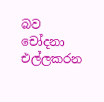බව චෝදනා එල්ලකරන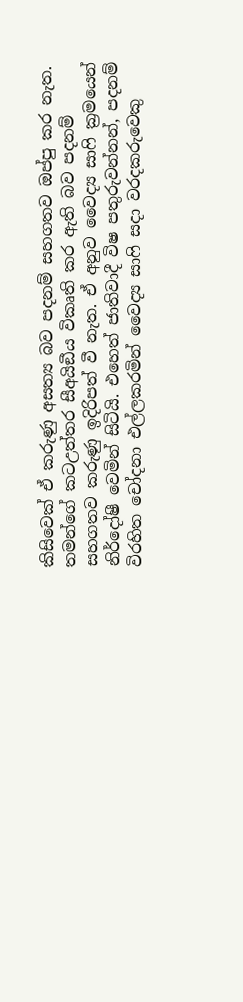කිසිවෙක් ඒ කරුණු අසත්‍ය බව පදනම් සහගතව ඔප්පු කර නැත. තමන්ගේ කටඋත්තර සීඅයිඞීය විකෘති කර ඇති බව පදනම් සහගතව කරුණු ඉදිරිපත් වී නැත. ඒ අනුව වෛද්‍ය සාෆි ක්‍රමයෙන් නිර්දෝෂී වෙමින් සිටියි. එහෙත් ජාතිවාදී විෂ පතුරුවන්නන්, පදනම් විරහිත චෝදනා එල්ලකරමින් වෛද්‍ය සාෆි සදා වරදකරුවෙකු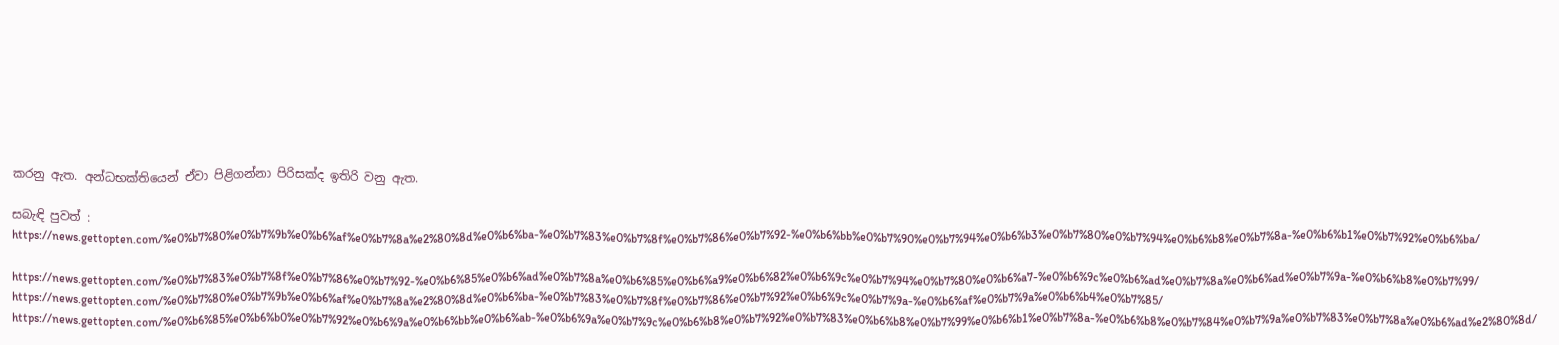කරනු ඇත. අන්ධභක්තියෙන් ඒවා පිළිගන්නා පිරිසක්ද ඉතිරි වනු ඇත.

සබැඳි පුවත් : https://news.gettopten.com/%e0%b7%80%e0%b7%9b%e0%b6%af%e0%b7%8a%e2%80%8d%e0%b6%ba-%e0%b7%83%e0%b7%8f%e0%b7%86%e0%b7%92-%e0%b6%bb%e0%b7%90%e0%b7%94%e0%b6%b3%e0%b7%80%e0%b7%94%e0%b6%b8%e0%b7%8a-%e0%b6%b1%e0%b7%92%e0%b6%ba/

https://news.gettopten.com/%e0%b7%83%e0%b7%8f%e0%b7%86%e0%b7%92-%e0%b6%85%e0%b6%ad%e0%b7%8a%e0%b6%85%e0%b6%a9%e0%b6%82%e0%b6%9c%e0%b7%94%e0%b7%80%e0%b6%a7-%e0%b6%9c%e0%b6%ad%e0%b7%8a%e0%b6%ad%e0%b7%9a-%e0%b6%b8%e0%b7%99/ https://news.gettopten.com/%e0%b7%80%e0%b7%9b%e0%b6%af%e0%b7%8a%e2%80%8d%e0%b6%ba-%e0%b7%83%e0%b7%8f%e0%b7%86%e0%b7%92%e0%b6%9c%e0%b7%9a-%e0%b6%af%e0%b7%9a%e0%b6%b4%e0%b7%85/ https://news.gettopten.com/%e0%b6%85%e0%b6%b0%e0%b7%92%e0%b6%9a%e0%b6%bb%e0%b6%ab-%e0%b6%9a%e0%b7%9c%e0%b6%b8%e0%b7%92%e0%b7%83%e0%b6%b8%e0%b7%99%e0%b6%b1%e0%b7%8a-%e0%b6%b8%e0%b7%84%e0%b7%9a%e0%b7%83%e0%b7%8a%e0%b6%ad%e2%80%8d/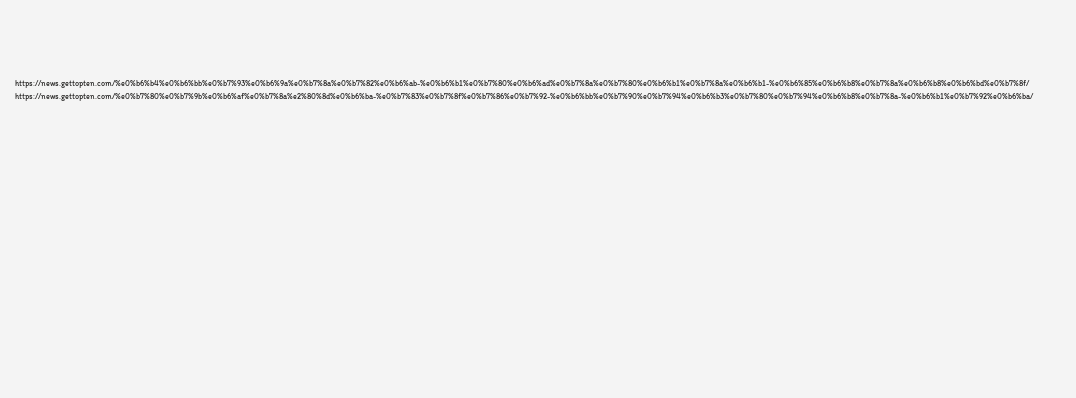https://news.gettopten.com/%e0%b6%b4%e0%b6%bb%e0%b7%93%e0%b6%9a%e0%b7%8a%e0%b7%82%e0%b6%ab-%e0%b6%b1%e0%b7%80%e0%b6%ad%e0%b7%8a%e0%b7%80%e0%b6%b1%e0%b7%8a%e0%b6%b1-%e0%b6%85%e0%b6%b8%e0%b7%8a%e0%b6%b8%e0%b6%bd%e0%b7%8f/ https://news.gettopten.com/%e0%b7%80%e0%b7%9b%e0%b6%af%e0%b7%8a%e2%80%8d%e0%b6%ba-%e0%b7%83%e0%b7%8f%e0%b7%86%e0%b7%92-%e0%b6%bb%e0%b7%90%e0%b7%94%e0%b6%b3%e0%b7%80%e0%b7%94%e0%b6%b8%e0%b7%8a-%e0%b6%b1%e0%b7%92%e0%b6%ba/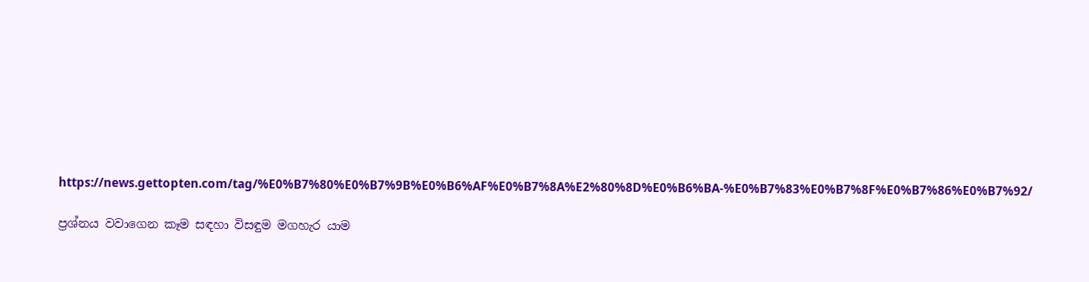https://news.gettopten.com/tag/%E0%B7%80%E0%B7%9B%E0%B6%AF%E0%B7%8A%E2%80%8D%E0%B6%BA-%E0%B7%83%E0%B7%8F%E0%B7%86%E0%B7%92/

ප්‍රශ්නය වවාගෙන කෑම සඳහා විසඳුම මගහැර යාම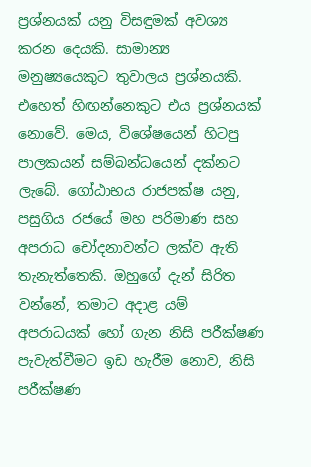ප්‍රශ්නයක් යනු විසඳුමක් අවශ්‍ය කරන දෙයකි. සාමාන්‍ය මනුෂ්‍යයෙකුට තුවාලය ප්‍රශ්නයකි. එහෙත් හිඟන්නෙකුට එය ප්‍රශ්නයක් නොවේ. මෙය, විශේෂයෙන් හිටපු පාලකයන් සම්බන්ධයෙන් දක්නට ලැබේ. ගෝඨාභය රාජපක්ෂ යනු, පසුගිය රජයේ මහ පරිමාණ සහ අපරාධ චෝදනාවන්ට ලක්ව ඇති තැනැත්තෙකි. ඔහුගේ දැන් සිරිත වන්නේ, තමාට අදාළ යම් අපරාධයක් හෝ ගැන නිසි පරීක්ෂණ පැවැත්වීමට ඉඩ හැරීම නොව, නිසි පරීක්ෂණ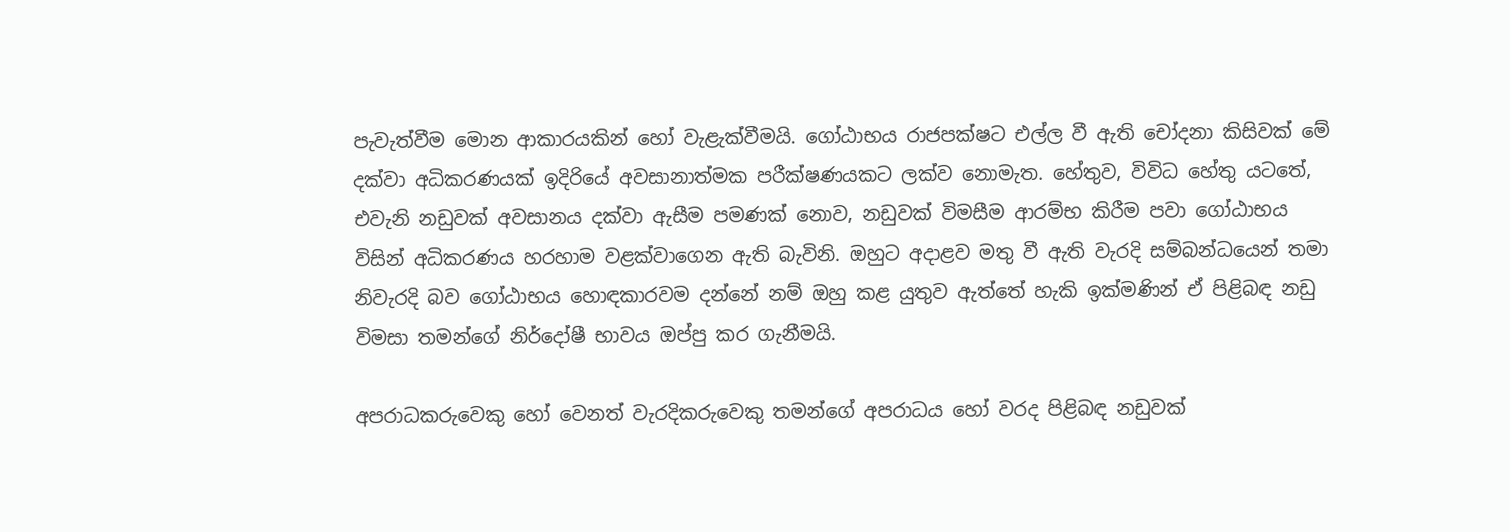පැවැත්වීම මොන ආකාරයකින් හෝ වැළැක්වීමයි. ගෝඨාභය රාජපක්ෂට එල්ල වී ඇති චෝදනා කිසිවක් මේ දක්වා අධිකරණයක් ඉදිරියේ අවසානාත්මක පරීක්ෂණයකට ලක්ව නොමැත. හේතුව, විවිධ හේතු යටතේ, එවැනි නඩුවක් අවසානය දක්වා ඇසීම පමණක් නොව, නඩුවක් විමසීම ආරම්භ කිරීම පවා ගෝඨාභය විසින් අධිකරණය හරහාම වළක්වාගෙන ඇති බැවිනි. ඔහුට අදාළව මතු වී ඇති වැරදි සම්බන්ධයෙන් තමා නිවැරදි බව ගෝඨාභය හොඳකාරවම දන්නේ නම් ඔහු කළ යුතුව ඇත්තේ හැකි ඉක්මණින් ඒ පිළිබඳ නඩු විමසා තමන්ගේ නිර්දෝෂී භාවය ඔප්පු කර ගැනීමයි.

අපරාධකරුවෙකු හෝ වෙනත් වැරදිකරුවෙකු තමන්ගේ අපරාධය හෝ වරද පිළිබඳ නඩුවක්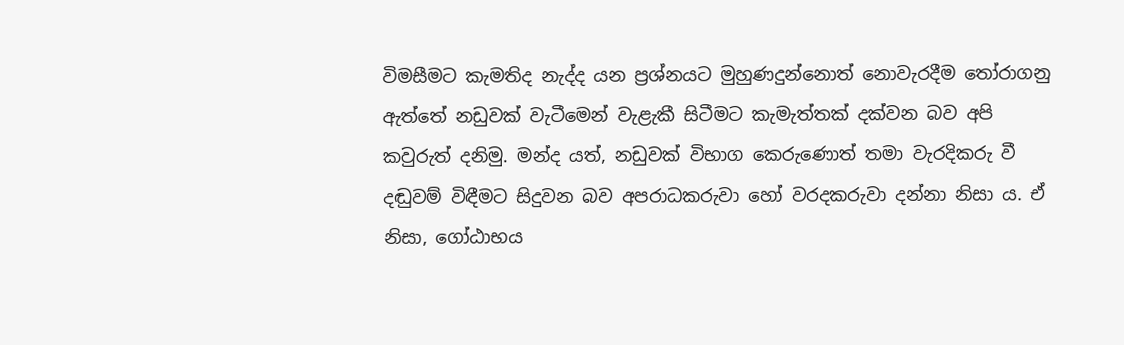විමසීමට කැමතිද නැද්ද යන ප්‍රශ්නයට මුහුණදුන්නොත් නොවැරදීම තෝරාගනු ඇත්තේ නඩුවක් වැටීමෙන් වැළැකී සිටීමට කැමැත්තක් දක්වන බව අපි කවුරුත් දනිමු. මන්ද යත්, නඩුවක් විභාග කෙරුණොත් තමා වැරදිකරු වී දඬුවම් විඳීමට සිදුවන බව අපරාධකරුවා හෝ වරදකරුවා දන්නා නිසා ය. ඒ නිසා, ගෝඨාභය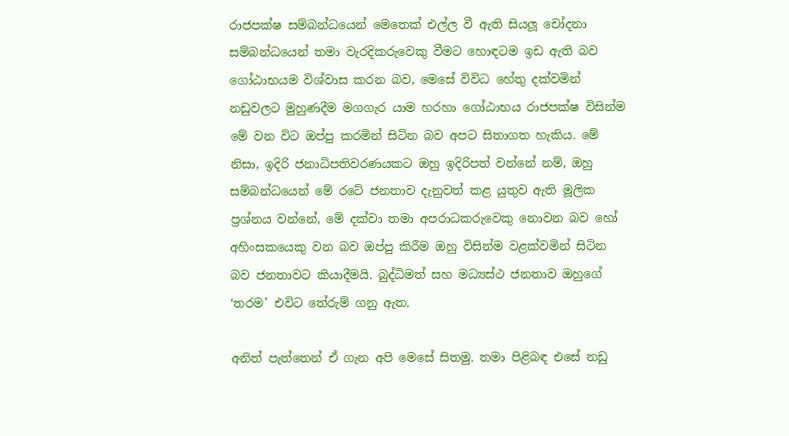රාජපක්ෂ සම්බන්ධයෙන් මෙතෙක් එල්ල වී ඇති සියලූ චෝදනා සම්බන්ධයෙන් තමා වැරදිකරුවෙකු වීමට හොඳටම ඉඩ ඇති බව ගෝඨාභයම විශ්වාස කරන බව, මෙසේ විවිධ හේතු දක්වමින් නඩුවලට මුහුණදීම මගගැර යාම හරහා ගෝඨාභය රාජපක්ෂ විසින්ම මේ වන විට ඔප්පු කරමින් සිටින බව අපට සිතාගත හැකිය. මේ නිසා, ඉදිරි ජනාධිපතිවරණයකට ඔහු ඉදිරිපත් වන්නේ නම්, ඔහු සම්බන්ධයෙන් මේ රටේ ජනතාව දැනුවත් කළ යුතුව ඇති මූලික ප්‍රශ්නය වන්නේ, මේ දක්වා තමා අපරාධකරුවෙකු නොවන බව හෝ අහිංසකයෙකු වන බව ඔප්පු කිරීම ඔහු විසින්ම වළක්වමින් සිටින බව ජනතාවට කියාදීමයි. බුද්ධිමත් සහ මධ්‍යස්ථ ජනතාව ඔහුගේ ‘තරම’ එවිට තේරුම් ගනු ඇත.

අනිත් පැත්තෙන් ඒ ගැන අපි මෙසේ සිතමු. තමා පිළිබඳ එසේ නඩු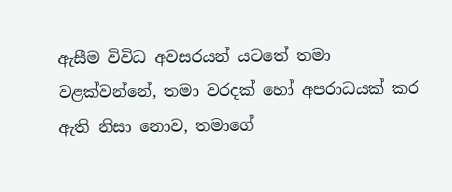ඇසීම විවිධ අවසරයන් යටතේ තමා වළක්වන්නේ, තමා වරදක් හෝ අපරාධයක් කර ඇති නිසා නොව, තමාගේ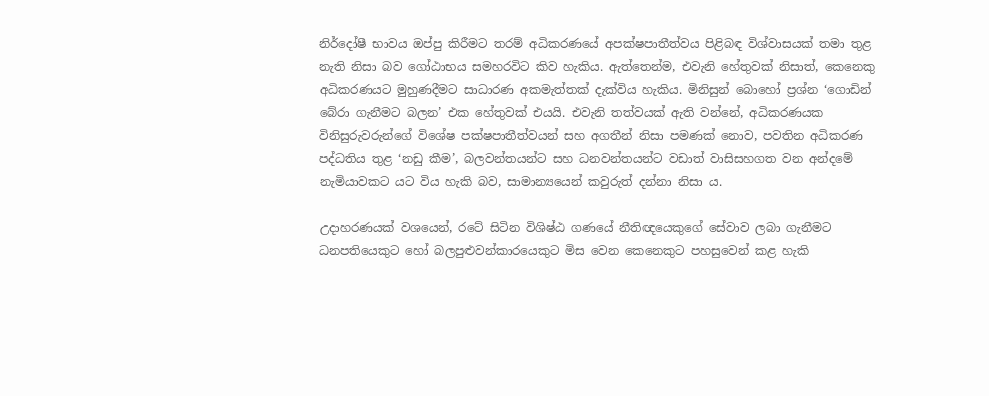නිර්දෝෂී භාවය ඔප්පු කිරීමට තරම් අධිකරණයේ අපක්ෂපාතීත්වය පිළිබඳ විශ්වාසයක් තමා තුළ නැති නිසා බව ගෝඨාභය සමහරවිට කිව හැකිය. ඇත්තෙන්ම, එවැනි හේතුවක් නිසාත්, කෙනෙකු අධිකරණයට මුහුණදීමට සාධාරණ අකමැත්තක් දැක්විය හැකිය. මිනිසුන් බොහෝ ප්‍රශ්න ‘ගොඩින් බේරා ගැනීමට බලන’ එක හේතුවක් එයයි. එවැනි තත්වයක් ඇති වන්නේ, අධිකරණයක විනිසුරුවරුන්ගේ විශේෂ පක්ෂපාතීත්වයන් සහ අගතීන් නිසා පමණක් නොව, පවතින අධිකරණ පද්ධතිය තුළ ‘නඩු කීම’, බලවන්තයන්ට සහ ධනවන්තයන්ට වඩාත් වාසිසහගත වන අන්දමේ නැමියාවකට යට විය හැකි බව, සාමාන්‍යයෙන් කවුරුත් දන්නා නිසා ය.

උදාහරණයක් වශයෙන්, රටේ සිටින විශිෂ්ඨ ගණයේ නීතිඥයෙකුගේ සේවාව ලබා ගැනීමට ධනපතියෙකුට හෝ බලපුළුවන්කාරයෙකුට මිස වෙන කෙනෙකුට පහසුවෙන් කළ හැකි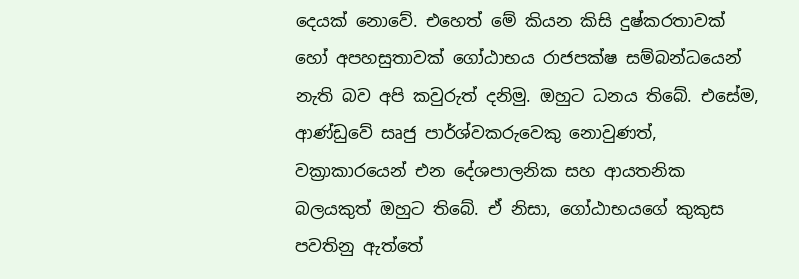දෙයක් නොවේ. එහෙත් මේ කියන කිසි දුෂ්කරතාවක් හෝ අපහසුතාවක් ගෝඨාභය රාජපක්ෂ සම්බන්ධයෙන් නැති බව අපි කවුරුත් දනිමු. ඔහුට ධනය තිබේ. එසේම, ආණ්ඩුවේ සෘජු පාර්ශ්වකරුවෙකු නොවුණත්, වක්‍රාකාරයෙන් එන දේශපාලනික සහ ආයතනික බලයකුත් ඔහුට තිබේ. ඒ නිසා, ගෝඨාභයගේ කුකුස පවතිනු ඇත්තේ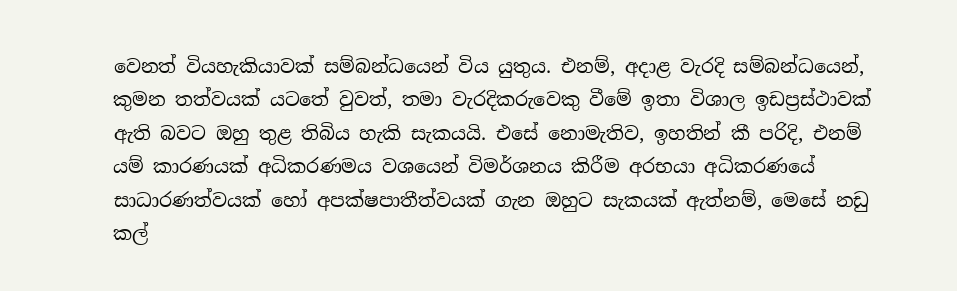වෙනත් වියහැකියාවක් සම්බන්ධයෙන් විය යුතුය. එනම්, අදාළ වැරදි සම්බන්ධයෙන්, කුමන තත්වයක් යටතේ වුවත්, තමා වැරදිකරුවෙකු වීමේ ඉතා විශාල ඉඩප්‍රස්ථාවක් ඇති බවට ඔහු තුළ තිබිය හැකි සැකයයි. එසේ නොමැතිව, ඉහතින් කී පරිදි, එනම් යම් කාරණයක් අධිකරණමය වශයෙන් විමර්ශනය කිරීම අරභයා අධිකරණයේ සාධාරණත්වයක් හෝ අපක්ෂපාතීත්වයක් ගැන ඔහුට සැකයක් ඇත්නම්, මෙසේ නඩු කල්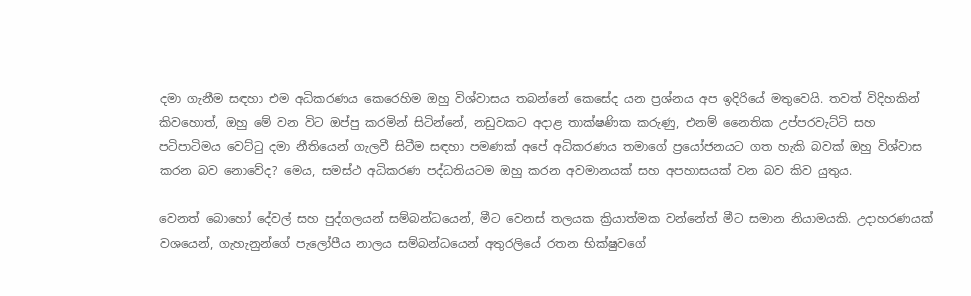දමා ගැනීම සඳහා එම අධිකරණය කෙරෙහිම ඔහු විශ්වාසය තබන්නේ කෙසේද යන ප්‍රශ්නය අප ඉදිරියේ මතුවෙයි. තවත් විදිහකින් කිවහොත්, ඔහු මේ වන විට ඔප්පු කරමින් සිටින්නේ, නඩුවකට අදාළ තාක්ෂණික කරුණු, එනම් නෛතික උප්පරවැට්ටි සහ පටිපාටිමය වෙට්ටු දමා නීතියෙන් ගැලවී සිටීම සඳහා පමණක් අපේ අධිකරණය තමාගේ ප්‍රයෝජනයට ගත හැකි බවක් ඔහු විශ්වාස කරන බව නොවේද? මෙය, සමස්ථ අධිකරණ පද්ධතියටම ඔහු කරන අවමානයක් සහ අපහාසයක් වන බව කිව යුතුය.

වෙනත් බොහෝ දේවල් සහ පුද්ගලයන් සම්බන්ධයෙන්, මීට වෙනස් තලයක ක්‍රියාත්මක වන්නේත් මීට සමාන නියාමයකි. උදාහරණයක් වශයෙන්, ගැහැනුන්ගේ පැලෝපීය නාලය සම්බන්ධයෙන් අතුරලියේ රතන භික්ෂුවගේ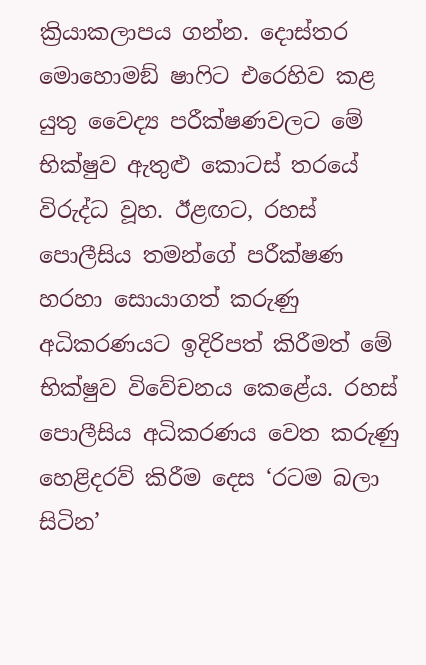ක්‍රියාකලාපය ගන්න. දොස්තර මොහොමඞ් ෂාෆිට එරෙහිව කළ යුතු වෛද්‍ය පරීක්ෂණවලට මේ භික්ෂුව ඇතුළු කොටස් තරයේ විරුද්ධ වූහ. ඊළඟට, රහස් පොලීසිය තමන්ගේ පරීක්ෂණ හරහා සොයාගත් කරුණු අධිකරණයට ඉදිරිපත් කිරීමත් මේ භික්ෂුව විවේචනය කෙළේය. රහස් පොලීසිය අධිකරණය වෙත කරුණු හෙළිදරව් කිරීම දෙස ‘රටම බලා සිටින’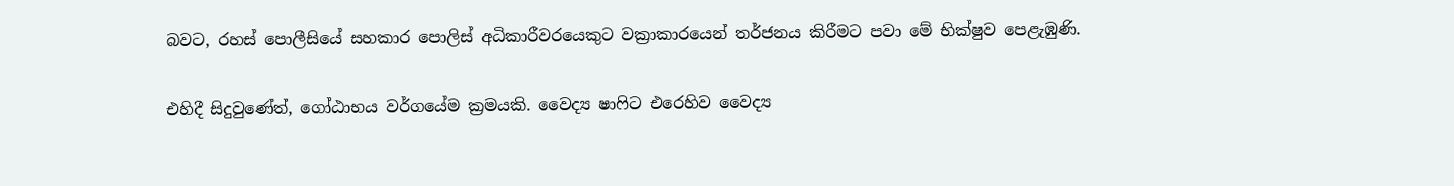බවට, රහස් පොලීසියේ සහකාර පොලිස් අධිකාරීවරයෙකුට වක්‍රාකාරයෙන් තර්ජනය කිරීමට පවා මේ භික්ෂුව පෙළැඹුණි.

එහිදී සිදුවුණේත්, ගෝඨාභය වර්ගයේම ක්‍රමයකි. වෛද්‍ය ෂාෆිට එරෙහිව වෛද්‍ය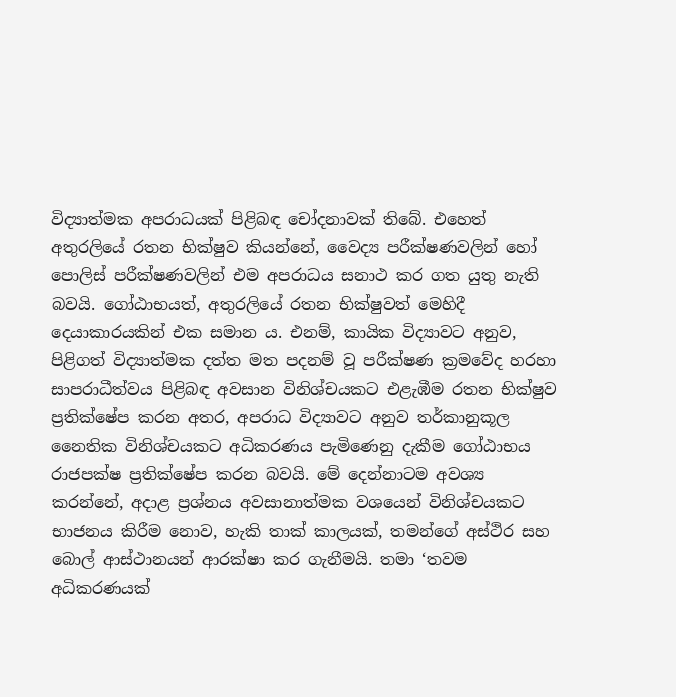විද්‍යාත්මක අපරාධයක් පිළිබඳ චෝදනාවක් තිබේ. එහෙත් අතුරලියේ රතන භික්ෂුව කියන්නේ, වෛද්‍ය පරීක්ෂණවලින් හෝ පොලිස් පරීක්ෂණවලින් එම අපරාධය සනාථ කර ගත යුතු නැති බවයි. ගෝඨාභයත්, අතුරලියේ රතන භික්ෂුවත් මෙහිදී දෙයාකාරයකින් එක සමාන ය. එනම්, කායික විද්‍යාවට අනුව, පිළිගත් විද්‍යාත්මක දත්ත මත පදනම් වූ පරීක්ෂණ ක්‍රමවේද හරහා සාපරාධීත්වය පිළිබඳ අවසාන විනිශ්චයකට එළැඹීම රතන භික්ෂුව ප්‍රතික්ෂේප කරන අතර, අපරාධ විද්‍යාවට අනුව තර්කානුකූල නෛතික විනිශ්චයකට අධිකරණය පැමිණෙනු දැකීම ගෝඨාභය රාජපක්ෂ ප්‍රතික්ෂේප කරන බවයි. මේ දෙන්නාටම අවශ්‍ය කරන්නේ, අදාළ ප්‍රශ්නය අවසානාත්මක වශයෙන් විනිශ්චයකට භාජනය කිරීම නොව, හැකි තාක් කාලයක්, තමන්ගේ අස්ථිර සහ බොල් ආස්ථානයන් ආරක්ෂා කර ගැනීමයි. තමා ‘තවම අධිකරණයක්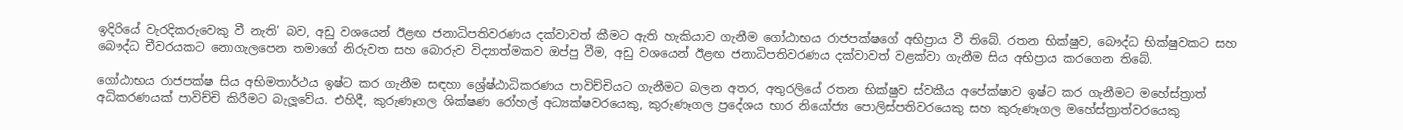ඉදිරියේ වැරදිකරුවෙකු වී නැති’ බව, අඩු වශයෙන් ඊළඟ ජනාධිපතිවරණය දක්වාවත් කීමට ඇති හැකියාව ගැනීම ගෝඨාභය රාජපක්ෂගේ අභිප්‍රාය වී තිබේ. රතන භික්ෂුව, බෞද්ධ භික්ෂුවකට සහ බෞද්ධ චීවරයකට නොගැලපෙන තමාගේ නිරුවත සහ බොරුව විද්‍යාත්මකව ඔප්පු වීම, අඩු වශයෙන් ඊළඟ ජනාධිපතිවරණය දක්වාවත් වළක්වා ගැනීම සිය අභිප්‍රාය කරගෙන තිබේ.

ගෝඨාභය රාජපක්ෂ සිය අභිමතාර්ථය ඉෂ්ට කර ගැනීම සඳහා ශ්‍රේෂ්ඨාධිකරණය පාවිච්චියට ගැනීමට බලන අතර, අතුරලියේ රතන භික්ෂුව ස්වකීය අපේක්ෂාව ඉෂ්ට කර ගැනීමට මහේස්ත්‍රාත් අධිකරණයක් පාවිච්චි කිරීමට බැලූවේය. එහිදී, කුරුණෑගල ශික්ෂණ රෝහල් අධ්‍යක්ෂවරයෙකු, කුරුණෑගල ප්‍රදේශය භාර නියෝජ්‍ය පොලිස්පතිවරයෙකු සහ කුරුණෑගල මහේස්ත්‍රාත්වරයෙකු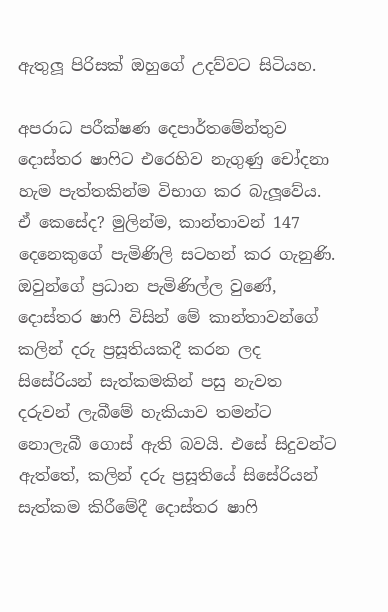ඇතුලූ පිරිසක් ඔහුගේ උදව්වට සිටියහ.

අපරාධ පරීක්ෂණ දෙපාර්තමේන්තුව දොස්තර ෂාෆිට එරෙහිව නැගුණු චෝදනා හැම පැත්තකින්ම විභාග කර බැලූවේය. ඒ කෙසේද? මුලින්ම, කාන්තාවන් 147 දෙනෙකුගේ පැමිණිලි සටහන් කර ගැනුණි. ඔවුන්ගේ ප්‍රධාන පැමිණිල්ල වුණේ, දොස්තර ෂාෆි විසින් මේ කාන්තාවන්ගේ කලින් දරු ප්‍රසූතියකදී කරන ලද සිසේරියන් සැත්කමකින් පසු නැවත දරුවන් ලැබීමේ හැකියාව තමන්ට නොලැබී ගොස් ඇති බවයි. එසේ සිදුවන්ට ඇත්තේ, කලින් දරු ප්‍රසූතියේ සිසේරියන් සැත්කම කිරීමේදී දොස්තර ෂාෆි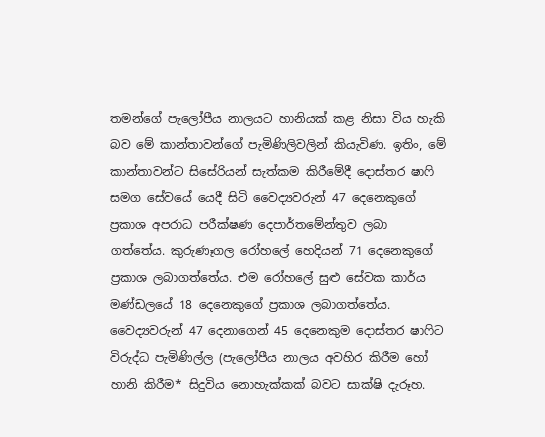තමන්ගේ පැලෝපීය නාලයට හානියක් කළ නිසා විය හැකි බව මේ කාන්තාවන්ගේ පැමිණිලිවලින් කියැවිණ. ඉතිං, මේ කාන්තාවන්ට සිසේරියන් සැත්කම කිරීමේදී දොස්තර ෂාෆි සමග සේවයේ යෙදී සිටි වෛද්‍යවරුන් 47 දෙනෙකුගේ ප්‍රකාශ අපරාධ පරීක්ෂණ දෙපාර්තමේන්තුව ලබා ගත්තේය. කුරුණෑගල රෝහලේ හෙදියන් 71 දෙනෙකුගේ ප්‍රකාශ ලබාගත්තේය. එම රෝහලේ සුළු සේවක කාර්ය මණ්ඩලයේ 18 දෙනෙකුගේ ප්‍රකාශ ලබාගත්තේය. වෛද්‍යවරුන් 47 දෙනාගෙන් 45 දෙනෙකුම දොස්තර ෂාෆිට විරුද්ධ පැමිණිල්ල (පැලෝපීය නාලය අවහිර කිරීම හෝ හානි කිරීම* සිදුවිය නොහැක්කක් බවට සාක්ෂි දැරූහ.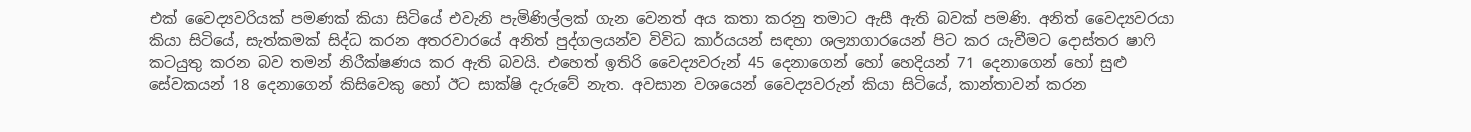එක් වෛද්‍යවරියක් පමණක් කියා සිටියේ එවැනි පැමිණිල්ලක් ගැන වෙනත් අය කතා කරනු තමාට ඇසී ඇති බවක් පමණි. අනිත් වෛද්‍යවරයා කියා සිටියේ, සැත්කමක් සිද්ධ කරන අතරවාරයේ අනිත් පුද්ගලයන්ව විවිධ කාර්යයන් සඳහා ශල්‍යාගාරයෙන් පිට කර යැවීමට දොස්තර ෂාෆි කටයුතු කරන බව තමන් නිරීක්ෂණය කර ඇති බවයි. එහෙත් ඉතිරි වෛද්‍යවරුන් 45 දෙනාගෙන් හෝ හෙදියන් 71 දෙනාගෙන් හෝ සුළු සේවකයන් 18 දෙනාගෙන් කිසිවෙකු හෝ ඊට සාක්ෂි දැරුවේ නැත. අවසාන වශයෙන් වෛද්‍යවරුන් කියා සිටියේ, කාන්තාවන් කරන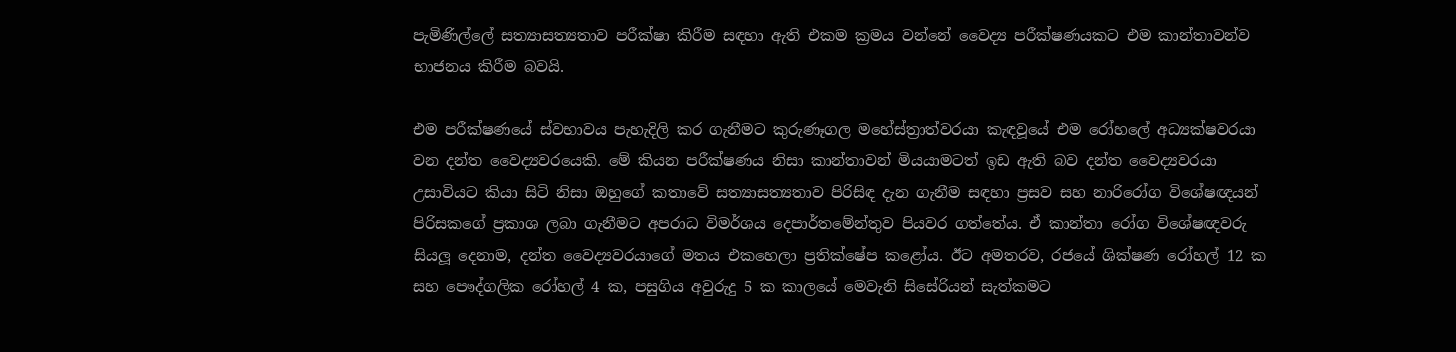පැමිණිල්ලේ සත්‍යාසත්‍යතාව පරීක්ෂා කිරීම සඳහා ඇති එකම ක්‍රමය වන්නේ වෛද්‍ය පරීක්ෂණයකට එම කාන්තාවන්ව භාජනය කිරීම බවයි.

එම පරීක්ෂණයේ ස්වභාවය පැහැදිලි කර ගැනීමට කුරුණෑගල මහේස්ත්‍රාත්වරයා කැඳවූයේ එම රෝහලේ අධ්‍යක්ෂවරයා වන දන්ත වෛද්‍යවරයෙකි. මේ කියන පරීක්ෂණය නිසා කාන්තාවන් මියයාමටත් ඉඩ ඇති බව දන්ත වෛද්‍යවරයා උසාවියට කියා සිටි නිසා ඔහුගේ කතාවේ සත්‍යාසත්‍යතාව පිරිසිඳ දැන ගැනීම සඳහා ප්‍රසව සහ නාරිරෝග විශේෂඥයන් පිරිසකගේ ප්‍රකාශ ලබා ගැනීමට අපරාධ විමර්ශය දෙපාර්තමේන්තුව පියවර ගත්තේය. ඒ කාන්තා රෝග විශේෂඥවරු සියලූ දෙනාම, දන්ත වෛද්‍යවරයාගේ මතය එකහෙලා ප්‍රතික්ෂේප කළෝය. ඊට අමතරව, රජයේ ශික්ෂණ රෝහල් 12 ක සහ පෞද්ගලික රෝහල් 4 ක, පසුගිය අවුරුදු 5 ක කාලයේ මෙවැනි සිසේරියන් සැත්කමට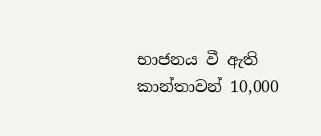භාජනය වී ඇති කාන්තාවන් 10,000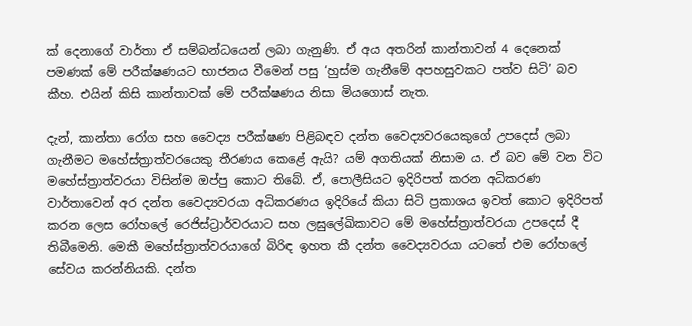ක් දෙනාගේ වාර්තා ඒ සම්බන්ධයෙන් ලබා ගැනුණි. ඒ අය අතරින් කාන්තාවන් 4 දෙනෙක් පමණක් මේ පරීක්ෂණයට භාජනය වීමෙන් පසු ‘හුස්ම ගැනීමේ අපහසුවකට පත්ව සිටි’ බව කීහ. එයින් කිසි කාන්තාවක් මේ පරීක්ෂණය නිසා මියගොස් නැත.

දැන්, කාන්තා රෝග සහ වෛද්‍ය පරීක්ෂණ පිළිබඳව දන්ත වෛද්‍යවරයෙකුගේ උපදෙස් ලබා ගැනීමට මහේස්ත්‍රාත්වරයෙකු තීරණය කෙළේ ඇයි? යම් අගතියක් නිසාම ය. ඒ බව මේ වන විට මහේස්ත්‍රාත්වරයා විසින්ම ඔප්පු කොට තිබේ. ඒ, පොලීසියට ඉදිරිපත් කරන අධිකරණ වාර්තාවෙන් අර දන්ත වෛද්‍යවරයා අධිකරණය ඉදිරියේ කියා සිටි ප්‍රකාශය ඉවත් කොට ඉදිරිපත් කරන ලෙස රෝහලේ රෙජිස්ට්‍රාර්වරයාට සහ ලඝුලේඛිකාවට මේ මහේස්ත්‍රාත්වරයා උපදෙස් දී තිබීමෙනි. මෙකී මහේස්ත්‍රාත්වරයාගේ බිරිඳ ඉහත කී දන්ත වෛද්‍යවරයා යටතේ එම රෝහලේ සේවය කරන්නියකි. දන්ත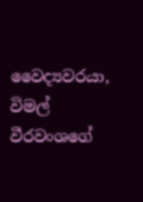වෛද්‍යවරයා, විමල් වීරවංශගේ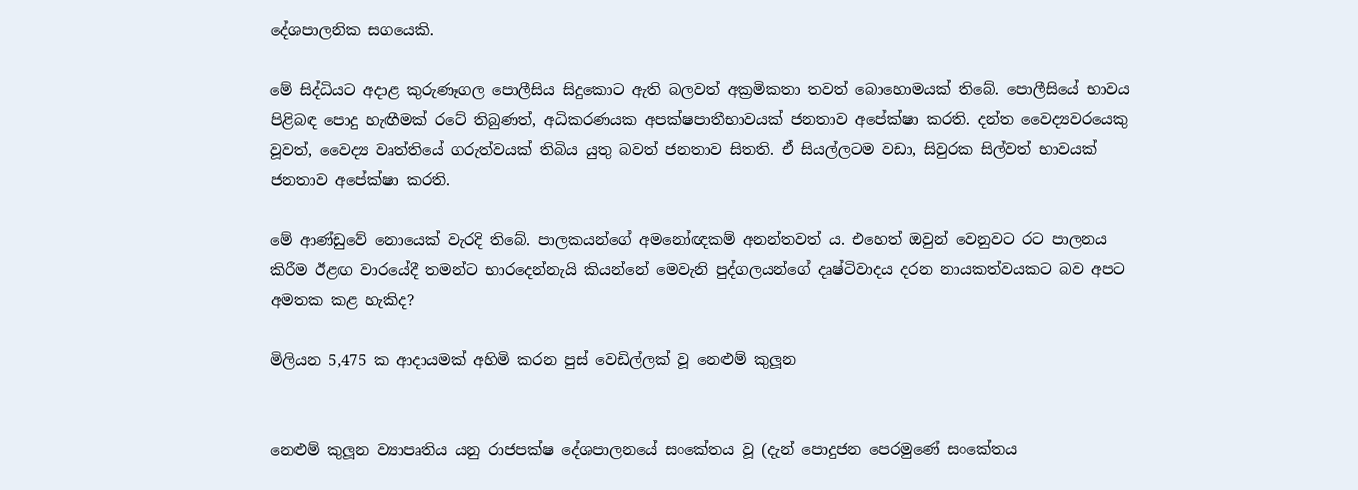දේශපාලනික සගයෙකි.

මේ සිද්ධියට අදාළ කුරුණෑගල පොලීසිය සිදුකොට ඇති බලවත් අක්‍රමිකතා තවත් බොහොමයක් තිබේ. පොලීසියේ භාවය පිළිබඳ පොදු හැඟීමක් රටේ තිබුණත්, අධිකරණයක අපක්ෂපාතීභාවයක් ජනතාව අපේක්ෂා කරති. දන්ත වෛද්‍යවරයෙකු වූවත්, වෛද්‍ය වෘත්තියේ ගරුත්වයක් තිබිය යුතු බවත් ජනතාව සිතති. ඒ සියල්ලටම වඩා, සිවුරක සිල්වත් භාවයක් ජනතාව අපේක්ෂා කරති.

මේ ආණ්ඩුවේ නොයෙක් වැරදි තිබේ. පාලකයන්ගේ අමනෝඥකම් අනන්තවත් ය. එහෙත් ඔවුන් වෙනුවට රට පාලනය කිරීම ඊළඟ වාරයේදී තමන්ට භාරදෙන්නැයි කියන්නේ මෙවැනි පුද්ගලයන්ගේ දෘෂ්ටිවාදය දරන නායකත්වයකට බව අපට අමතක කළ හැකිද?

මිලියන 5,475 ක ආදායමක් අහිමි කරන පුස් වෙඩිල්ලක් වූ නෙළුම් කුලූන


නෙළුම් කුලූන ව්‍යාපෘතිය යනු රාජපක්ෂ දේශපාලනයේ සංකේතය වූ (දැන් පොදුජන පෙරමුණේ සංකේතය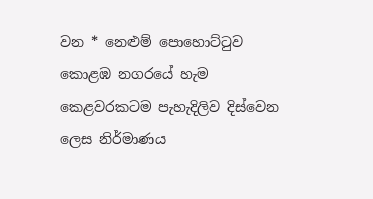වන * නෙළුම් පොහොට්ටුව කොළඹ නගරයේ හැම කෙළවරකටම පැහැදිලිව දිස්වෙන ලෙස නිර්මාණය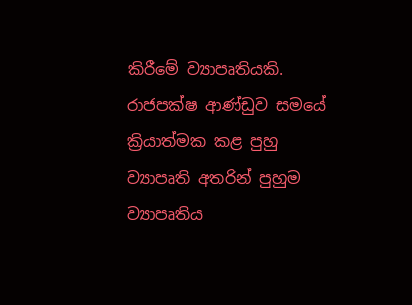කිරීමේ ව්‍යාපෘතියකි. රාජපක්ෂ ආණ්ඩුව සමයේ ක්‍රියාත්මක කළ පුහු ව්‍යාපෘති අතරින් පුහුම ව්‍යාපෘතිය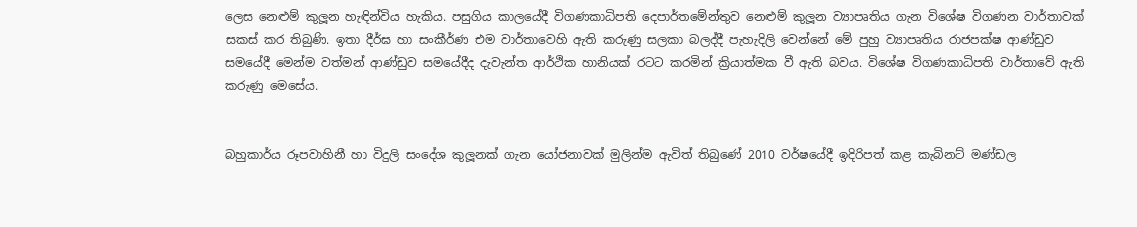ලෙස නෙළුම් කුලූන හැඳින්විය හැකිය. පසුගිය කාලයේදී විගණකාධිපති දෙපාර්තමේන්තුව නෙළුම් කුලූන ව්‍යාපෘතිය ගැන විශේෂ විගණන වාර්තාවක් සකස් කර තිබුණි. ඉතා දීර්ඝ හා සංකීර්ණ එම වාර්තාවෙහි ඇති කරුණු සලකා බලද්දී පැහැදිලි වෙන්නේ මේ පුහු ව්‍යාපෘතිය රාජපක්ෂ ආණ්ඩුව සමයේදී මෙන්ම වත්මන් ආණ්ඩුව සමයේදීද දැවැන්ත ආර්ථික හානියක් රටට කරමින් ක්‍රියාත්මක වී ඇති බවය. විශේෂ විගණකාධිපති වාර්තාවේ ඇති කරුණු මෙසේය.


බහුකාර්ය රූපවාහිනී හා විදුලි සංදේශ කුලූනක් ගැන යෝජනාවක් මුලින්ම ඇවිත් තිබුණේ 2010 වර්ෂයේදී ඉදිරිපත් කළ කැබිනට් මණ්ඩල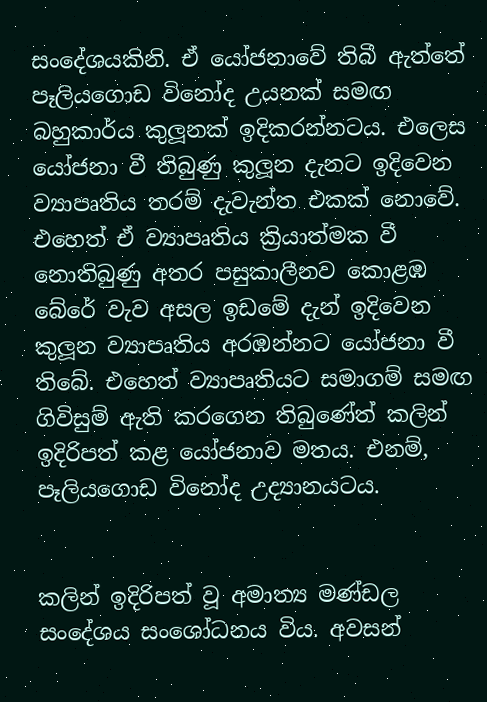සංදේශයකිනි. ඒ යෝජනාවේ තිබී ඇත්තේ පෑලියගොඩ විනෝද උයනක් සමඟ බහුකාර්ය කුලූනක් ඉදිකරන්නටය. එලෙස යෝජනා වී තිබුණු කුලූන දැනට ඉදිවෙන ව්‍යාපෘතිය තරම් දැවැන්ත එකක් නොවේ. එහෙත් ඒ ව්‍යාපෘතිය ක්‍රියාත්මක වී නොතිබුණු අතර පසුකාලීනව කොළඹ බේරේ වැව අසල ඉඩමේ දැන් ඉදිවෙන කුලූන ව්‍යාපෘතිය අරඹන්නට යෝජනා වී තිබේ. එහෙත් ව්‍යාපෘතියට සමාගම් සමඟ ගිවිසුම් ඇති කරගෙන තිබුණේත් කලින් ඉදිරිපත් කළ යෝජනාව මතය. එනම්, පෑලියගොඩ විනෝද උද්‍යානයටය.


කලින් ඉදිරිපත් වූ අමාත්‍ය මණ්ඩල සංදේශය සංශෝධනය විය. අවසන්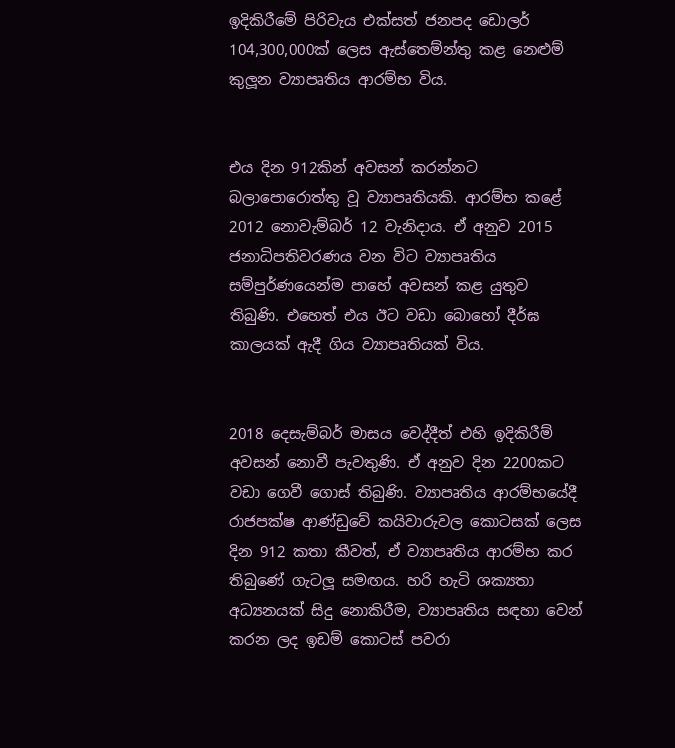ඉදිකිරීමේ පිරිවැය එක්සත් ජනපද ඩොලර් 104,300,000ක් ලෙස ඇස්තෙම්න්තු කළ නෙළුම් කුලූන ව්‍යාපෘතිය ආරම්භ විය.


එය දින 912කින් අවසන් කරන්නට බලාපොරොත්තු වූ ව්‍යාපෘතියකි. ආරම්භ කළේ 2012 නොවැම්බර් 12 වැනිදාය. ඒ අනුව 2015 ජනාධිපතිවරණය වන විට ව්‍යාපෘතිය සම්පුර්ණයෙන්ම පාහේ අවසන් කළ යුතුව තිබුණි. එහෙත් එය ඊට වඩා බොහෝ දීර්ඝ කාලයක් ඇදී ගිය ව්‍යාපෘතියක් විය.


2018 දෙසැම්බර් මාසය වෙද්දීත් එහි ඉදිකිරීම් අවසන් නොවී පැවතුණි. ඒ අනුව දින 2200කට වඩා ගෙවී ගොස් තිබුණි. ව්‍යාපෘතිය ආරම්භයේදී රාජපක්ෂ ආණ්ඩුවේ කයිවාරුවල කොටසක් ලෙස දින 912 කතා කීවත්, ඒ ව්‍යාපෘතිය ආරම්භ කර තිබුණේ ගැටලූ සමඟය. හරි හැටි ශක්‍යතා අධ්‍යනයක් සිදු නොකිරීම, ව්‍යාපෘතිය සඳහා වෙන් කරන ලද ඉඩම් කොටස් පවරා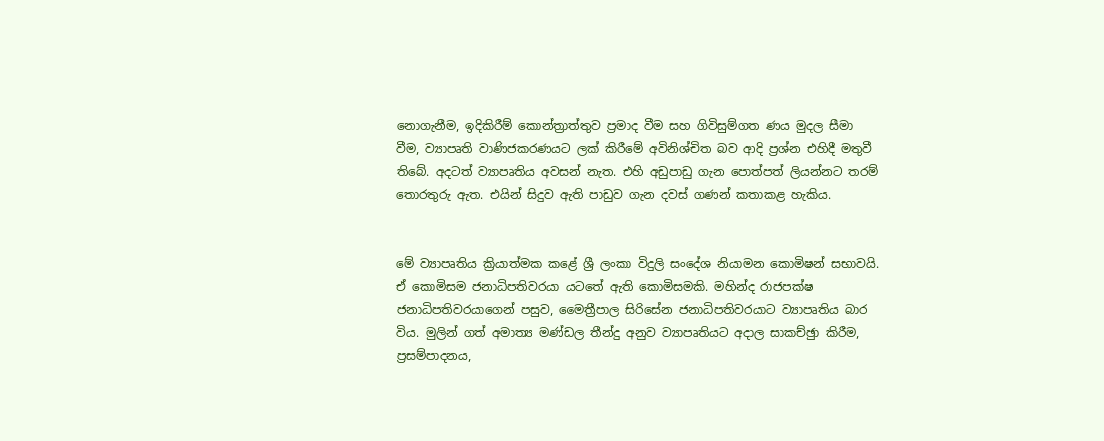නොගැනීම, ඉදිකිරීම් කොන්ත්‍රාත්තුව ප්‍රමාද වීම සහ ගිවිසුම්ගත ණය මුදල සීමා වීම, ව්‍යාපෘති වාණිජකරණයට ලක් කිරීමේ අවිනිශ්චිත බව ආදි ප්‍රශ්න එහිදී මතුවී තිබේ. අදටත් ව්‍යාපෘතිය අවසන් නැත. එහි අඩුපාඩු ගැන පොත්පත් ලියන්නට තරම් තොරතුරු ඇත. එයින් සිදුව ඇති පාඩුව ගැන දවස් ගණන් කතාකළ හැකිය.


මේ ව්‍යාපෘතිය ක්‍රියාත්මක කළේ ශ්‍රී ලංකා විදුලි සංදේශ නියාමන කොමිෂන් සභාවයි. ඒ කොමිසම ජනාධිපතිවරයා යටතේ ඇති කොමිසමකි. මහින්ද රාජපක්ෂ ජනාධිපතිවරයාගෙන් පසුව, මෛත්‍රීපාල සිරිසේන ජනාධිපතිවරයාට ව්‍යාපෘතිය බාර විය. මුලින් ගත් අමාත්‍ය මණ්ඩල තීන්දු අනුව ව්‍යාපෘතියට අදාල සාකච්ඡුා කිරීම, ප්‍රසම්පාදනය,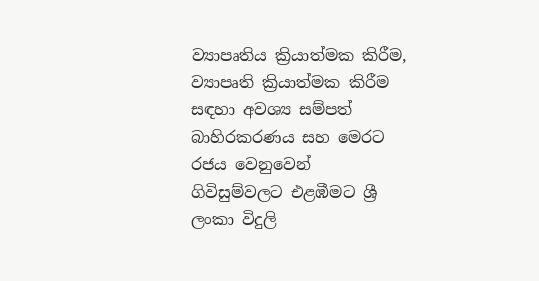ව්‍යාපෘතිය ක්‍රියාත්මක කිරීම, ව්‍යාපෘති ක්‍රියාත්මක කිරීම සඳහා අවශ්‍ය සම්පත් බාහිරකරණය සහ මෙරට රජය වෙනුවෙන් ගිවිසුම්වලට එළඹීමට ශ්‍රී ලංකා විදුලි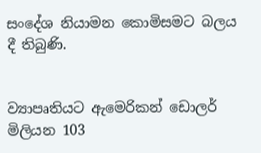සංදේශ නියාමන කොමිසමට බලය දී තිබුණි.


ව්‍යාපෘතියට ඇමෙරිකන් ඩොලර් මිලියන 103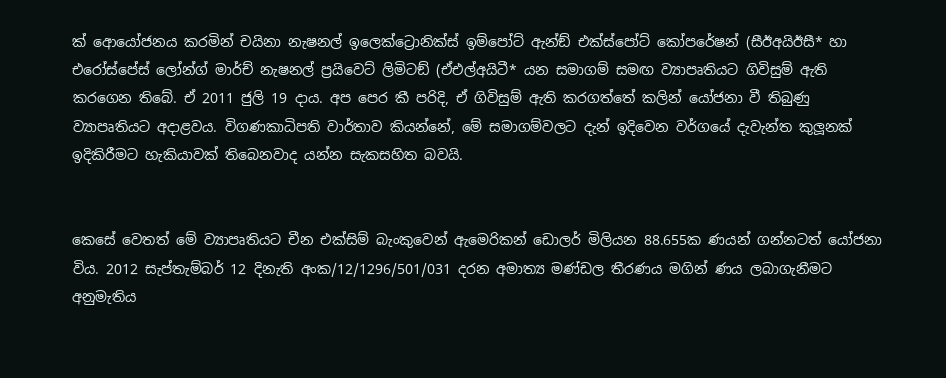ක් ආෙයෝජනය කරමින් චයිනා නැෂනල් ඉලෙක්ට්‍රොනික්ස් ඉම්පෝට් ඇන්ඞ් එක්ස්පෝට් කෝපරේෂන් (සීඊඅයිඊසී* හා එරෝස්පේස් ලෝන්ග් මාර්ච් නැෂනල් ප්‍රයිවෙට් ලිමිටඞ් (ඒඑල්අයිටී* යන සමාගම් සමඟ ව්‍යාපෘතියට ගිවිසුම් ඇති කරගෙන තිබේ. ඒ 2011 ජුලි 19 දාය. අප පෙර කී පරිදි, ඒ ගිවිසුම් ඇති කරගත්තේ කලින් යෝජනා වී තිබුණු ව්‍යාපෘතියට අදාළවය. විගණකාධිපති වාර්තාව කියන්නේ, මේ සමාගම්වලට දැන් ඉදිවෙන වර්ගයේ දැවැන්ත කුලූනක් ඉදිකිරීමට හැකියාවක් තිබෙනවාද යන්න සැකසහිත බවයි.


කෙසේ වෙතත් මේ ව්‍යාපෘතියට චීන එක්සිම් බැංකුවෙන් ඇමෙරිකන් ඩොලර් මිලියන 88.655ක ණයන් ගන්නටත් යෝජනා විය. 2012 සැප්තැම්බර් 12 දිනැති අංක/12/1296/501/031 දරන අමාත්‍ය මණ්ඩල තීරණය මගින් ණය ලබාගැනීමට අනුමැතිය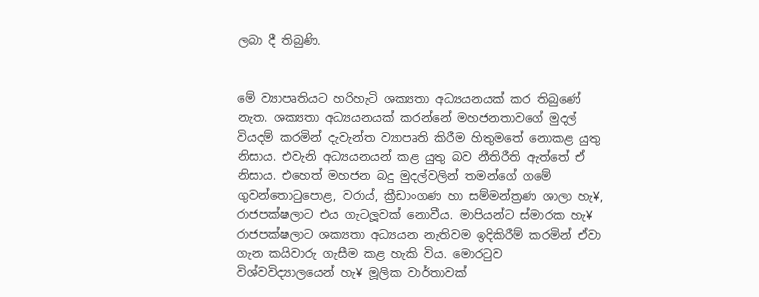ලබා දී තිබුණි.


මේ ව්‍යාපෘතියට හරිහැටි ශක්‍යතා අධ්‍යයනයක් කර තිබුණේ නැත. ශක්‍යතා අධ්‍යයනයක් කරන්නේ මහජනතාවගේ මුදල් වියදම් කරමින් දැවැන්ත ව්‍යාපෘති කිරීම හිතුමතේ නොකළ යුතු නිසාය. එවැනි අධ්‍යයනයන් කළ යුතු බව නීතිරීති ඇත්තේ ඒ නිසාය. එහෙත් මහජන බදු මුදල්වලින් තමන්ගේ ගමේ ගුවන්තොටුපොළ, වරාය්, ක්‍රීඩාංගණ හා සම්මන්ත්‍රණ ශාලා හැ¥, රාජපක්ෂලාට එය ගැටලූවක් නොවීය. මාපියන්ට ස්මාරක හැ¥ රාජපක්ෂලාට ශක්‍යතා අධ්‍යයන නැතිවම ඉදිකිරීම් කරමින් ඒවා ගැන කයිවාරු ගැසීම කළ හැකි විය. මොරටුව විශ්වවිද්‍යාලයෙන් හැ¥ මූලික වාර්තාවක්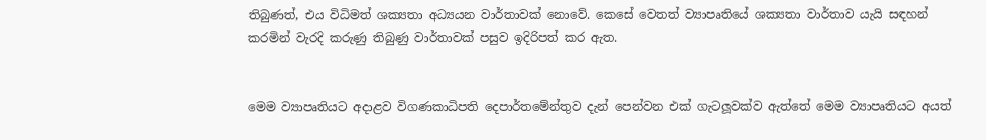තිබුණත්, එය විධිමත් ශක්‍යතා අධ්‍යයන වාර්තාවක් නොවේ. කෙසේ වෙතත් ව්‍යාපෘතියේ ශක්‍යතා වාර්තාව යැයි සඳහන් කරමින් වැරදි කරුණු තිබුණු වාර්තාවක් පසුව ඉදිරිපත් කර ඇත.


මෙම ව්‍යාපෘතියට අදාළව විගණකාධිපති දෙපාර්තමේන්තුව දැන් පෙන්වන එක් ගැටලූවක්ව ඇත්තේ මෙම ව්‍යාපෘතියට අයත්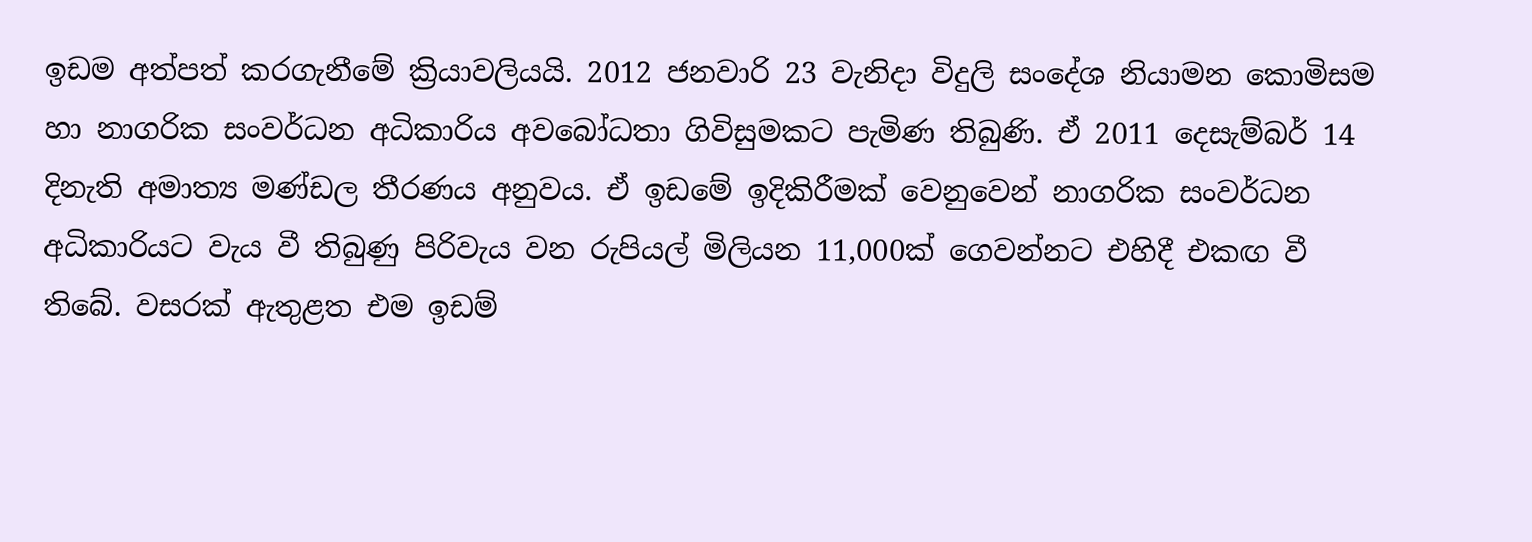ඉඩම අත්පත් කරගැනීමේ ක්‍රියාවලියයි. 2012 ජනවාරි 23 වැනිදා විදුලි සංදේශ නියාමන කොමිසම හා නාගරික සංවර්ධන අධිකාරිය අවබෝධතා ගිවිසුමකට පැමිණ තිබුණි. ඒ 2011 දෙසැම්බර් 14 දිනැති අමාත්‍ය මණ්ඩල තීරණය අනුවය. ඒ ඉඩමේ ඉදිකිරීමක් වෙනුවෙන් නාගරික සංවර්ධන අධිකාරියට වැය වී තිබුණු පිරිවැය වන රුපියල් මිලියන 11,000ක් ගෙවන්නට එහිදී එකඟ වී තිබේ. වසරක් ඇතුළත එම ඉඩම්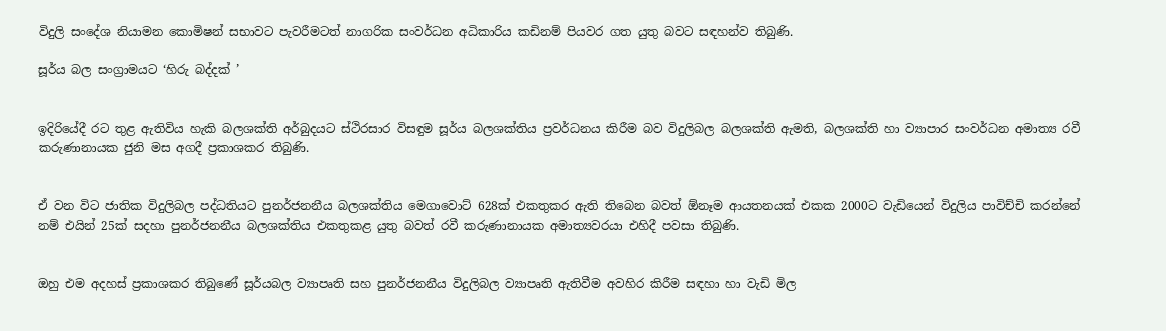විදුලි සංදේශ නියාමන කොමිෂන් සභාවට පැවරීමටත් නාගරික සංවර්ධන අධිකාරිය කඩිනම් පියවර ගත යුතු බවට සඳහන්ව තිබුණි.

සූර්ය බල සංග්‍රාමයට ‘හිරු බද්දක් ’


ඉදිරියේදී රට තුළ ඇතිවිය හැකි බලශක්ති අර්බුදයට ස්ථිරසාර විසඳුම සූර්ය බලශක්තිය ප්‍රවර්ධනය කිරීම බව විදුලිබල බලශක්ති ඇමති, බලශක්ති හා ව්‍යාපාර සංවර්ධන අමාත්‍ය රවී කරුණානායක ජුනි මස අගදී ප්‍රකාශකර තිබුණි.


ඒ වන විට ජාතික විදුලිබල පද්ධතියට පුනර්ජනනීය බලශක්තිය මෙගාවොට් 628ක් එකතුකර ඇති තිබෙන බවත් ඕනෑම ආයතනයක් එකක 2000ට වැඩියෙන් විදුලිය පාවිච්චි කරන්නේ නම් එයින් 25ක් සදහා පුනර්ජනනීය බලශක්තිය එකතුකළ යුතු බවත් රවී කරුණානායක අමාත්‍යවරයා එහිදී පවසා තිබුණි.


ඔහු එම අදහස් ප්‍රකාශකර තිබුණේ සූර්යබල ව්‍යාපෘති සහ පුනර්ජනනීය විදුලිබල ව්‍යාපෘති ඇතිවීම අවහිර කිරීම සඳහා හා වැඩි මිල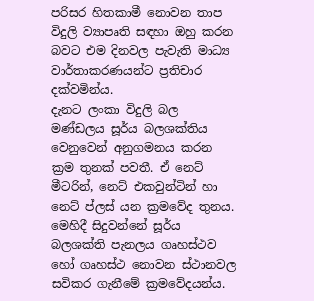පරිසර හිතකාමී නොවන තාප විදුලි ව්‍යාපෘති සඳහා ඔහු කරන බවට එම දිනවල පැවැති මාධ්‍ය වාර්තාකරණයන්ට ප්‍රතිචාර දක්වමින්ය.
දැනට ලංකා විදුලි බල මණ්ඩලය සූර්ය බලශක්තිය වෙනුවෙන් අනුගමනය කරන ක්‍රම තුනක් පවතී. ඒ නෙට් මීටරින්, නෙට් එකවුන්ටින් හා නෙට් ප්ලස් යන ක්‍රමවේද තුනය. මෙහිදී සිදුවන්නේ සූර්ය බලශක්ති පැනලය ගෘහස්ථව හෝ ගෘහස්ථ නොවන ස්ථානවල සවිකර ගැනීමේ ක්‍රමවේදයන්ය.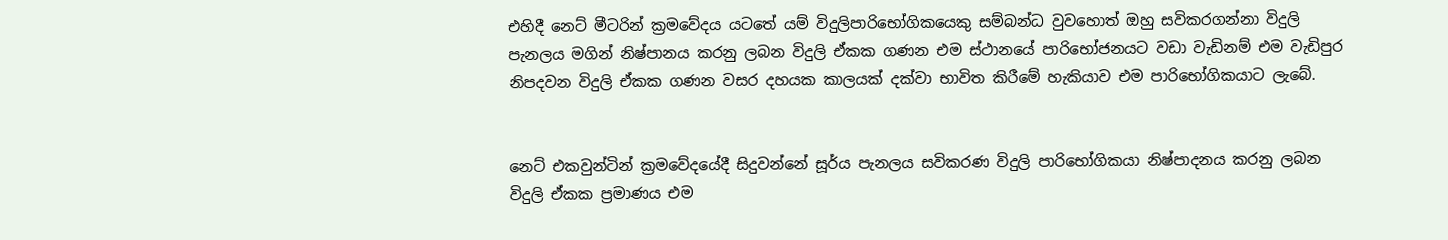එහිදී නෙට් මීටරින් ක්‍රමවේදය යටතේ යම් විදුලිපාරිභෝගිකයෙකු සම්බන්ධ වුවහොත් ඔහු සවිකරගන්නා විදුලි පැනලය මගින් නිෂ්පානය කරනු ලබන විදුලි ඒකක ගණන එම ස්ථානයේ පාරිභෝජනයට වඩා වැඩිනම් එම වැඩිපුර නිපදවන විදුලි ඒකක ගණන වසර දහයක කාලයක් දක්වා භාවිත කිරීමේ හැකියාව එම පාරිභෝගිකයාට ලැබේ.


නෙට් එකවුන්ටින් ක්‍රමවේදයේදී සිදුවන්නේ සූර්ය පැනලය සවිකරණ විදුලි පාරිභෝගිකයා නිෂ්පාදනය කරනු ලබන විදුලි ඒකක ප්‍රමාණය එම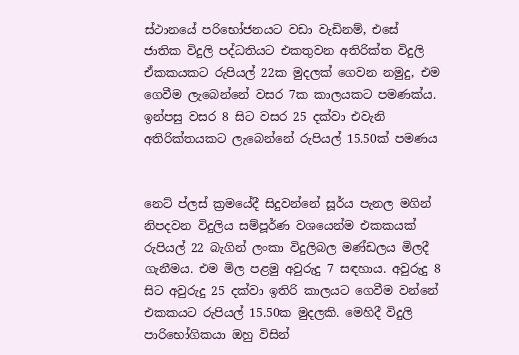ස්ථානයේ පරිභෝජනයට වඩා වැඩිනම්, එසේ ජාතික විදුලි පද්ධතියට එකතුවන අතිරික්ත විදුලි ඒකකයකට රුපියල් 22ක මුදලක් ගෙවන නමුදු, එම ගෙවීම ලැබෙන්නේ වසර 7ක කාලයකට පමණක්ය. ඉන්පසු වසර 8 සිට වසර 25 දක්වා එවැනි අතිරික්තයකට ලැබෙන්නේ රුපියල් 15.50ක් පමණය


නෙට් ප්ලස් ක්‍රමයේදී සිදුවන්නේ සූර්ය පැනල මගින් නිපදවන විදුලිය සම්පූර්ණ වශයෙන්ම එකකයක් රුපියල් 22 බැගින් ලංකා විදුලිබල මණ්ඩලය මිලදී ගැනීමය. එම මිල පළමු අවුරුදු 7 සඳහාය. අවුරුදු 8 සිට අවුරුදු 25 දක්වා ඉතිරි කාලයට ගෙවීම වන්නේ එකකයට රුපියල් 15.50ක මුදලකි. මෙහිදී විදුලි පාරිභෝගිකයා ඔහු විසින්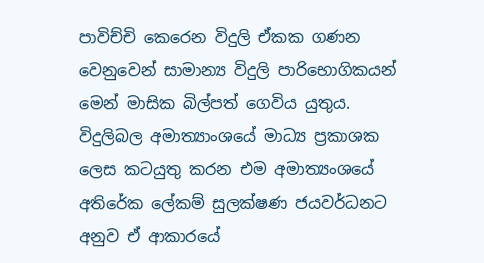පාවිච්චි කෙරෙන විදුලි ඒකක ගණන වෙනුවෙන් සාමාන්‍ය විදුලි පාරිභොගිකයන් මෙන් මාසික බිල්පත් ගෙවිය යුතුය.
විදුලිබල අමාත්‍යාංශයේ මාධ්‍ය ප්‍රකාශක ලෙස කටයුතු කරන එම අමාත්‍යංශයේ අතිරේක ලේකම් සුලක්ෂණ ජයවර්ධනට අනුව ඒ ආකාරයේ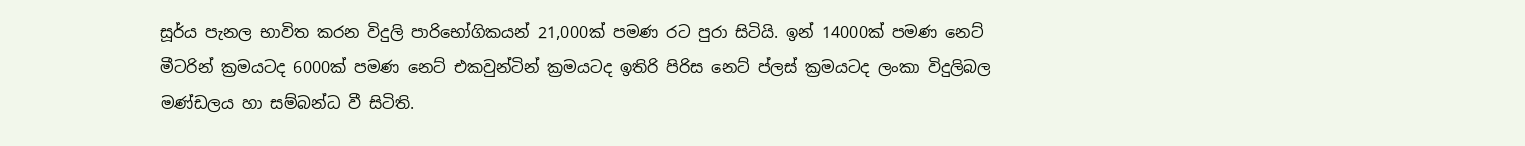සූර්ය පැනල භාවිත කරන විදුලි පාරිභෝගිකයන් 21,000ක් පමණ රට පුරා සිටියි. ඉන් 14000ක් පමණ නෙට් මීටරින් ක්‍රමයටද 6000ක් පමණ නෙට් එකවුන්ටින් ක්‍රමයටද ඉතිරි පිරිස නෙට් ප්ලස් ක්‍රමයටද ලංකා විදුලිබල මණ්ඩලය හා සම්බන්ධ වී සිටිති.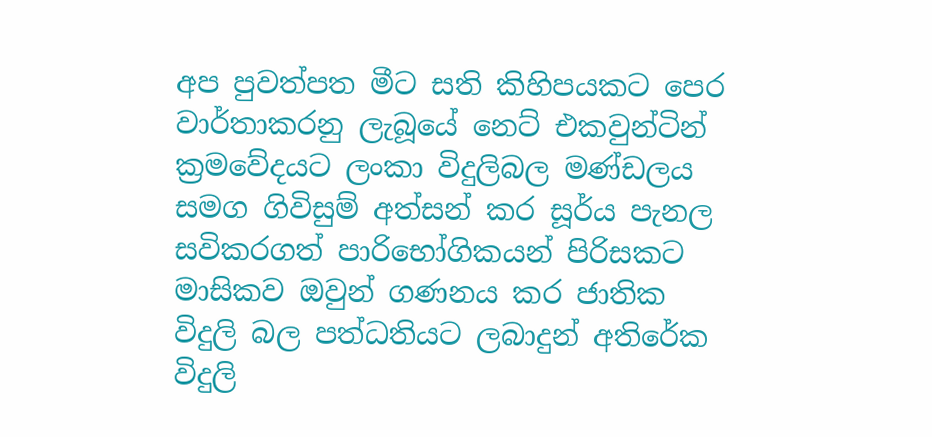අප පුවත්පත මීට සති කිහිපයකට පෙර වාර්තාකරනු ලැබූයේ නෙට් එකවුන්ටින් ක්‍රමවේදයට ලංකා විදුලිබල මණ්ඩලය සමග ගිවිසුම් අත්සන් කර සූර්ය පැනල සවිකරගත් පාරිභෝගිකයන් පිරිසකට මාසිකව ඔවුන් ගණනය කර ජාතික විදුලි බල පත්ධතියට ලබාදුන් අතිරේක විදුලි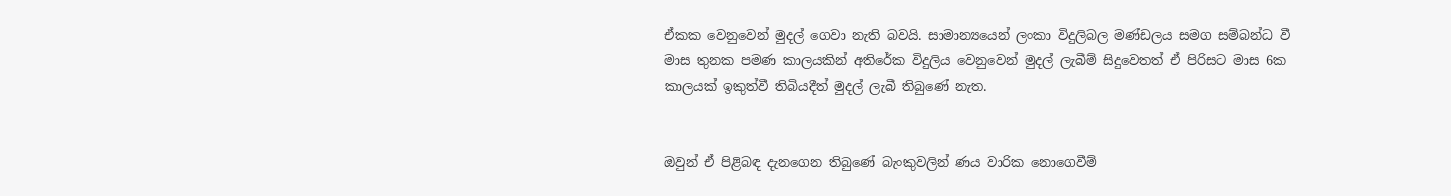ඒකක වෙනුවෙන් මුදල් ගෙවා නැති බවයි. සාමාන්‍යයෙන් ලංකා විදුලිබල මණ්ඩලය සමග සම්බන්ධ වී මාස තුනක පමණ කාලයකින් අතිරේක විදුලිය වෙනුවෙන් මුදල් ලැබීම් සිදුවෙතත් ඒ පිරිසට මාස 6ක කාලයක් ඉකුත්වී තිබියදීත් මුදල් ලැබී තිබුණේ නැත.


ඔවුන් ඒ පිළිබඳ දැනගෙන තිබුණේ බැංකුවලින් ණය වාරික නොගෙවීම්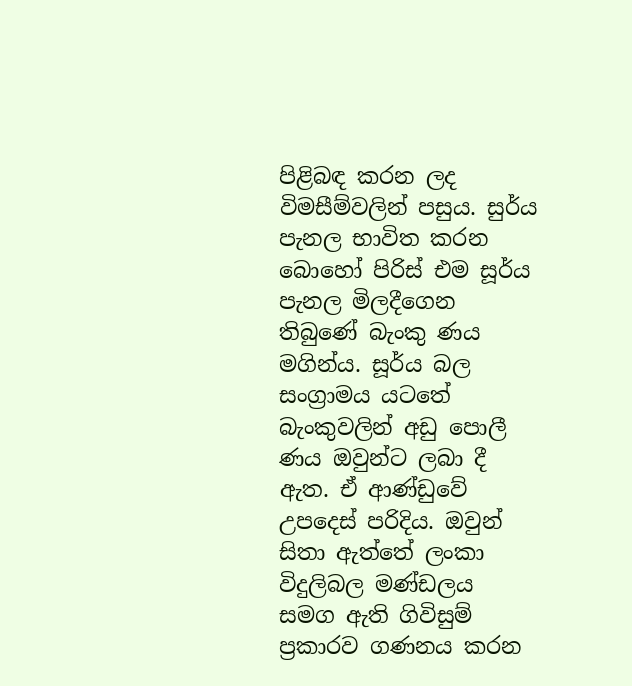පිළිබඳ කරන ලද විමසීම්වලින් පසුය. සුර්ය පැනල භාවිත කරන බොහෝ පිරිස් එම සූර්ය පැනල මිලදීගෙන තිබුණේ බැංකු ණය මගින්ය. සූර්ය බල සංග්‍රාමය යටතේ බැංකුවලින් අඩු පොලී ණය ඔවුන්ට ලබා දී ඇත. ඒ ආණ්ඩුවේ උපදෙස් පරිදිය. ඔවුන් සිතා ඇත්තේ ලංකා විදුලිබල මණ්ඩලය සමග ඇති ගිවිසුම් ප්‍රකාරව ගණනය කරන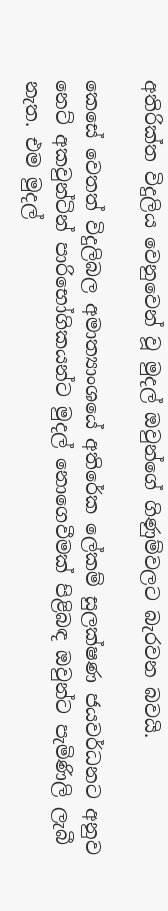අතිරික්ත විදුලිය වෙනුවෙන් වූ මුදල් ඔවුන්ගේ ගිණුම්වලට බැරවන බවයි.

කෙසේ වෙතත් විදුලිබල අමාත්‍යාංශයේ අතිරේක ලේකම් සුලක්ෂණ ජයවර්ධනට අනුව නෙට් අකවුන්ටින් පාරිභෝගිකයන්ට මුදල් නොගෙවීමක් පිළිබඳ ඔවුන්ට පැමිණිලි ලැබී නැත. එම මුදල්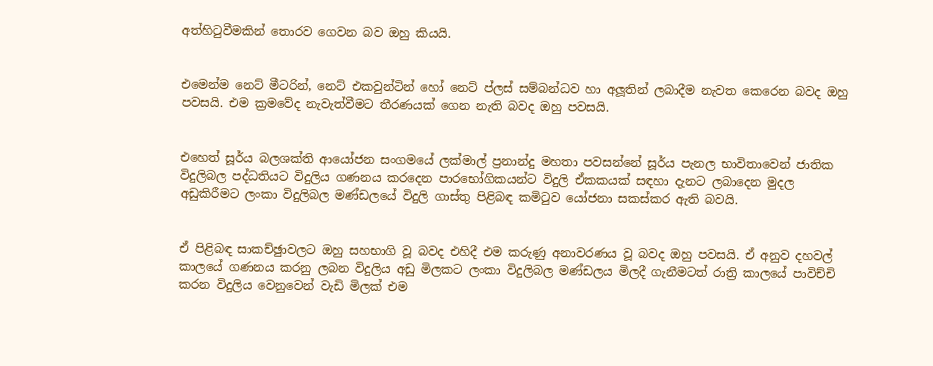අත්හිටුවීමකින් තොරව ගෙවන බව ඔහු කියයි.


එමෙන්ම නෙට් මීටරින්, නෙට් එකවුන්ටින් හෝ නෙට් ප්ලස් සම්බන්ධව හා අලූතින් ලබාදීම නැවත කෙරෙන බවද ඔහු පවසයි. එම ක්‍රමවේද නැවැත්වීමට තීරණයක් ගෙන නැති බවද ඔහු පවසයි.


එහෙත් සූර්ය බලශක්ති ආයෝජන සංගමයේ ලක්මාල් ප්‍රනාන්දු මහතා පවසන්නේ සූර්ය පැනල භාවිතාවෙන් ජාතික විදුලිබල පද්ධතියට විදුලිය ගණනය කරදෙන පාරභෝගිකයන්ට විදුලි ඒකකයක් සඳහා දැනට ලබාදෙන මුදල අඩුකිරීමට ලංකා විදුලිබල මණ්ඩලයේ විදුලි ගාස්තු පිළිබඳ කමිටුව යෝජනා සකස්කර ඇති බවයි.


ඒ පිළිබඳ සාකච්ඡුාවලට ඔහු සහභාගි වූ බවද එහිදී එම කරුණු අනාවරණය වූ බවද ඔහු පවසයි. ඒ අනුව දහවල් කාලයේ ගණනය කරනු ලබන විදුලිය අඩු මිලකට ලංකා විදුලිබල මණ්ඩලය මිලදී ගැනීමටත් රාත්‍රි කාලයේ පාවිච්චි කරන විදුලිය වෙනුවෙන් වැඩි මිලක් එම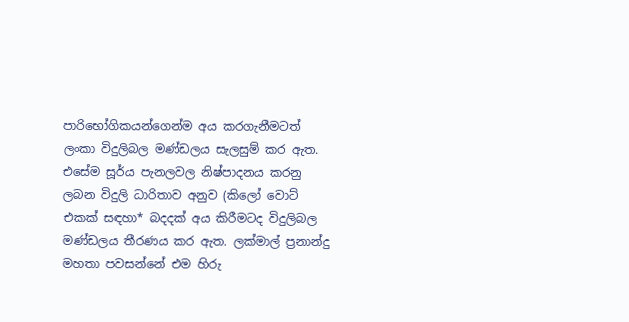පාරිභෝගිකයන්ගෙන්ම අය කරගැනීමටත් ලංකා විදුලිබල මණ්ඩලය සැලසුම් කර ඇත. එසේම සූර්ය පැනලවල නිෂ්පාදනය කරනු ලබන විදුලි ධාරිතාව අනුව (කිලෝ වොට් එකක් සඳහා* බදදක් අය කිරීමටද විදුලිබල මණ්ඩලය තීරණය කර ඇත. ලක්මාල් ප්‍රනාන්දු මහතා පවසන්නේ එම හිරු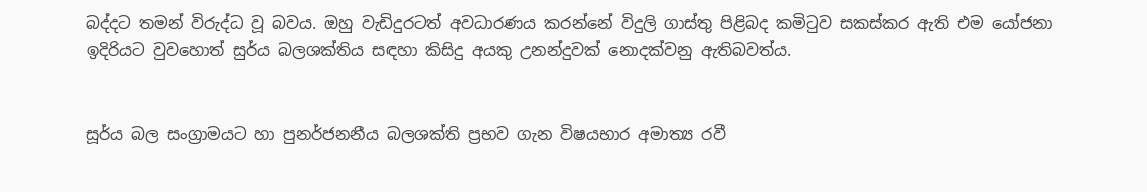බද්දට තමන් විරුද්ධ වූ බවය. ඔහු වැඩිදුරටත් අවධාරණය කරන්නේ විදුලි ගාස්තු පිළිබද කමිටුව සකස්කර ඇති එම යෝජනා ඉදිරියට වුවහොත් සුර්ය බලශක්තිය සඳහා කිසිදු අයකු උනන්දුවක් නොදක්වනු ඇතිබවත්ය.


සූර්ය බල සංග්‍රාමයට හා පුනර්ජනනීය බලශක්ති ප්‍රභව ගැන විෂයභාර අමාත්‍ය රවී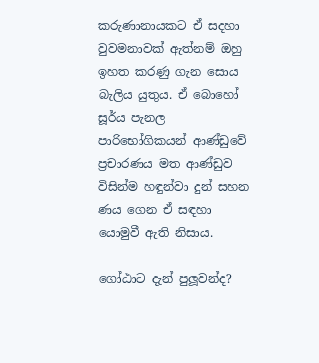කරුණානායකට ඒ සදහා වුවමනාවක් ඇත්නම් ඔහු ඉහත කරණු ගැන සොය බැලිය යුතුය. ඒ බොහෝ සූර්ය පැනල පාරිභෝගිකයන් ආණ්ඩුවේ ප්‍රචාරණය මත ආණ්ඩුව විසින්ම හඳුන්වා දුන් සහන ණය ගෙන ඒ සඳහා යොමුවී ඇති නිසාය.

ගෝඨාට දැන් පුලූවන්ද?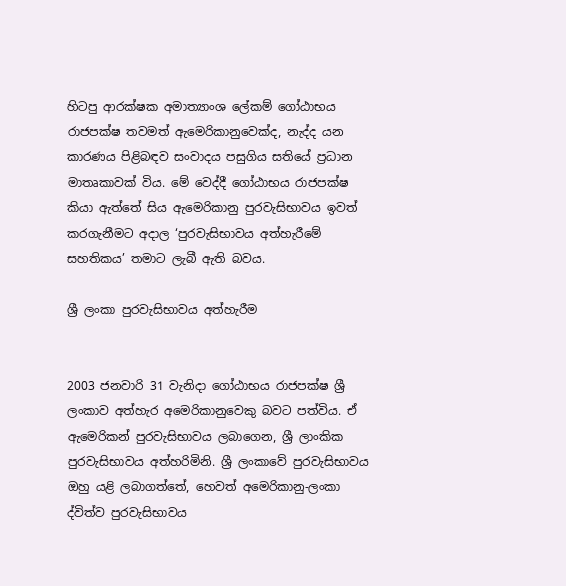හිටපු ආරක්ෂක අමාත්‍යාංශ ලේකම් ගෝඨාභය රාජපක්ෂ තවමත් ඇමෙරිකානුවෙක්ද, නැද්ද යන කාරණය පිළිබඳව සංවාදය පසුගිය සතියේ ප්‍රධාන මාතෘකාවක් විය. මේ වෙද්දී ගෝඨාභය රාජපක්ෂ කියා ඇත්තේ සිය ඇමෙරිකානු පුරවැසිභාවය ඉවත් කරගැනීමට අදාල ‘පුරවැසිභාවය අත්හැරීමේ සහතිකය’ තමාට ලැබී ඇති බවය.

ශ්‍රී ලංකා පුරවැසිභාවය අත්හැරීම


2003 ජනවාරි 31 වැනිදා ගෝඨාභය රාජපක්ෂ ශ්‍රී ලංකාව අත්හැර අමෙරිකානුවෙකු බවට පත්විය. ඒ ඇමෙරිකන් පුරවැසිභාවය ලබාගෙන, ශ්‍රී ලාංකික පුරවැසිභාවය අත්හරිමිනි. ශ්‍රී ලංකාවේ පුරවැසිභාවය ඔහු යළි ලබාගත්තේ, හෙවත් අමෙරිකානු-ලංකා ද්විත්ව පුරවැසිභාවය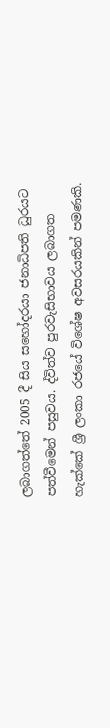ලබාගත්තේ 2005 දී සිය සහෝදරයා ජනාධිපති ධුරයට පත්වීමෙන් පසුවය. ද්විත්ව පුරවැසිභාවය ලබාගත හැක්කේ ශ්‍රී ලංකා රජයේ විශේෂ අවසරයකින් පමණකි.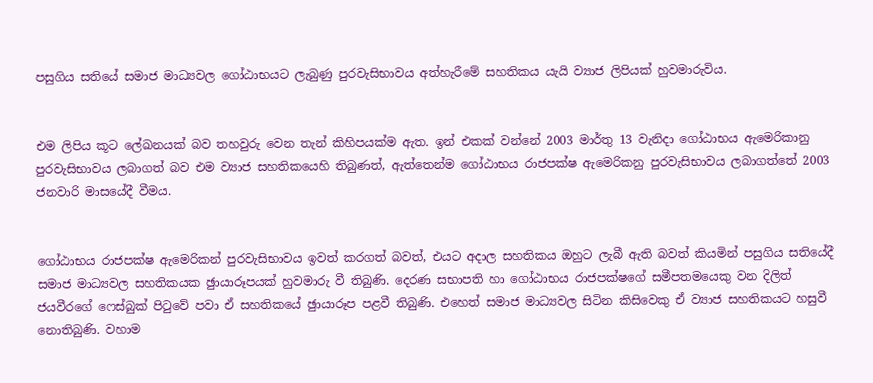පසුගිය සතියේ සමාජ මාධ්‍යවල ගෝඨාභයට ලැබුණු පුරවැසිභාවය අත්හැරීමේ සහතිකය යැයි ව්‍යාජ ලිපියක් හුවමාරුවිය.


එම ලිපිය කූට ලේඛනයක් බව තහවුරු වෙන තැන් කිහිපයක්ම ඇත. ඉන් එකක් වන්නේ 2003 මාර්තු 13 වැනිදා ගෝඨාභය ඇමෙරිකානු පුරවැසිභාවය ලබාගත් බව එම ව්‍යාජ සහතිකයෙහි තිබුණත්, ඇත්තෙන්ම ගෝඨාභය රාජපක්ෂ ඇමෙරිකනු පුරවැසිභාවය ලබාගත්තේ 2003 ජනවාරි මාසයේදී වීමය.


ගෝඨාභය රාජපක්ෂ ඇමෙරිකන් පුරවැසිභාවය ඉවත් කරගත් බවත්, එයට අදාල සහතිකය ඔහුට ලැබී ඇති බවත් කියමින් පසුගිය සතියේදී සමාජ මාධ්‍යවල සහතිකයක ඡුායාරූපයක් හුවමාරු වී තිබුණි. දෙරණ සභාපති හා ගෝඨාභය රාජපක්ෂගේ සමීපතමයෙකු වන දිලිත් ජයවීරගේ ෆෙස්බුක් පිටුවේ පවා ඒ සහතිකයේ ඡුායාරූප පළවී තිබුණි. එහෙත් සමාජ මාධ්‍යවල සිටින කිසිවෙකු ඒ ව්‍යාජ සහතිකයට හසුවී නොතිබුණි. වහාම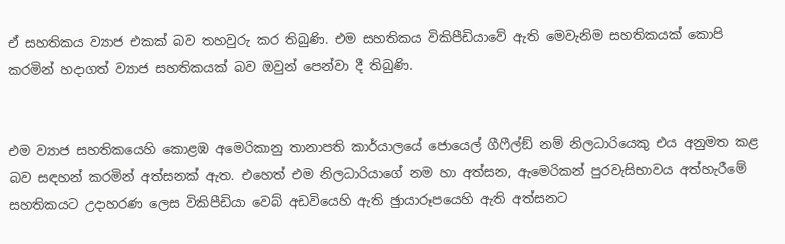ඒ සහතිකය ව්‍යාජ එකක් බව තහවුරු කර තිබුණි. එම සහතිකය විකිපීඩියාවේ ඇති මෙවැනිම සහතිකයක් කොපි කරමින් හදාගත් ව්‍යාජ සහතිකයක් බව ඔවුන් පෙන්වා දී තිබුණි.


එම ව්‍යාජ සහතිකයෙහි කොළඹ අමෙරිකානු තානාපති කාර්යාලයේ ජොයෙල් ගීෆීල්ඞ් නම් නිලධාරියෙකු එය අනුමත කළ බව සඳහන් කරමින් අත්සනක් ඇත. එහෙත් එම නිලධාරියාගේ නම හා අත්සන, ඇමෙරිකන් පුරවැසිභාවය අත්හැරීමේ සහතිකයට උදාහරණ ලෙස විකිපීඩියා වෙබ් අඩවියෙහි ඇති ඡුායාරූපයෙහි ඇති අත්සනට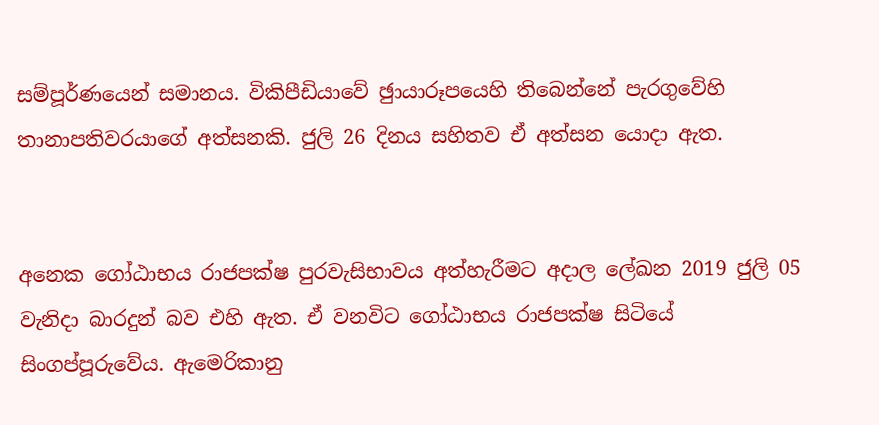සම්පූර්ණයෙන් සමානය. විකිපීඩියාවේ ඡුායාරූපයෙහි තිබෙන්නේ පැරගුවේහි තානාපතිවරයාගේ අත්සනකි. ජුලි 26 දිනය සහිතව ඒ අත්සන යොදා ඇත.


අනෙක ගෝඨාභය රාජපක්ෂ පුරවැසිභාවය අත්හැරීමට අදාල ලේඛන 2019 ජුලි 05 වැනිදා බාරදුන් බව එහි ඇත. ඒ වනවිට ගෝඨාභය රාජපක්ෂ සිටියේ සිංගප්පූරුවේය. ඇමෙරිකානු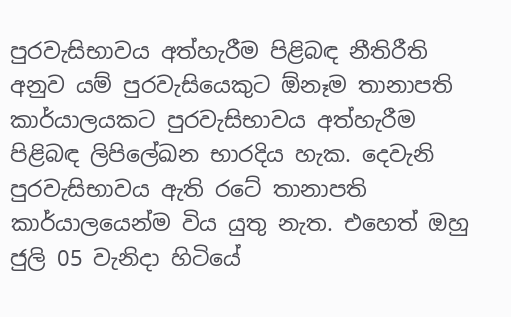පුරවැසිභාවය අත්හැරීම පිළිබඳ නීතිරීති අනුව යම් පුරවැසියෙකුට ඕනෑම තානාපති කාර්යාලයකට පුරවැසිභාවය අත්හැරීම පිළිබඳ ලිපිලේඛන භාරදිය හැක. දෙවැනි පුරවැසිභාවය ඇති රටේ තානාපති කාර්යාලයෙන්ම විය යුතු නැත. එහෙත් ඔහු ජුලි 05 වැනිදා හිටියේ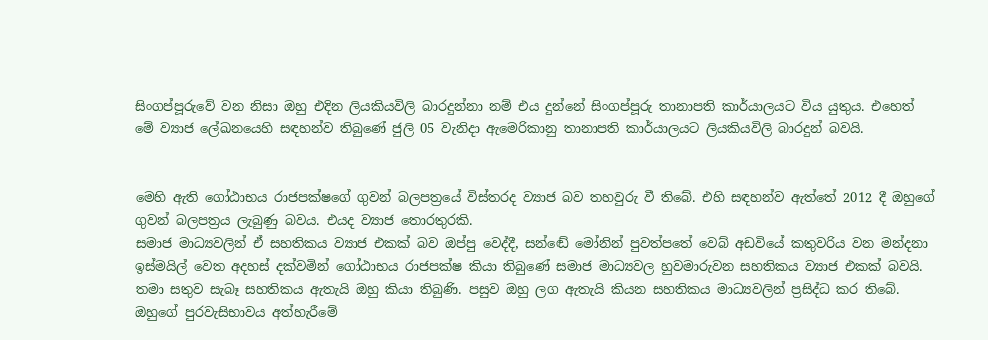සිංගප්පූරුවේ වන නිසා ඔහු එදින ලියකියවිලි බාරදුන්නා නම් එය දුන්නේ සිංගප්පූරු තානාපති කාර්යාලයට විය යුතුය. එහෙත් මේ ව්‍යාජ ලේඛනයෙහි සඳහන්ව තිබුණේ ජුලි 05 වැනිදා ඇමෙරිකානු තානාපති කාර්යාලයට ලියකියවිලි බාරදුන් බවයි.


මෙහි ඇති ගෝඨාභය රාජපක්ෂගේ ගුවන් බලපත්‍රයේ විස්තරද ව්‍යාජ බව තහවුරු වී තිබේ. එහි සඳහන්ව ඇත්තේ 2012 දී ඔහුගේ ගුවන් බලපත්‍රය ලැබුණු බවය. එයද ව්‍යාජ තොරතුරකි.
සමාජ මාධ්‍යවලින් ඒ සහතිකය ව්‍යාජ එකක් බව ඔප්පු වෙද්දී, සන්ඬේ මෝනින් පුවත්පතේ වෙබ් අඩවියේ කතුවරිය වන මන්දනා ඉස්මයිල් වෙත අදහස් දක්වමින් ගෝඨාභය රාජපක්ෂ කියා තිබුණේ සමාජ මාධ්‍යවල හුවමාරුවන සහතිකය ව්‍යාජ එකක් බවයි. තමා සතුව සැබෑ සහතිකය ඇතැයි ඔහු කියා තිබුණි. පසුව ඔහු ලග ඇතැයි කියන සහතිකය මාධ්‍යවලින් ප්‍රසිද්ධ කර තිබේ.
ඔහුගේ පුරවැසිභාවය අත්හැරීමේ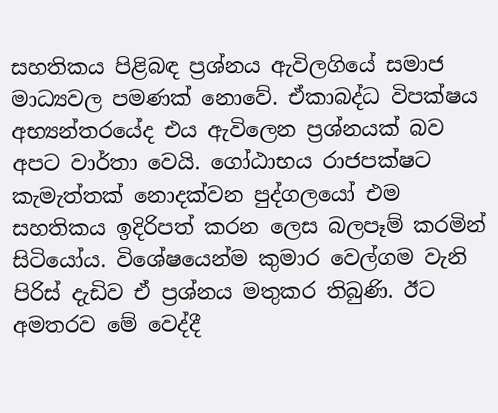සහතිකය පිළිබඳ ප්‍රශ්නය ඇවිලගියේ සමාජ මාධ්‍යවල පමණක් නොවේ. ඒකාබද්ධ විපක්ෂය අභ්‍යන්තරයේද එය ඇවිලෙන ප්‍රශ්නයක් බව අපට වාර්තා වෙයි. ගෝඨාභය රාජපක්ෂට කැමැත්තක් නොදක්වන පුද්ගලයෝ එම සහතිකය ඉදිරිපත් කරන ලෙස බලපෑම් කරමින් සිටියෝය. විශේෂයෙන්ම කුමාර වෙල්ගම වැනි පිරිස් දැඩිව ඒ ප්‍රශ්නය මතුකර තිබුණි. ඊට අමතරව මේ වෙද්දී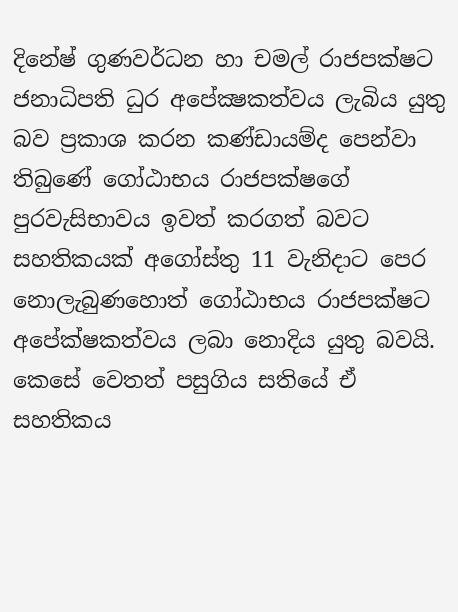දිනේෂ් ගුණවර්ධන හා චමල් රාජපක්ෂට ජනාධිපති ධුර අපේක්‍ෂකත්වය ලැබිය යුතු බව ප්‍රකාශ කරන කණ්ඩායම්ද පෙන්වා තිබුණේ ගෝඨාභය රාජපක්ෂගේ පුරවැසිභාවය ඉවත් කරගත් බවට සහතිකයක් අගෝස්තු 11 වැනිදාට පෙර නොලැබුණහොත් ගෝඨාභය රාජපක්ෂට අපේක්ෂකත්වය ලබා නොදිය යුතු බවයි. කෙසේ වෙතත් පසුගිය සතියේ ඒ සහතිකය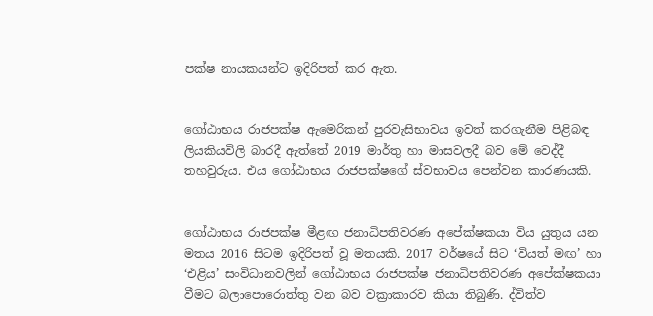පක්ෂ නායකයන්ට ඉදිරිපත් කර ඇත.


ගෝඨාභය රාජපක්ෂ ඇමෙරිකන් පුරවැසිභාවය ඉවත් කරගැනීම පිළිබඳ ලියකියවිලි බාරදී ඇත්තේ 2019 මාර්තු හා මාසවලදී බව මේ වෙද්දී තහවුරුය. එය ගෝඨාභය රාජපක්ෂගේ ස්වභාවය පෙන්වන කාරණයකි.


ගෝඨාභය රාජපක්ෂ මීළඟ ජනාධිපතිවරණ අපේක්ෂකයා විය යුතුය යන මතය 2016 සිටම ඉදිරිපත් වූ මතයකි. 2017 වර්ෂයේ සිට ‘වියත් මඟ’ හා ‘එළිය’ සංවිධානවලින් ගෝඨාභය රාජපක්ෂ ජනාධිපතිවරණ අපේක්ෂකයා වීමට බලාපොරොත්තු වන බව වක්‍රාකාරව කියා තිබුණි. ද්විත්ව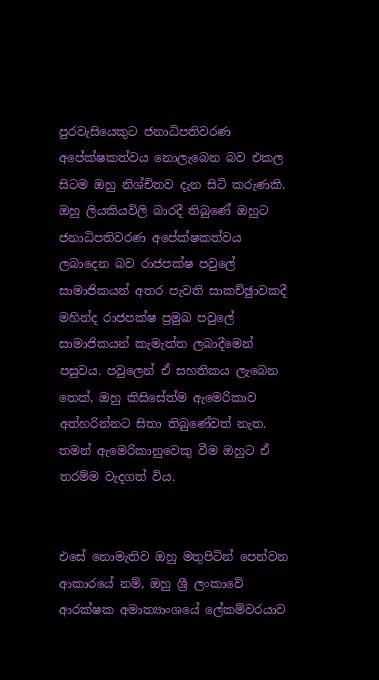පුරවැසියෙකුට ජනාධිපතිවරණ අපේක්ෂකත්වය නොලැබෙන බව එකල සිටම ඔහු නිශ්චිතව දැන සිටි කරුණකි. ඔහු ලියකියවිලි බාරදී තිබුණේ ඔහුට ජනාධිපතිවරණ අපේක්ෂකත්වය ලබාදෙන බව රාජපක්ෂ පවුලේ සාමාජිකයන් අතර පැවති සාකච්ඡුාවකදී මහින්ද රාජපක්ෂ ප්‍රමුඛ පවුලේ සාමාජිකයන් කැමැත්ත ලබාදීමෙන් පසුවය. පවුලෙන් ඒ සහතිකය ලැබෙන තෙක්, ඔහු කිසිසේත්ම ඇමෙරිකාව අත්හරින්නට සිතා තිබුණේවත් නැත. තමන් ඇමෙරිකානුවෙකු වීම ඔහුට ඒ තරම්ම වැදගත් විය.


එසේ නොමැතිව ඔහු මතුපිටින් පෙන්වන ආකාරයේ නම්, ඔහු ශ්‍රී ලංකාවේ ආරක්ෂක අමාත්‍යාංශයේ ලේකම්වරයාව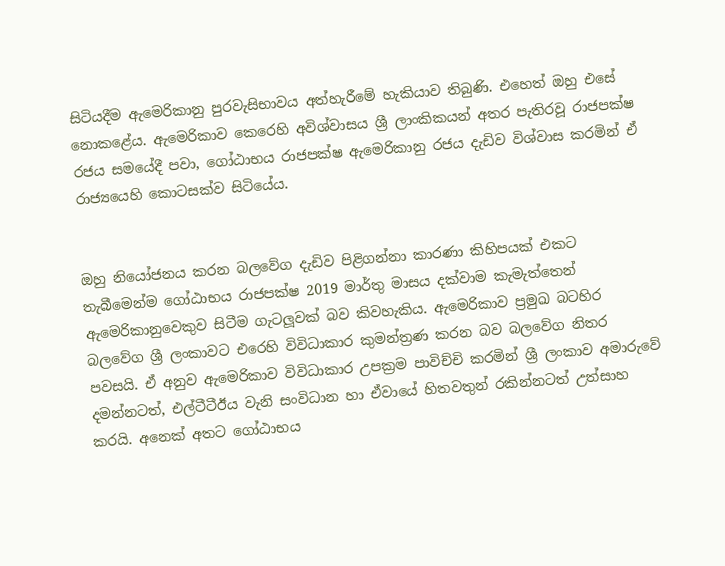සිටියදීම ඇමෙරිකානු පුරවැසිභාවය අත්හැරීමේ හැකියාව තිබුණි. එහෙත් ඔහු එසේ නොකළේය. ඇමෙරිකාව කෙරෙහි අවිශ්වාසය ශ්‍රී ලාංකිකයන් අතර පැතිරවූ රාජපක්ෂ රජය සමයේදී පවා, ගෝඨාභය රාජපක්ෂ ඇමෙරිකානු රජය දැඩිව විශ්වාස කරමින් ඒ රාජ්‍යයෙහි කොටසක්ව සිටියේය.


ඔහු නියෝජනය කරන බලවේග දැඩිව පිළිගන්නා කාරණා කිහිපයක් එකට තැබීමෙන්ම ගෝඨාභය රාජපක්ෂ 2019 මාර්තු මාසය දක්වාම කැමැත්තෙන් ඇමෙරිකානුවෙකුව සිටීම ගැටලූවක් බව කිවහැකිය. ඇමෙරිකාව ප්‍රමුඛ බටහිර බලවේග ශ්‍රී ලංකාවට එරෙහි විවිධාකාර කුමන්ත්‍රණ කරන බව බලවේග නිතර පවසයි. ඒ අනුව ඇමෙරිකාව විවිධාකාර උපක්‍රම පාවිච්චි කරමින් ශ්‍රී ලංකාව අමාරුවේ දමන්නටත්, එල්ටීටීඊය වැනි සංවිධාන හා ඒවායේ හිතවතුන් රකින්නටත් උත්සාහ කරයි. අනෙක් අතට ගෝඨාභය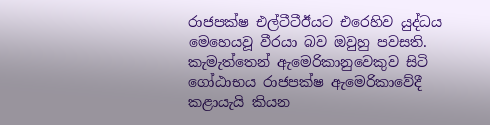රාජපක්ෂ එල්ටීටීඊයට එරෙහිව යුද්ධය මෙහෙයවූ වීරයා බව ඔවුහු පවසති. කැමැත්තෙන් ඇමෙරිකානුවෙකුව සිටි ගෝඨාභය රාජපක්ෂ ඇමෙරිකාවේදී කළායැයි කියන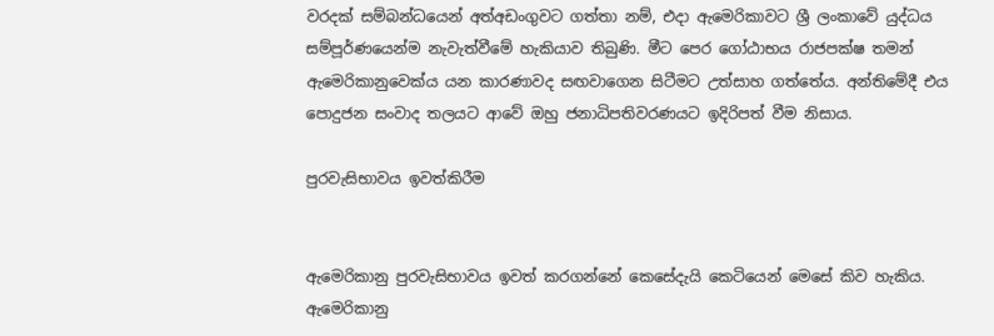වරදක් සම්බන්ධයෙන් අත්අඩංගුවට ගත්තා නම්, එදා ඇමෙරිකාවට ශ්‍රී ලංකාවේ යුද්ධය සම්පූර්ණයෙන්ම නැවැත්වීමේ හැකියාව තිබුණි. මීට පෙර ගෝඨාභය රාජපක්ෂ තමන් ඇමෙරිකානුවෙක්ය යන කාරණාවද සඟවාගෙන සිටීමට උත්සාහ ගත්තේය. අන්තිමේදී එය පොදුජන සංවාද තලයට ආවේ ඔහු ජනාධිපතිවරණයට ඉදිරිපත් වීම නිසාය.

පුරවැසිභාවය ඉවත්කිරීම


ඇමෙරිකානු පුරවැසිභාවය ඉවත් කරගන්නේ කෙසේදැයි කෙටියෙන් මෙසේ කිව හැකිය. ඇමෙරිකානු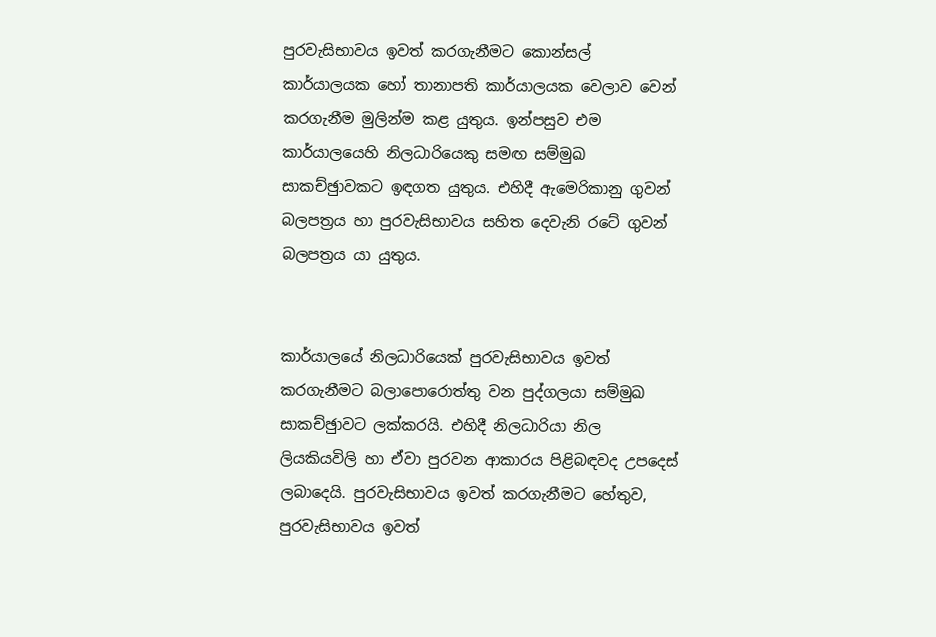පුරවැසිභාවය ඉවත් කරගැනීමට කොන්සල් කාර්යාලයක හෝ තානාපති කාර්යාලයක වෙලාව වෙන් කරගැනීම මුලින්ම කළ යුතුය. ඉන්පසුව එම කාර්යාලයෙහි නිලධාරියෙකු සමඟ සම්මුඛ සාකච්ඡුාවකට ඉඳගත යුතුය. එහිදී ඇමෙරිකානු ගුවන් බලපත්‍රය හා පුරවැසිභාවය සහිත දෙවැනි රටේ ගුවන් බලපත්‍රය යා යුතුය.


කාර්යාලයේ නිලධාරියෙක් පුරවැසිභාවය ඉවත් කරගැනීමට බලාපොරොත්තු වන පුද්ගලයා සම්මුඛ සාකච්ඡුාවට ලක්කරයි. එහිදී නිලධාරියා නිල ලියකියවිලි හා ඒවා පුරවන ආකාරය පිළිබඳවද උපදෙස් ලබාදෙයි. පුරවැසිභාවය ඉවත් කරගැනීමට හේතුව, පුරවැසිභාවය ඉවත්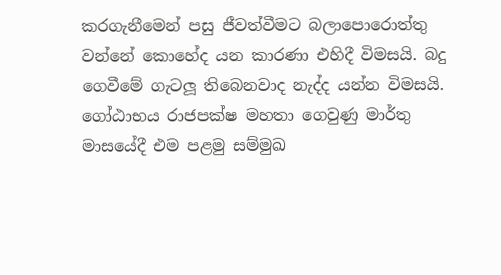කරගැනීමෙන් පසු ජීවත්වීමට බලාපොරොත්තු වන්නේ කොහේද යන කාරණා එහිදී විමසයි. බදු ගෙවීමේ ගැටලූ තිබෙනවාද නැද්ද යන්න විමසයි. ගෝඨාභය රාජපක්ෂ මහතා ගෙවුණු මාර්තු මාසයේදී එම පළමු සම්මුඛ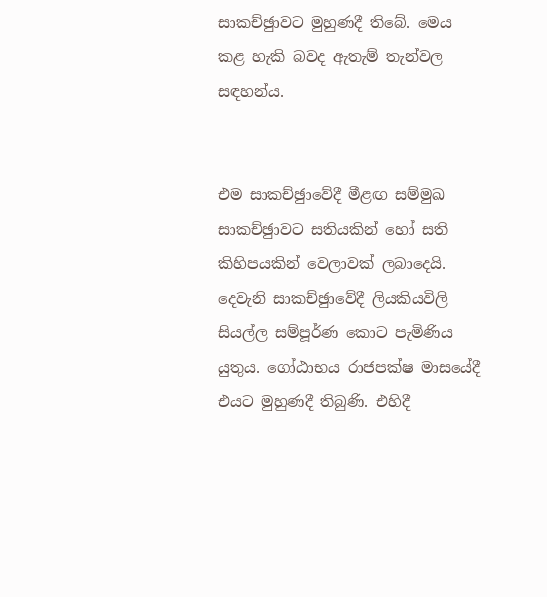සාකච්ඡුාවට මුහුණදී තිබේ. මෙය කළ හැකි බවද ඇතැම් තැන්වල සඳහන්ය.


එම සාකච්ඡුාවේදී මීළඟ සම්මුඛ සාකච්ඡුාවට සතියකින් හෝ සති කිහිපයකින් වෙලාවක් ලබාදෙයි. දෙවැනි සාකච්ඡුාවේදී ලියකියවිලි සියල්ල සම්පූර්ණ කොට පැමිණිය යුතුය. ගෝඨාභය රාජපක්ෂ මාසයේදී එයට මුහුණදී තිබුණි. එහිදී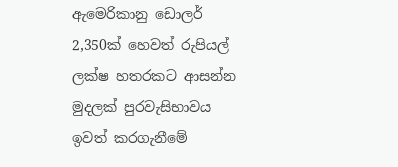ඇමෙරිකානු ඩොලර් 2,350ක් හෙවත් රුපියල් ලක්ෂ හතරකට ආසන්න මුදලක් පුරවැසිභාවය ඉවත් කරගැනීමේ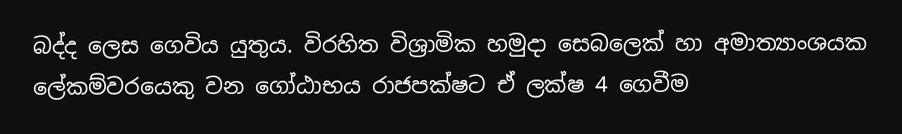බද්ද ලෙස ගෙවිය යුතුය. විරහිත විශ්‍රාමික හමුදා සෙබලෙක් හා අමාත්‍යාංශයක ලේකම්වරයෙකු වන ගෝඨාභය රාජපක්ෂට ඒ ලක්ෂ 4 ගෙවීම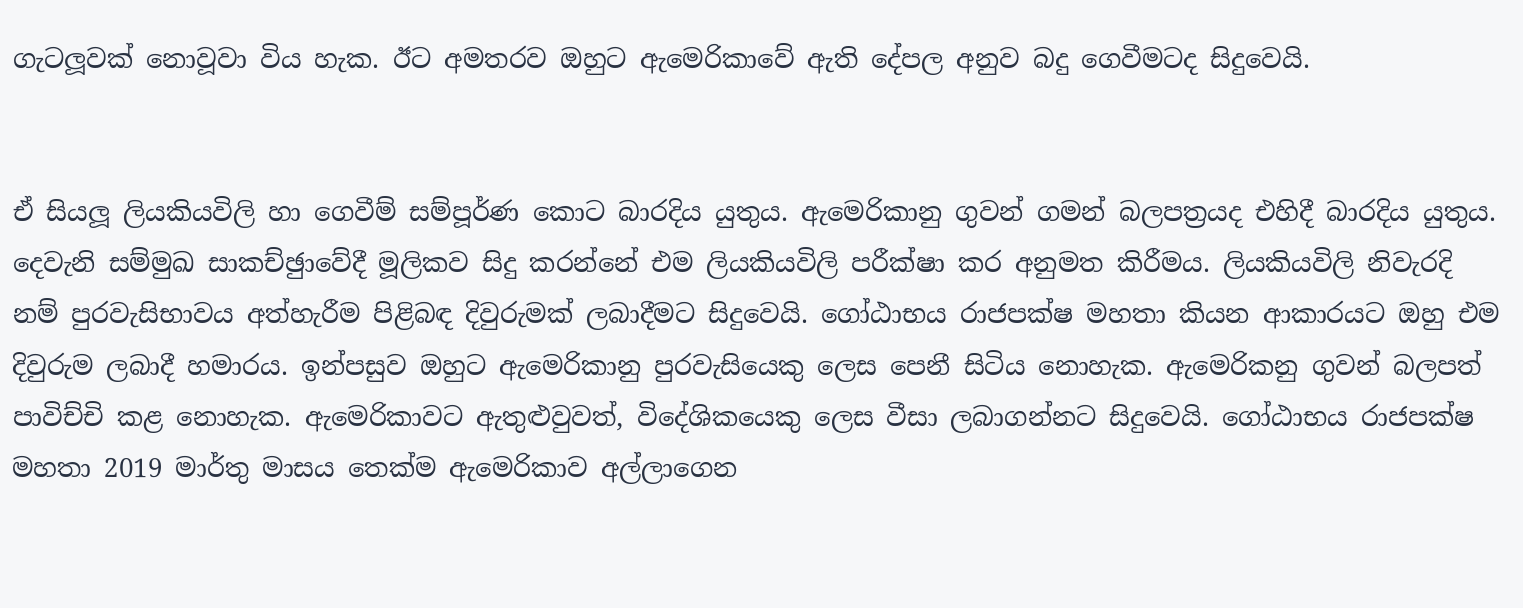ගැටලූවක් නොවූවා විය හැක. ඊට අමතරව ඔහුට ඇමෙරිකාවේ ඇති දේපල අනුව බදු ගෙවීමටද සිදුවෙයි.


ඒ සියලූ ලියකියවිලි හා ගෙවීම් සම්පූර්ණ කොට බාරදිය යුතුය. ඇමෙරිකානු ගුවන් ගමන් බලපත්‍රයද එහිදී බාරදිය යුතුය. දෙවැනි සම්මුඛ සාකච්ඡුාවේදී මූලිකව සිදු කරන්නේ එම ලියකියවිලි පරීක්ෂා කර අනුමත කිරීමය. ලියකියවිලි නිවැරදි නම් පුරවැසිභාවය අත්හැරීම පිළිබඳ දිවුරුමක් ලබාදීමට සිදුවෙයි. ගෝඨාභය රාජපක්ෂ මහතා කියන ආකාරයට ඔහු එම දිවුරුම ලබාදී හමාරය. ඉන්පසුව ඔහුට ඇමෙරිකානු පුරවැසියෙකු ලෙස පෙනී සිටිය නොහැක. ඇමෙරිකනු ගුවන් බලපත් පාවිච්චි කළ නොහැක. ඇමෙරිකාවට ඇතුළුවුවත්, විදේශිකයෙකු ලෙස වීසා ලබාගන්නට සිදුවෙයි. ගෝඨාභය රාජපක්ෂ මහතා 2019 මාර්තු මාසය තෙක්ම ඇමෙරිකාව අල්ලාගෙන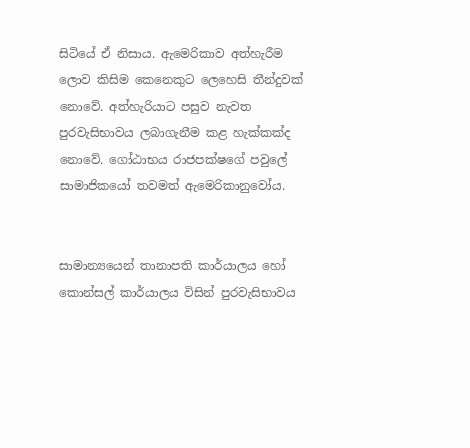සිටියේ ඒ නිසාය. ඇමෙරිකාව අත්හැරීම ලොව කිසිම කෙනෙකුට ලෙහෙසි තීන්දුවක් නොවේ. අත්හැරියාට පසුව නැවත පුරවැසිභාවය ලබාගැනීම කළ හැක්කක්ද නොවේ. ගෝඨාභය රාජපක්ෂගේ පවුලේ සාමාජිකයෝ තවමත් ඇමෙරිකානුවෝය.


සාමාන්‍යයෙන් තානාපති කාර්යාලය හෝ කොන්සල් කාර්යාලය විසින් පුරවැසිභාවය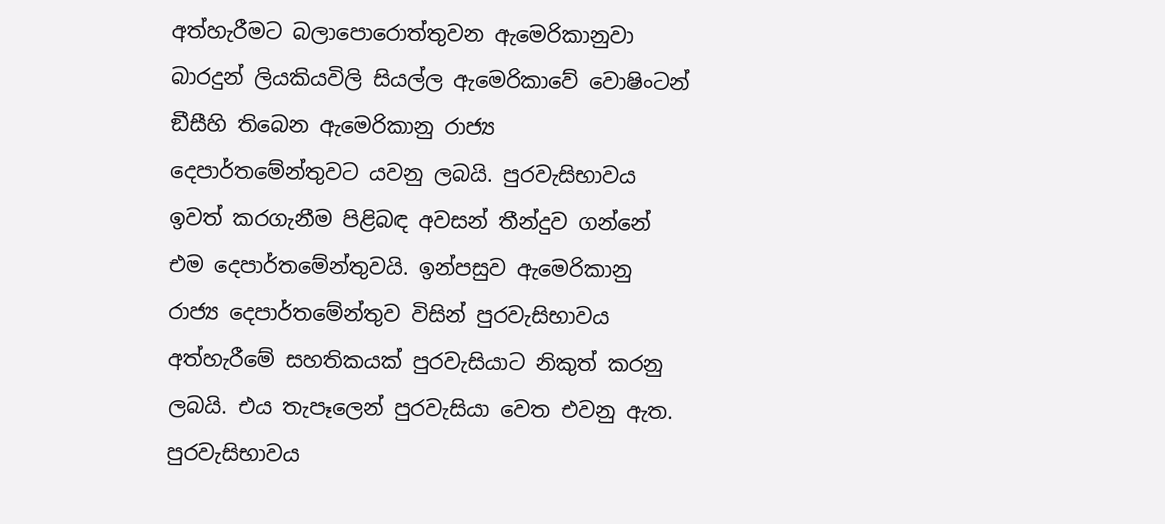අත්හැරීමට බලාපොරොත්තුවන ඇමෙරිකානුවා බාරදුන් ලියකියවිලි සියල්ල ඇමෙරිකාවේ වොෂිංටන් ඞීසීහි තිබෙන ඇමෙරිකානු රාජ්‍ය දෙපාර්තමේන්තුවට යවනු ලබයි. පුරවැසිභාවය ඉවත් කරගැනීම පිළිබඳ අවසන් තීන්දුව ගන්නේ එම දෙපාර්තමේන්තුවයි. ඉන්පසුව ඇමෙරිකානු රාජ්‍ය දෙපාර්තමේන්තුව විසින් පුරවැසිභාවය අත්හැරීමේ සහතිකයක් පුරවැසියාට නිකුත් කරනු ලබයි. එය තැපෑලෙන් පුරවැසියා වෙත එවනු ඇත. පුරවැසිභාවය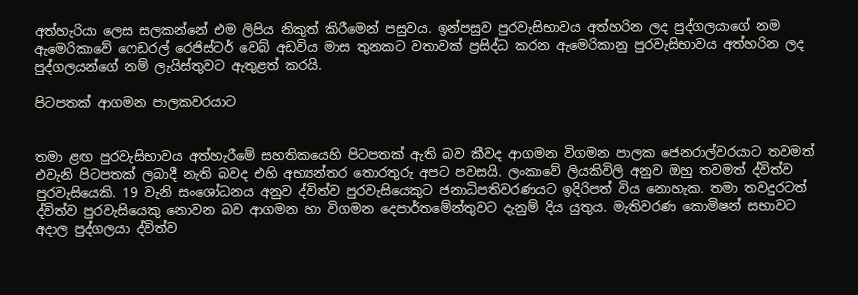අත්හැරියා ලෙස සලකන්නේ එම ලිපිය නිකුත් කිරීමෙන් පසුවය. ඉන්පසුව පුරවැසිභාවය අත්හරින ලද පුද්ගලයාගේ නම ඇමෙරිකාවේ ෆෙඩරල් රෙජිස්ටර් වෙබ් අඩවිය මාස තුනකට වතාවක් ප්‍රසිද්ධ කරන ඇමෙරිකානු පුරවැසිභාවය අත්හරින ලද පුද්ගලයන්ගේ නම් ලැයිස්තුවට ඇතුළත් කරයි.

පිටපතක් ආගමන පාලකවරයාට


තමා ළඟ පුරවැසිභාවය අත්හැරීමේ සහතිකයෙහි පිටපතක් ඇති බව කීවද ආගමන විගමන පාලක ජෙනරාල්වරයාට තවමත් එවැනි පිටපතක් ලබාදී නැති බවද එහි අභ්‍යන්තර තොරතුරු අපට පවසයි. ලංකාවේ ලියකිවිලි අනුව ඔහු තවමත් ද්විත්ව පුරවැසියෙකි. 19 වැනි සංශෝධනය අනුව ද්විත්ව පුරවැසියෙකුට ජනාධිපතිවරණයට ඉදිරිපත් විය නොහැක. තමා තවදුරටත් ද්විත්ව පුරවැසියෙකු නොවන බව ආගමන හා විගමන දෙපාර්තමේන්තුවට දැනුම් දිය යුතුය. මැතිවරණ කොමිෂන් සභාවට අදාල පුද්ගලයා ද්විත්ව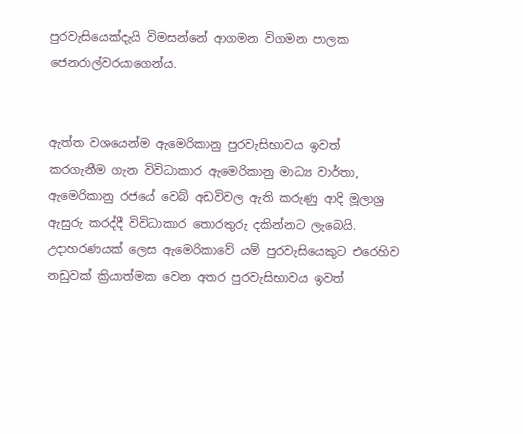පුරවැසියෙක්දැයි විමසන්නේ ආගමන විගමන පාලක ජෙනරාල්වරයාගෙන්ය.


ඇත්ත වශයෙන්ම ඇමෙරිකානු පුරවැසිභාවය ඉවත් කරගැනීම ගැන විවිධාකාර ඇමෙරිකානු මාධ්‍ය වාර්තා, ඇමෙරිකානු රජයේ වෙබ් අඩවිවල ඇති කරුණු ආදි මූලාශ්‍ර ඇසුරු කරද්දී විවිධාකාර තොරතුරු දකින්නට ලැබෙයි. උදාහරණයක් ලෙස ඇමෙරිකාවේ යම් පුරවැසියෙකුට එරෙහිව නඩුවක් ක්‍රියාත්මක වෙන අතර පුරවැසිභාවය ඉවත්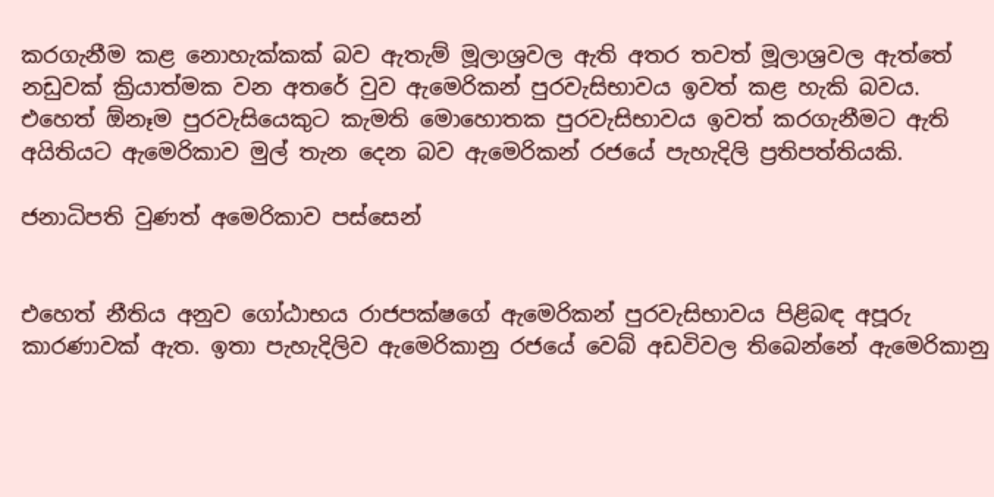කරගැනීම කළ නොහැක්කක් බව ඇතැම් මූලාශ්‍රවල ඇති අතර තවත් මූලාශ්‍රවල ඇත්තේ නඩුවක් ක්‍රියාත්මක වන අතරේ වුව ඇමෙරිකන් පුරවැසිභාවය ඉවත් කළ හැකි බවය. එහෙත් ඕනෑම පුරවැසියෙකුට කැමති මොහොතක පුරවැසිභාවය ඉවත් කරගැනීමට ඇති අයිතියට ඇමෙරිකාව මුල් තැන දෙන බව ඇමෙරිකන් රජයේ පැහැදිලි ප්‍රතිපත්තියකි.

ජනාධිපති වුණත් අමෙරිකාව පස්සෙන්


එහෙත් නීතිය අනුව ගෝඨාභය රාජපක්ෂගේ ඇමෙරිකන් පුරවැසිභාවය පිළිබඳ අපූරු කාරණාවක් ඇත. ඉතා පැහැදිලිව ඇමෙරිකානු රජයේ වෙබ් අඩවිවල තිබෙන්නේ ඇමෙරිකානු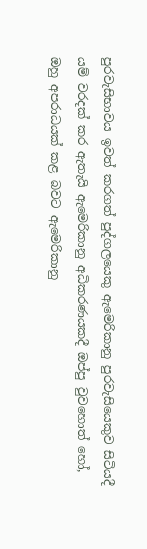පුරවැසිභාවය ඉවත් කරගත් පුද්ගලයෙකු ඇමෙරිකානු පුරවැසියෙකුව සිටියදී යම් වරදක් කර ඇතැයි ඇමෙරිකානු අධිකරණයකදී ඔප්පු වුවහොත් හෝ, ඔහු අපරාධයක් කළ බවට ඇමෙරිකානු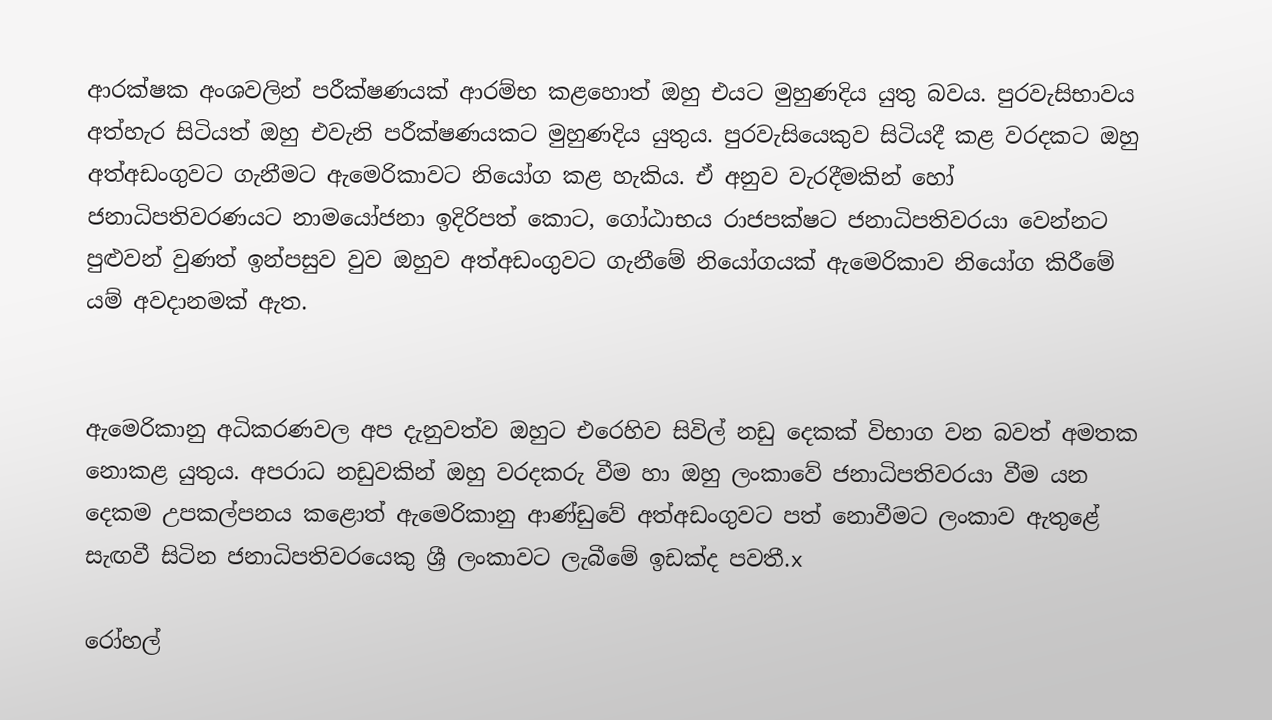ආරක්ෂක අංශවලින් පරීක්ෂණයක් ආරම්භ කළහොත් ඔහු එයට මුහුණදිය යුතු බවය. පුරවැසිභාවය අත්හැර සිටියත් ඔහු එවැනි පරීක්ෂණයකට මුහුණදිය යුතුය. පුරවැසියෙකුව සිටියදී කළ වරදකට ඔහු අත්අඩංගුවට ගැනීමට ඇමෙරිකාවට නියෝග කළ හැකිය. ඒ අනුව වැරදීමකින් හෝ ජනාධිපතිවරණයට නාමයෝජනා ඉදිරිපත් කොට, ගෝඨාභය රාජපක්ෂට ජනාධිපතිවරයා වෙන්නට පුළුවන් වුණත් ඉන්පසුව වුව ඔහුව අත්අඩංගුවට ගැනීමේ නියෝගයක් ඇමෙරිකාව නියෝග කිරීමේ යම් අවදානමක් ඇත.


ඇමෙරිකානු අධිකරණවල අප දැනුවත්ව ඔහුට එරෙහිව සිවිල් නඩු දෙකක් විභාග වන බවත් අමතක නොකළ යුතුය. අපරාධ නඩුවකින් ඔහු වරදකරු වීම හා ඔහු ලංකාවේ ජනාධිපතිවරයා වීම යන දෙකම උපකල්පනය කළොත් ඇමෙරිකානු ආණ්ඩුවේ අත්අඩංගුවට පත් නොවීමට ලංකාව ඇතුළේ සැඟවී සිටින ජනාධිපතිවරයෙකු ශ්‍රී ලංකාවට ලැබීමේ ඉඩක්ද පවතී.x

රෝහල්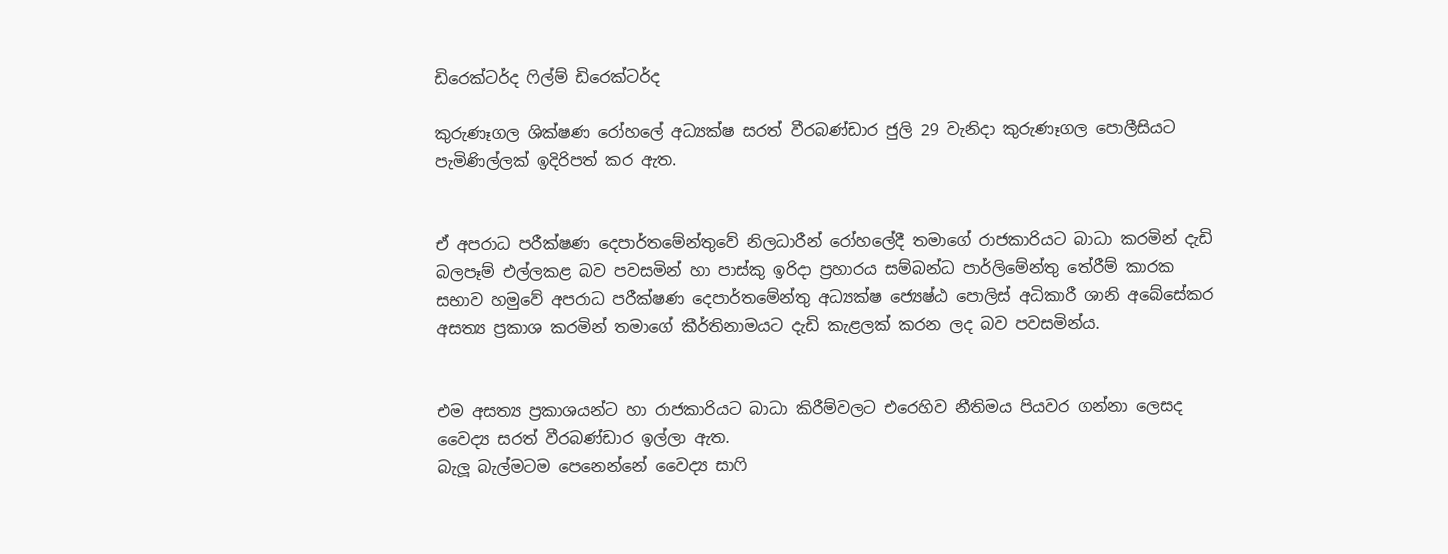ඩිරෙක්ටර්ද ෆිල්ම් ඩිරෙක්ටර්ද

කුරුණෑගල ශික්ෂණ රෝහලේ අධ්‍යක්ෂ සරත් වීරබණ්ඩාර ජුලි 29 වැනිදා කුරුණෑගල පොලීසියට පැමිණිල්ලක් ඉදිරිපත් කර ඇත.


ඒ අපරාධ පරීක්ෂණ දෙපාර්තමේන්තුවේ නිලධාරීන් රෝහලේදී තමාගේ රාජකාරියට බාධා කරමින් දැඩි බලපෑම් එල්ලකළ බව පවසමින් හා පාස්කු ඉරිදා ප්‍රහාරය සම්බන්ධ පාර්ලිමේන්තු තේරීම් කාරක සභාව හමුවේ අපරාධ පරීක්ෂණ දෙපාර්තමේන්තු අධ්‍යක්ෂ ජ්‍යෙෂ්ඨ පොලිස් අධිකාරී ශානි අබේසේකර අසත්‍ය ප්‍රකාශ කරමින් තමාගේ කීර්තිනාමයට දැඩි කැළලක් කරන ලද බව පවසමින්ය.


එම අසත්‍ය ප්‍රකාශයන්ට හා රාජකාරියට බාධා කිරීම්වලට එරෙහිව නීතිමය පියවර ගන්නා ලෙසද වෛද්‍ය සරත් වීරබණ්ඩාර ඉල්ලා ඇත.
බැලූ බැල්මටම පෙනෙන්නේ වෛද්‍ය සාෆි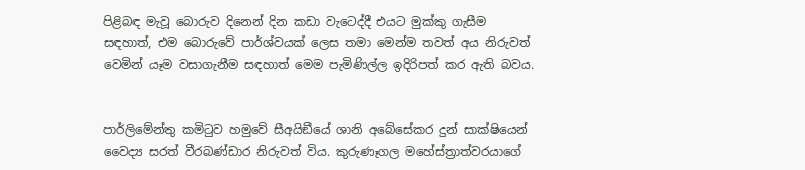පිළිබඳ මැවූ බොරුව දිනෙන් දින කඩා වැටෙද්දී එයට මුක්කු ගැසීම සඳහාත්, එම බොරුවේ පාර්ශ්වයක් ලෙස තමා මෙන්ම තවත් අය නිරුවත් වෙමින් යෑම වසාගැනීම සඳහාත් මෙම පැමිණිල්ල ඉදිරිපත් කර ඇති බවය.


පාර්ලිමේන්තු කමිටුව හමුවේ සීඅයිඞීයේ ශානි අබේසේකර දුන් සාක්ෂියෙන් වෛද්‍ය සරත් වීරබණ්ඩාර නිරුවත් විය. කුරුණෑගල මහේස්ත්‍රාත්වරයාගේ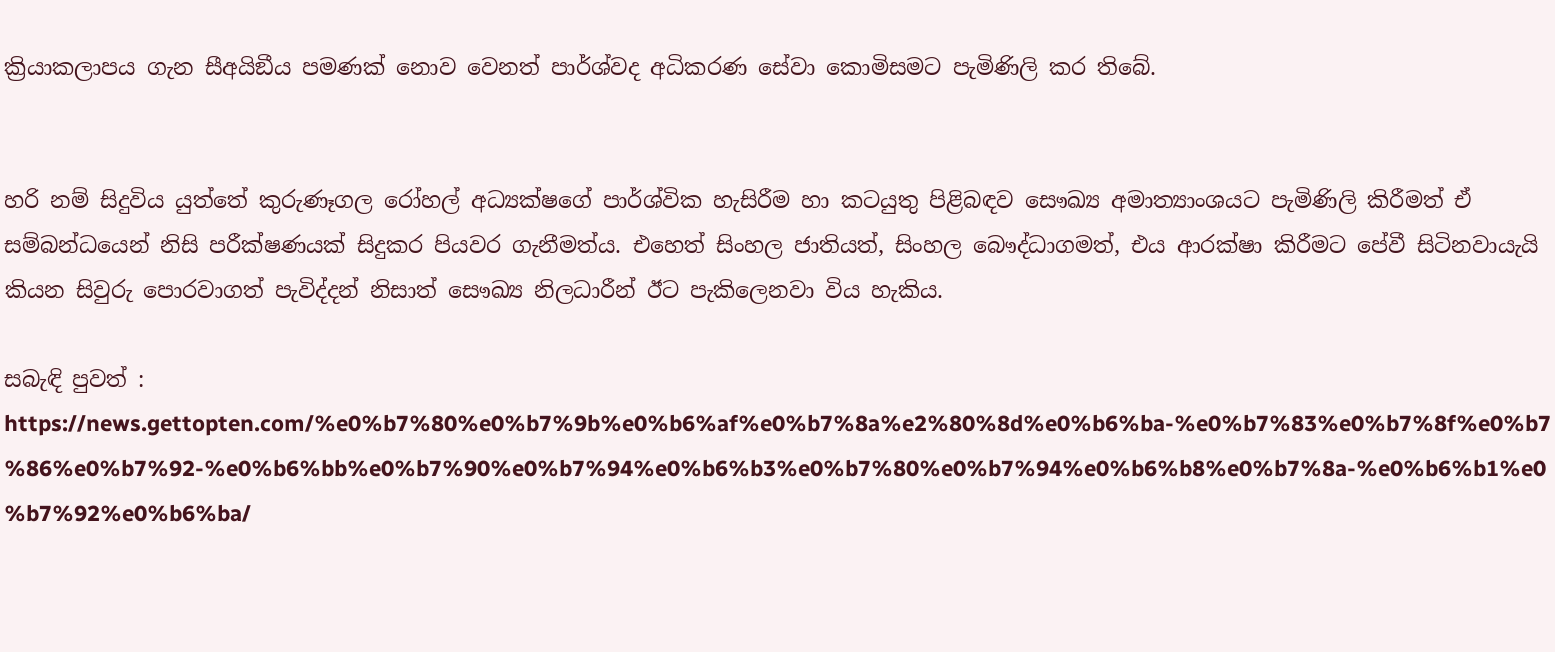ක්‍රියාකලාපය ගැන සීඅයිඞීය පමණක් නොව වෙනත් පාර්ශ්වද අධිකරණ සේවා කොමිසමට පැමිණිලි කර තිබේ.


හරි නම් සිදුවිය යුත්තේ කුරුණෑගල රෝහල් අධ්‍යක්ෂගේ පාර්ශ්වික හැසිරීම හා කටයුතු පිළිබඳව සෞඛ්‍ය අමාත්‍යාංශයට පැමිණිලි කිරීමත් ඒ සම්බන්ධයෙන් නිසි පරීක්ෂණයක් සිදුකර පියවර ගැනීමත්ය. එහෙත් සිංහල ජාතියත්, සිංහල බෞද්ධාගමත්, එය ආරක්ෂා කිරීමට පේවී සිටිනවායැයි කියන සිවුරු පොරවාගත් පැවිද්දන් නිසාත් සෞඛ්‍ය නිලධාරීන් ඊට පැකිලෙනවා විය හැකිය.

සබැඳි පුවත් : https://news.gettopten.com/%e0%b7%80%e0%b7%9b%e0%b6%af%e0%b7%8a%e2%80%8d%e0%b6%ba-%e0%b7%83%e0%b7%8f%e0%b7%86%e0%b7%92-%e0%b6%bb%e0%b7%90%e0%b7%94%e0%b6%b3%e0%b7%80%e0%b7%94%e0%b6%b8%e0%b7%8a-%e0%b6%b1%e0%b7%92%e0%b6%ba/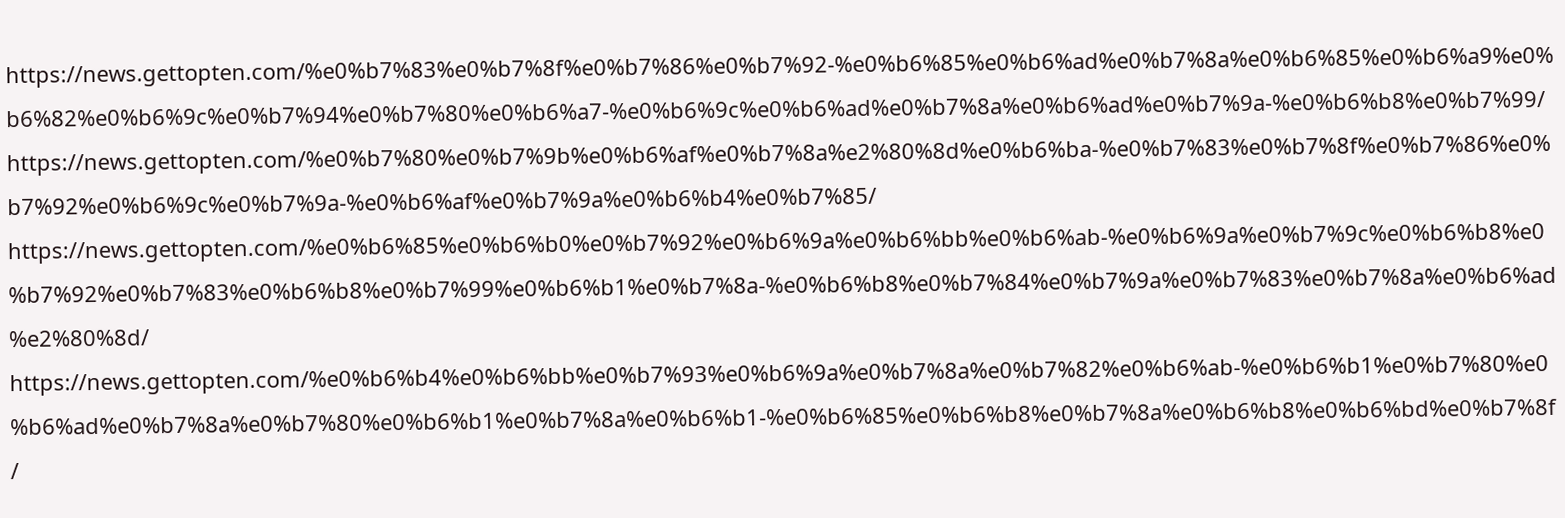https://news.gettopten.com/%e0%b7%83%e0%b7%8f%e0%b7%86%e0%b7%92-%e0%b6%85%e0%b6%ad%e0%b7%8a%e0%b6%85%e0%b6%a9%e0%b6%82%e0%b6%9c%e0%b7%94%e0%b7%80%e0%b6%a7-%e0%b6%9c%e0%b6%ad%e0%b7%8a%e0%b6%ad%e0%b7%9a-%e0%b6%b8%e0%b7%99/ https://news.gettopten.com/%e0%b7%80%e0%b7%9b%e0%b6%af%e0%b7%8a%e2%80%8d%e0%b6%ba-%e0%b7%83%e0%b7%8f%e0%b7%86%e0%b7%92%e0%b6%9c%e0%b7%9a-%e0%b6%af%e0%b7%9a%e0%b6%b4%e0%b7%85/ https://news.gettopten.com/%e0%b6%85%e0%b6%b0%e0%b7%92%e0%b6%9a%e0%b6%bb%e0%b6%ab-%e0%b6%9a%e0%b7%9c%e0%b6%b8%e0%b7%92%e0%b7%83%e0%b6%b8%e0%b7%99%e0%b6%b1%e0%b7%8a-%e0%b6%b8%e0%b7%84%e0%b7%9a%e0%b7%83%e0%b7%8a%e0%b6%ad%e2%80%8d/ https://news.gettopten.com/%e0%b6%b4%e0%b6%bb%e0%b7%93%e0%b6%9a%e0%b7%8a%e0%b7%82%e0%b6%ab-%e0%b6%b1%e0%b7%80%e0%b6%ad%e0%b7%8a%e0%b7%80%e0%b6%b1%e0%b7%8a%e0%b6%b1-%e0%b6%85%e0%b6%b8%e0%b7%8a%e0%b6%b8%e0%b6%bd%e0%b7%8f/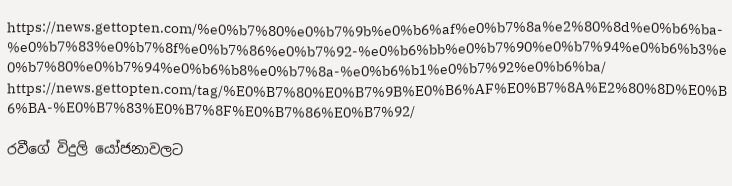https://news.gettopten.com/%e0%b7%80%e0%b7%9b%e0%b6%af%e0%b7%8a%e2%80%8d%e0%b6%ba-%e0%b7%83%e0%b7%8f%e0%b7%86%e0%b7%92-%e0%b6%bb%e0%b7%90%e0%b7%94%e0%b6%b3%e0%b7%80%e0%b7%94%e0%b6%b8%e0%b7%8a-%e0%b6%b1%e0%b7%92%e0%b6%ba/ https://news.gettopten.com/tag/%E0%B7%80%E0%B7%9B%E0%B6%AF%E0%B7%8A%E2%80%8D%E0%B6%BA-%E0%B7%83%E0%B7%8F%E0%B7%86%E0%B7%92/

රවීගේ විදුලි යෝජනාවලට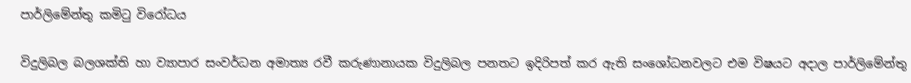පාර්ලිමේන්තු කමිටු විරෝධය

විදුලිබල බලශක්ති හා ව්‍යාපාර සංවර්ධන අමාත්‍ය රවී කරුණානායක විදුලිබල පනතට ඉදිරිපත් කර ඇති සංශෝධනවලට එම විෂයට අදාල පාර්ලිමේන්තු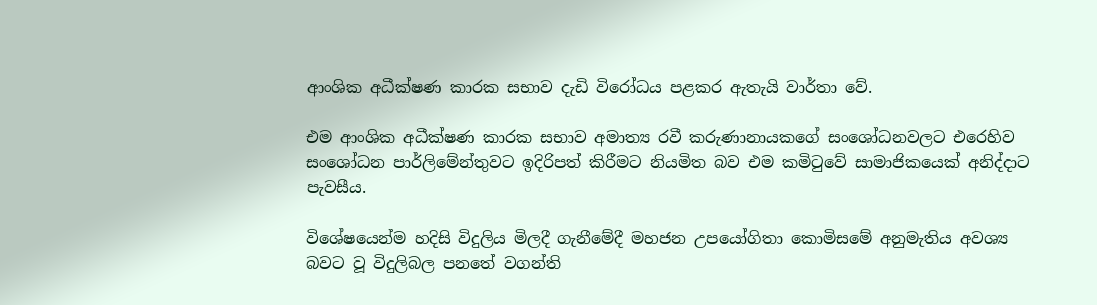ආංශික අධීක්ෂණ කාරක සභාව දැඩි විරෝධය පළකර ඇතැයි වාර්තා වේ.

එම ආංශික අධීක්ෂණ කාරක සභාව අමාත්‍ය රවී කරුණානායකගේ සංශෝධනවලට එරෙහිව සංශෝධන පාර්ලිමේන්තුවට ඉදිරිපත් කිරීමට නියමිත බව එම කමිටුවේ සාමාජිකයෙක් අනිද්දාට පැවසීය.

විශේෂයෙන්ම හදිසි විදුලිය මිලදී ගැනීමේදී මහජන උපයෝගිතා කොමිසමේ අනුමැතිය අවශ්‍ය බවට වූ විදුලිබල පනතේ වගන්ති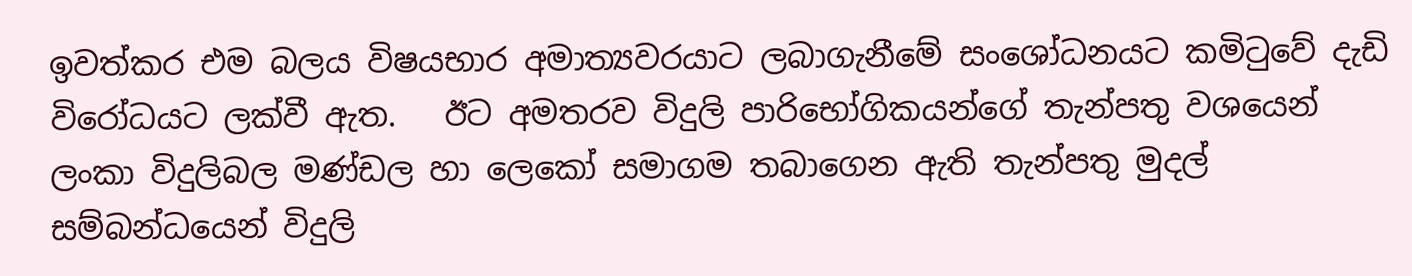ඉවත්කර එම බලය විෂයභාර අමාත්‍යවරයාට ලබාගැනීමේ සංශෝධනයට කමිටුවේ දැඩි විරෝධයට ලක්වී ඇත.   ඊට අමතරව විදුලි පාරිභෝගිකයන්ගේ තැන්පතු වශයෙන් ලංකා විදුලිබල මණ්ඩල හා ලෙකෝ සමාගම තබාගෙන ඇති තැන්පතු මුදල් සම්බන්ධයෙන් විදුලි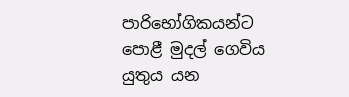පාරිභෝගිකයන්ට පොළී මුදල් ගෙවිය යුතුය යන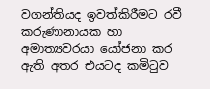වගන්තියද ඉවත්කිරීමට රවී කරුණානායක හා අමාත්‍යවරයා යෝජනා කර ඇති අතර එයටද කමිටුව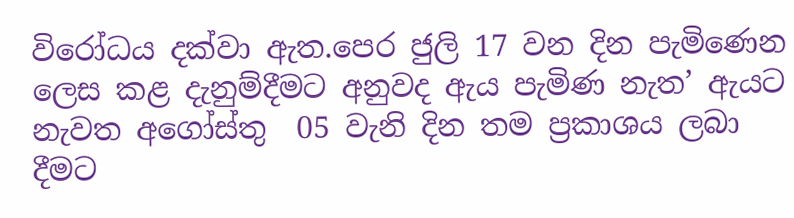විරෝධය දක්වා ඇත.පෙර ජුලි 17 වන දින පැමිණෙන ලෙස කළ දැනුම්දීමට අනුවද ඇය පැමිණ නැත’ ඇයට නැවත අගෝස්තු  05 වැනි දින තම ප්‍රකාශය ලබා දීමට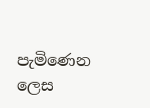පැමිණෙන ලෙස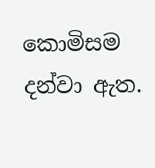කොමිසම දන්වා ඇත.